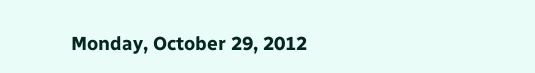Monday, October 29, 2012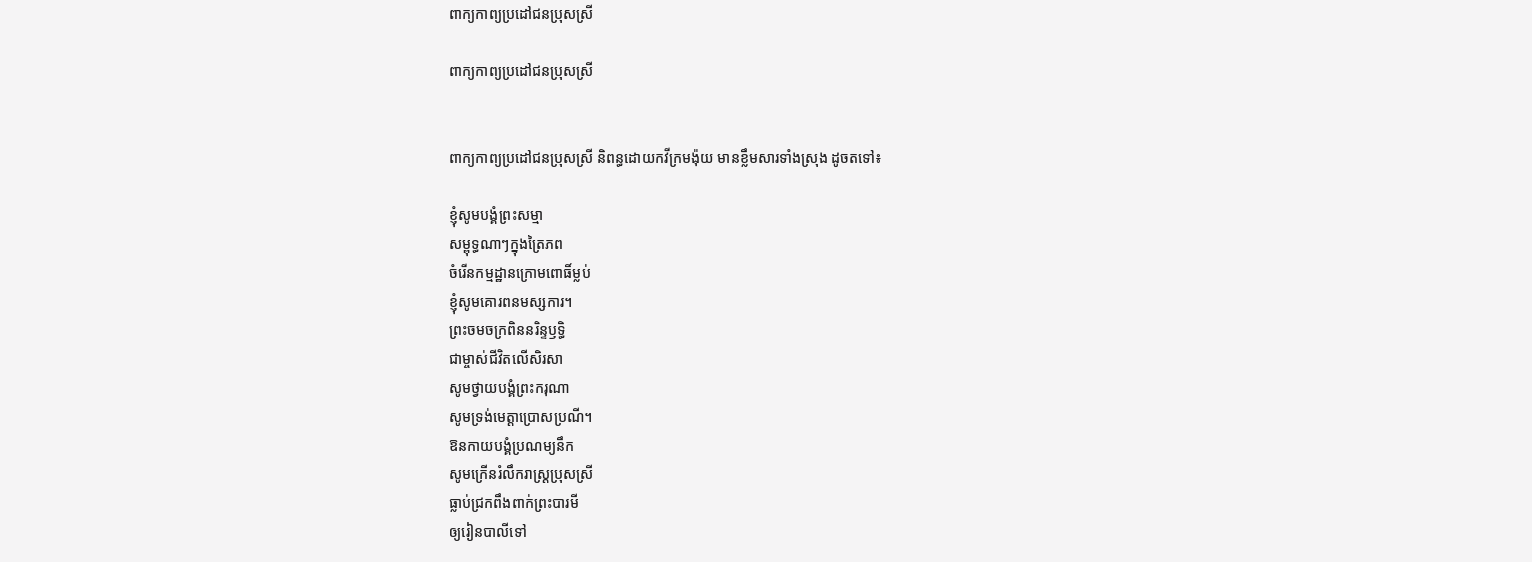ពាក្យកាព្យប្រដៅជនប្រុសស្រី

ពាក្យកាព្យប្រដៅជនប្រុសស្រី


ពាក្យកាព្យប្រដៅជនប្រុសស្រី និពន្ធដោយកវីក្រមង៉ុយ មានខ្លឹមសារទាំងស្រុង ដូចតទៅ៖

ខ្ញុំសូមបង្គំព្រះសម្មា
សម្ពុទ្ធណាៗក្នុងត្រៃភព
ចំរើនកម្មដ្ឋានក្រោមពោធិ៍ម្លប់
ខ្ញុំសូមគោរពនមស្សការ។
ព្រះចមចក្រពិននរិន្ទឫទ្ធិ
ជាម្ចាស់ជីវិតលើសិរសា
សូមថ្វាយបង្គំព្រះករុណា
សូមទ្រង់មេត្ដាប្រោសប្រណី។
ឱនកាយបង្គំប្រណម្យនឹក
សូមក្រើនរំលឹករាស្រ្ដប្រុសស្រី
ធ្លាប់ជ្រកពឹងពាក់ព្រះបារមី
ឲ្យរៀនបាលីទៅ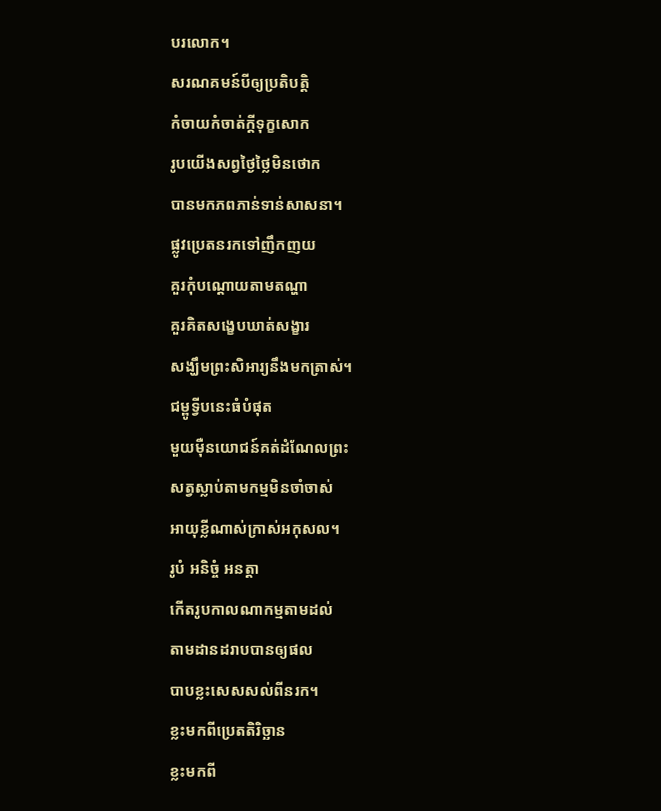បរលោក។
សរណគមន៍បីឲ្យប្រតិបត្ដិ
កំចាយកំចាត់ក្ដីទុក្ខសោក
រូបយើងសព្វថ្ងៃថ្លៃមិនថោក
បានមកភពភាន់ទាន់សាសនា។
ផ្លូវប្រេតនរកទៅញឹកញយ
គួរកុំបណ្ដោយតាមតណ្ហា
គួរគិតសង្ខេបឃាត់សង្ខារ
សង្ឃឹមព្រះសិអារ្យនឹងមកត្រាស់។
ជម្ពូទ្វីបនេះធំបំផុត
មួយម៉ឺនយោជន៍គត់ដំណែលព្រះ
សត្វស្លាប់តាមកម្មមិនចាំចាស់
អាយុខ្លីណាស់ក្រាស់អកុសល។
រូបំ អនិច្ចំ អនត្ដា
កើតរូបកាលណាកម្មតាមដល់
តាមដានដរាបបានឲ្យផល
បាបខ្លះសេសសល់ពីនរក។
ខ្លះមកពីប្រេតតិរិច្ឆាន
ខ្លះមកពី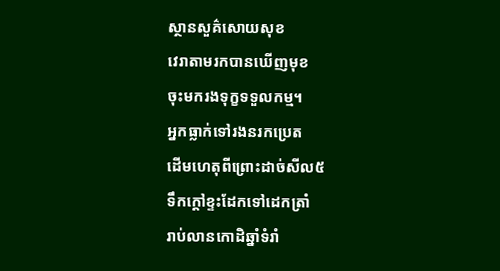ស្ថានសួគ៌សោយសុខ
វេរាតាមរកបានឃើញមុខ
ចុះមករងទុក្ខទទួលកម្ម។
អ្នកធ្លាក់ទៅរងនរកប្រេត
ដើមហេតុពីព្រោះដាច់សីល៥
ទឹកក្ដៅខ្ទះដែកទៅដេកត្រាំ
រាប់លានកោដិឆ្នាំទំរាំ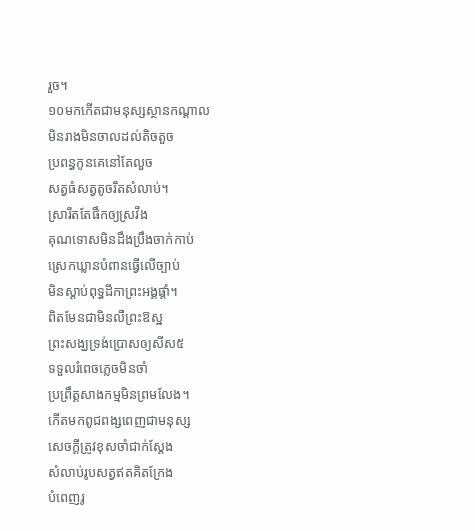រួច។
១០មកកើតជាមនុស្សស្ថានកណ្ដាល
មិនរាងមិនចាលដល់តិចតួច
ប្រពន្ធកូនគេនៅតែលួច
សត្វធំសត្វតូចរឹតសំលាប់។
ស្រារឹតតែផឹកឲ្យស្រវឹង
គុណទោសមិនដឹងប្រឹងចាក់កាប់
ស្រេកឃ្លានបំពានធ្វើលើច្បាប់
មិនស្ដាប់ពុទ្ធដីកាព្រះអង្គផ្ដាំ។
ពិតមែនជាមិនលឺព្រះឱស្ឋ
ព្រះសង្ឃទ្រង់ប្រោសឲ្យសីស៥
ទទួលរំពេចភ្លេចមិនចាំ
ប្រព្រឹត្ដសាងកម្មមិនព្រមលែង។
កើតមកពូជពង្សពេញជាមនុស្ស
សេចក្ដីត្រូវខុសចាំជាក់ស្ដែង
សំលាប់រូបសត្វឥតគិតក្រែង
បំពេញរូ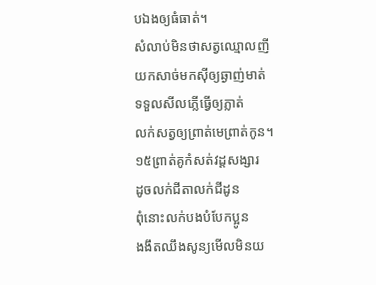បឯងឲ្យធំធាត់។
សំលាប់មិនថាសត្វឈ្មោលញី
យកសាច់មកស៊ីឲ្យឆ្ងាញ់មាត់
ទទួលសីលភ្លើធ្វើឲ្យភ្លាត់
លក់សត្វឲ្យព្រាត់មេព្រាត់កូន។
១៥ព្រាត់គូកំសត់វដ្ដសង្សារ
ដូចលក់ជីតាលក់ជីដូន
ពុំនោះលក់បងបំបែកប្អូន
ងងឹតឈឹងសូន្យមើលមិនយ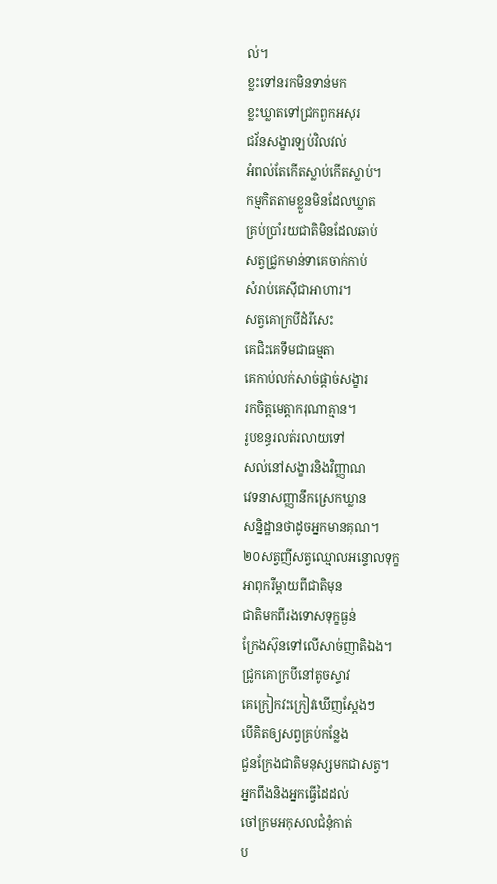ល់។
ខ្លះទៅនរកមិនទាន់មក
ខ្លះឃ្លាតទៅជ្រកពួកអសុរ
ជវ័នសង្ខារឡប់វិលវល់
អំពល់តែកើតស្លាប់កើតស្លាប់។
កម្មកិតតាមខ្លួនមិនដែលឃ្លាត
គ្រប់ប្រាំរយជាតិមិនដែលឆាប់
សត្វជ្រូកមាន់ទាគេចាក់កាប់
សំរាប់គេស៊ីជាអាហារ។
សត្វគោក្របីដំរីសេះ
គេជិះគេទឹមជាធម្មតា
គេកាប់លក់សាច់ផ្ដាច់សង្ខារ
រកចិត្ដមេត្ដាករុណាគ្មាន។
រូបខន្ធរលត់រលាយទៅ
សល់នៅសង្ខារនិងវិញ្ញាណ
វេទនាសញ្ញានឹកស្រេកឃ្លាន
សន្និដ្ឋានថាដូចអ្នកមានគុណ។
២០សត្វញីសត្វឈ្មោលអន្ទោលទុក្ខ
អាពុករឺម្ដាយពីជាតិមុន
ជាតិមកពីរងទោសទុក្ខធ្ងន់
ក្រែងស៊ុនទៅលើសាច់ញាតិឯង។
ជ្រូកគោក្របីនៅតូចស្ទាវ
គេក្រៀកវះក្រៀវឃើញស្ដែងៗ
បើគិតឲ្យសព្វគ្រប់កន្លែង
ជួនក្រែងជាតិមនុស្សមកជាសត្វ។
អ្នកពឹងនិងអ្នកធ្វើដៃដល់
ចៅក្រមអកុសលជំនុំកាត់
ប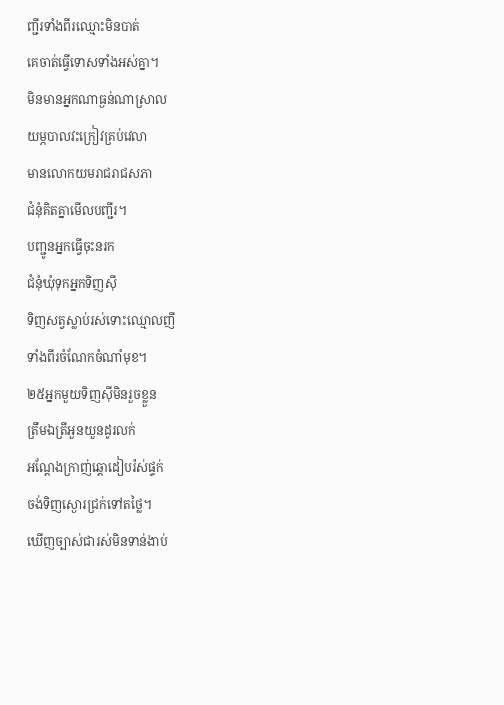ញ្ជីរទាំងពីរឈ្មោះមិនបាត់
គេចាត់ធ្វើទោសទាំងអស់គ្នា។
មិនមានអ្នកណាធ្ងន់ណាស្រាល
យម្ភបាលវះក្រៀវគ្រប់វេលា
មានលោកយមរាជរាជសភា
ជំនុំគិតគ្នាមើលបញ្ជីរ។
បញ្ជូនអ្នកធ្វើចុះនរក
ជំនុំឃុំទុកអ្នកទិញស៊ី
ទិញសត្វស្លាប់រស់ទោះឈ្មោលញី
ទាំងពីរចំណែកចំណាំមុខ។
២៥អ្នកមួយទិញស៊ីមិនរួចខ្លួន
ត្រឹមឯត្រីអួនយួនដូរលក់
អណ្ដែងក្រាញ់ឆ្ដោដៀបរ៉ស់ផ្ទក់
ចង់ទិញស្ងោរជ្រក់ទៅតថ្លៃ។
ឃើញច្បាស់ជារស់មិនទាន់ងាប់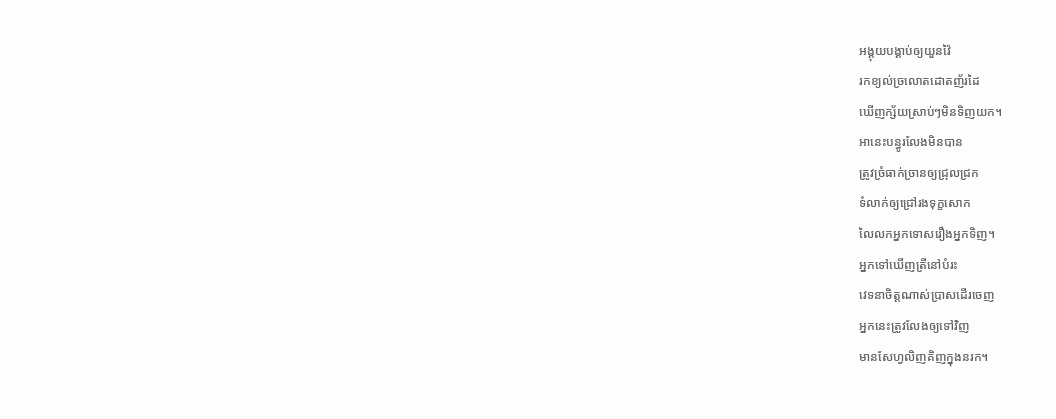អង្គុយបង្គាប់ឲ្យយួនវ៉ៃ
រកខ្យល់ច្រលោតដោតញ័រដៃ
ឃើញក្ស័យស្រាប់ៗមិនទិញយក។
អានេះបន្ធូរលែងមិនបាន
ត្រូវច្រំធាក់ច្រានឲ្យជ្រុលជ្រក
ទំលាក់ឲ្យជ្រៅរងទុក្ខសោក
លៃលកអ្នកទោសរឿងអ្នកទិញ។
អ្នកទៅឃើញត្រីនៅបំរះ
វេទនាចិត្ដណាស់ប្រាសដើរចេញ
អ្នកនេះត្រូវលែងឲ្យទៅវិញ
មានសែហ្វលិញគិញក្នុងនរក។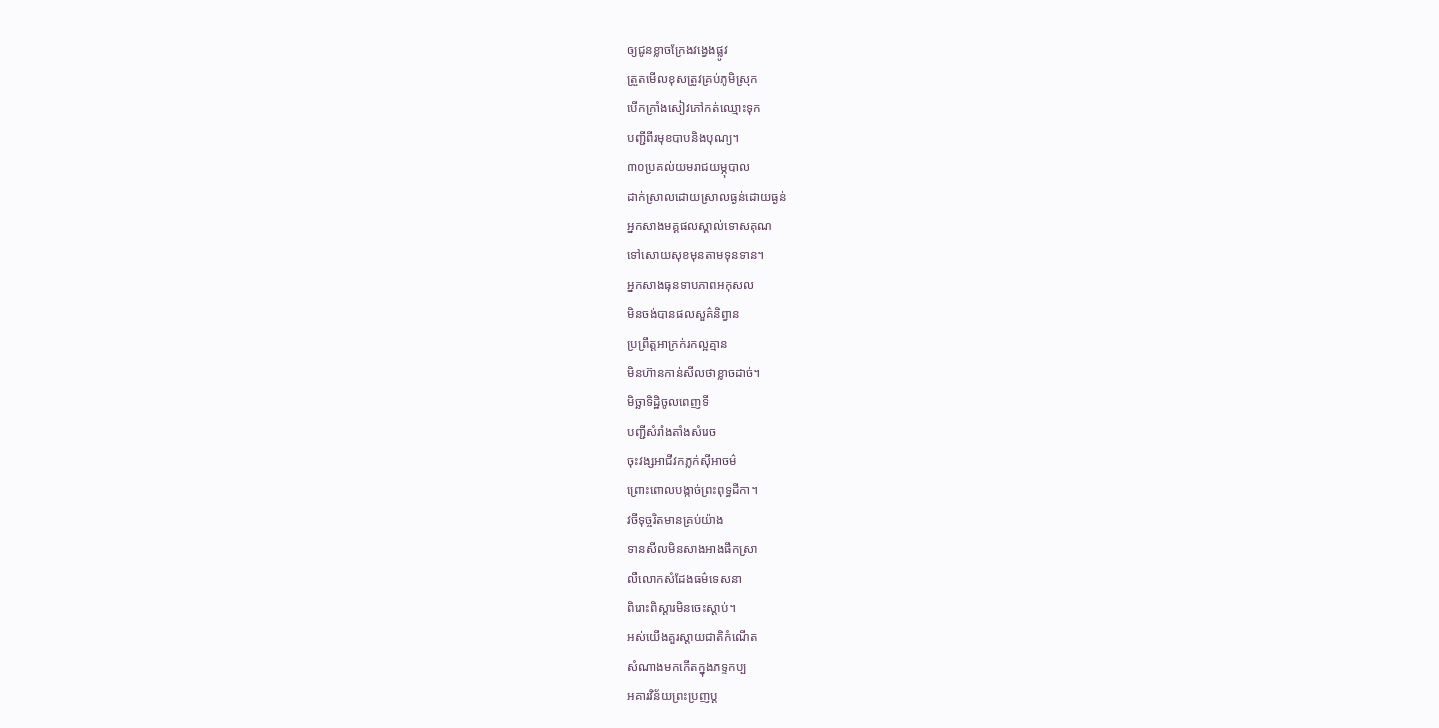ឲ្យជូនខ្លាចក្រែងវង្វេងផ្លូវ
ត្រួតមើលខុសត្រូវគ្រប់ភូមិស្រុក
បើកក្រាំងសៀវភៅកត់ឈ្មោះទុក
បញ្ជីពីរមុខបាបនិងបុណ្យ។
៣០ប្រគល់យមរាជយម្ភុបាល
ដាក់ស្រាលដោយស្រាលធ្ងន់ដោយធ្ងន់
អ្នកសាងមគ្គផលស្គាល់ទោសគុណ
ទៅសោយសុខមុនតាមទុនទាន។
អ្នកសាងធុនទាបភាពអកុសល
មិនចង់បានផលសួគ៌និព្វាន
ប្រព្រឹត្ដអាក្រក់រកល្អគ្មាន
មិនហ៊ានកាន់សីលថាខ្លាចដាច់។
មិច្ឆាទិដ្ឋិចូលពេញទី
បញ្ជីសំរាំងតាំងសំរេច
ចុះវង្សអាជីវកភ្លក់ស៊ីអាចម៌
ព្រោះពោលបង្កាច់ព្រះពុទ្ធដីកា។
វចីទុច្ចរិតមានគ្រប់យ៉ាង
ទានសីលមិនសាងអាងផឹកស្រា
លឺលោកសំដែងធម៌ទេសនា
ពិរោះពិស្ដារមិនចេះស្ដាប់។
អស់យើងគួរស្ដាយជាតិកំណើត
សំណាងមកកើតក្នុងភទ្ទកប្ប
អគារវិន័យព្រះប្រញប្ដ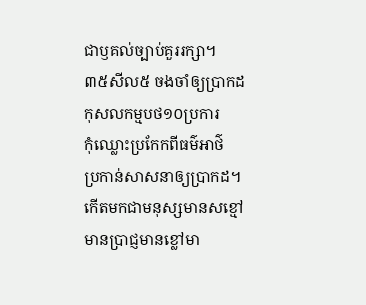ជាឫគល់ច្បាប់គួររក្សា។
៣៥សីល៥ ចងចាំឲ្យប្រាកដ
កុសលកម្មបថ១០ប្រការ
កុំឈ្លោះប្រកែកពីធម៌អាថ៌
ប្រកាន់សាសនាឲ្យប្រាកដ។
កើតមកជាមនុស្សមានសខ្មៅ
មានប្រាជ្ញមានខ្លៅមា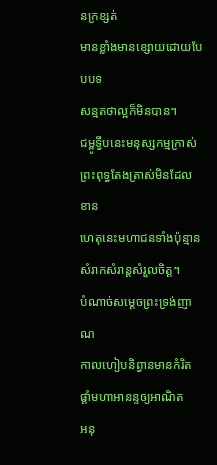នក្រខ្សត់
មានខ្លាំងមានខ្សោយដោយបែបបទ
សន្មតថាល្អក៏មិនបាន។
ជម្ពូទ្វីបនេះមនុស្សកម្មក្រាស់
ព្រះពុទ្ធតែងត្រាស់មិនដែលខាន
ហេតុនេះមហាជនទាំងប៉ុន្មាន
សំរាកសំរាន្ដសំរួលចិត្ដ។
បំណាច់សម្ដេចព្រះទ្រង់ញាណ
កាលហៀបនិព្វានមានកំរិត
ផ្ដាំមហាអានន្ទឲ្យអាណិត
អនុ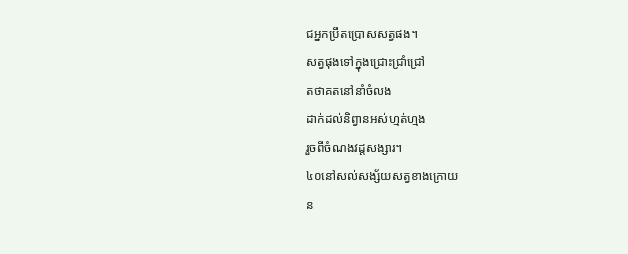ជអ្នកប្រឹតប្រោសសត្វផង។
សត្វផុងទៅក្នុងជ្រោះជ្រាំជ្រៅ
តថាគតនៅនាំចំលង
ដាក់ដល់និព្វានអស់ហ្មត់ហ្មង
រួចពីចំណងវដ្ដសង្សារ។
៤០នៅសល់សង្ស័យសត្វខាងក្រោយ
ន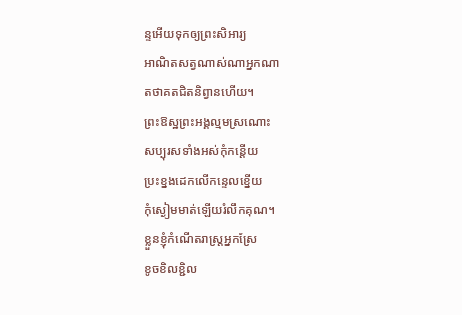ន្ទអើយទុកឲ្យព្រះសិអារ្យ
អាណិតសត្វណាស់ណាអ្នកណា
តថាគតជិតនិព្វានហើយ។
ព្រះឱស្ឋព្រះអង្គល្មមស្រណោះ
សប្បុរសទាំងអស់កុំកន្ដើយ
ប្រះខ្នងដេកលើកន្ទេលខ្នើយ
កុំស្ងៀមមាត់ឡើយរំលឹកគុណ។
ខ្លួនខ្ញុំកំណើតរាស្រ្ដអ្នកស្រែ
ខូចខិលខ្ជិល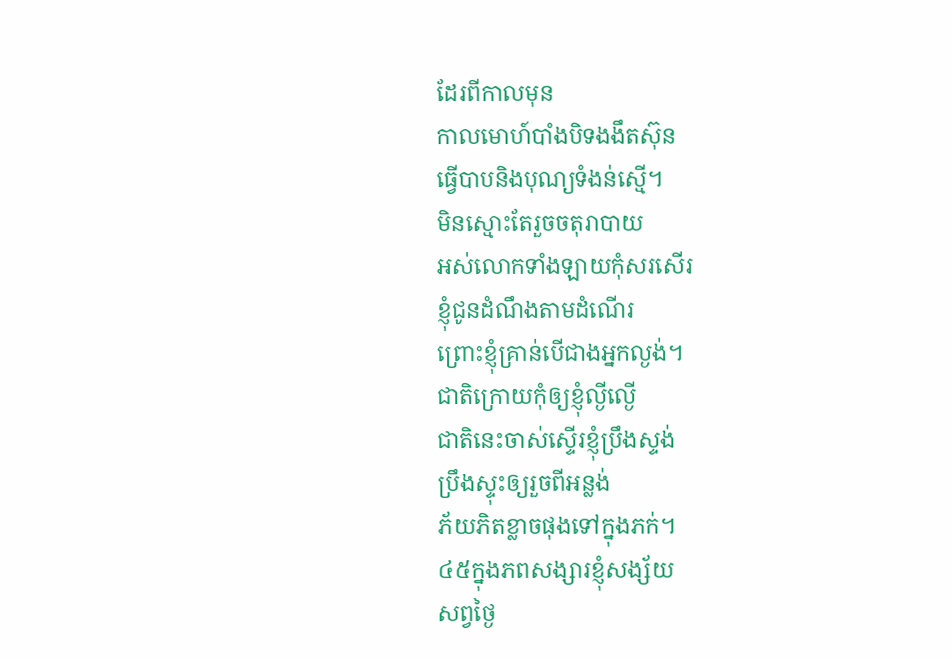ដែរពីកាលមុន
កាលមោហ៍បាំងបិទងងឹតស៊ុន
ធ្វើបាបនិងបុណ្យទំងន់ស្មើ។
មិនស្មោះតែរួចចតុរាបាយ
អស់លោកទាំងឡាយកុំសរសើរ
ខ្ញុំជូនដំណឹងតាមដំណើរ
ព្រោះខ្ញុំគ្រាន់បើជាងអ្នកល្ងង់។
ជាតិក្រោយកុំឲ្យខ្ញុំល្ងីល្ងើ
ជាតិនេះចាស់ស្ទើរខ្ញុំប្រឹងស្ទង់
ប្រឹងស្ទុះឲ្យរួចពីអន្លង់
ភ័យភិតខ្លាចផុងទៅក្នុងភក់។
៤៥ក្នុងភពសង្សារខ្ញុំសង្ស័យ
សព្វថ្ងៃ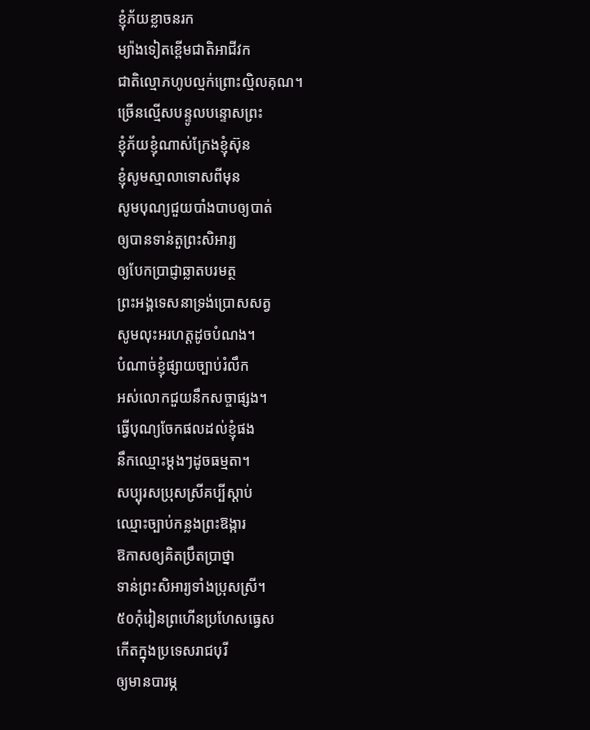ខ្ញុំភ័យខ្លាចនរក
ម្យ៉ាងទៀតខ្ពើមជាតិអាជីវក
ជាតិល្មោភហូបល្មក់ព្រោះល្មិលគុណ។
ច្រើនល្មើសបន្ទូលបន្ទោសព្រះ
ខ្ញុំភ័យខ្ញុំណាស់ក្រែងខ្ញុំស៊ុន
ខ្ញុំសូមស្មាលាទោសពីមុន
សូមបុណ្យជួយបាំងបាបឲ្យបាត់
ឲ្យបានទាន់តួព្រះសិអារ្យ
ឲ្យបែកប្រាជ្ញាឆ្លាតបរមត្ថ
ព្រះអង្គទេសនាទ្រង់ប្រោសសត្វ
សូមលុះអរហត្ដដូចបំណង។
បំណាច់ខ្ញុំផ្សាយច្បាប់រំលឹក
អស់លោកជួយនឹកសច្ចាផ្សង។
ធ្វើបុណ្យចែកផលដល់ខ្ញុំផង
នឹកឈ្មោះម្ដងៗដូចធម្មតា។
សប្បុរសប្រុសស្រីគប្បីស្ដាប់
ឈ្មោះច្បាប់កន្លងព្រះឱង្ការ
ឱកាសឲ្យគិតប្រឹតប្រាថ្នា
ទាន់ព្រះសិអារ្យទាំងប្រុសស្រី។
៥០កុំរៀនព្រហើនប្រហែសធ្វេស
កើតក្នុងប្រទេសរាជបុរី
ឲ្យមានបារម្ភ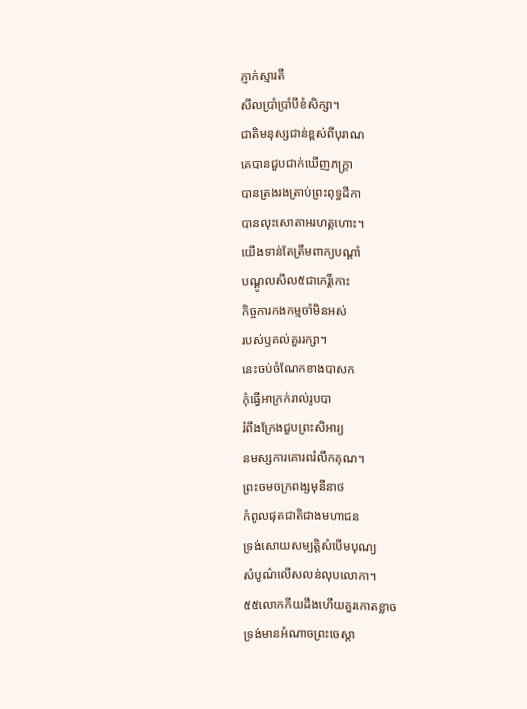ភ្ញាក់ស្មារតី
សីលប្រាំប្រាំបីខំសិក្សា។
ជាតិមនុស្សជាន់ខ្ពស់ពីបុរាណ
គេបានជួបជាក់ឃើញភក្រ្តា
បានត្រងរងត្រាប់ព្រះពុទ្ធដីកា
បានលុះសោតាអរហត្ដហោះ។
យើងទាន់តែត្រឹមពាក្យបណ្ដាំ
បណ្ដូលសីល៥ជាកេរ្ដិ៍កោះ
កិច្ចការកងកម្មចាំមិនអស់
របស់ឫគល់គួររក្សា។
នេះចប់ចំណែកខាងបាសក
កុំធ្វើអាក្រក់រាល់រូបបា
រំពឹងក្រែងជួបព្រះសិអារ្យ
នមស្សការគោរពរំលឹកគុណ។
ព្រះចមចក្រពង្សមុនីនាថ
កំពូលផុតជាតិជាងមហាជន
ទ្រង់សោយសម្បត្ដិសំបើមបុណ្យ
សំបូណ៌លើសលន់លុបលោកា។
៥៥លោកកីយដឹងហើយគួរកោតខ្លាច
ទ្រង់មានអំណាចព្រះចេស្ដា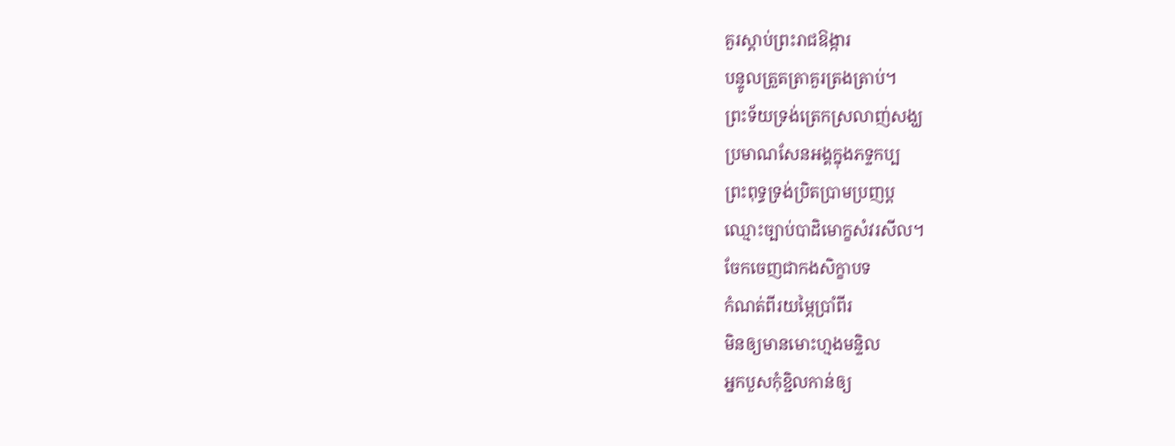គួរស្ដាប់ព្រះរាជឱង្ការ
បន្ទូលត្រួតត្រាគួរត្រងត្រាប់។
ព្រះទ័យទ្រង់ត្រេកស្រលាញ់សង្ឃ
ប្រមាណសែនអង្គក្នុងភទ្ទកប្ប
ព្រះពុទ្ធទ្រង់ប្រិតប្រាមប្រញប្ដ
ឈ្មោះច្បាប់បាដិមោក្ខសំវរសីល។
ចែកចេញជាកងសិក្ខាបទ
កំណត់ពីរយម្ភៃប្រាំពីរ
មិនឲ្យមានមោះហ្មងមន្ទិល
អ្នកបួសកុំខ្ជិលកាន់ឲ្យ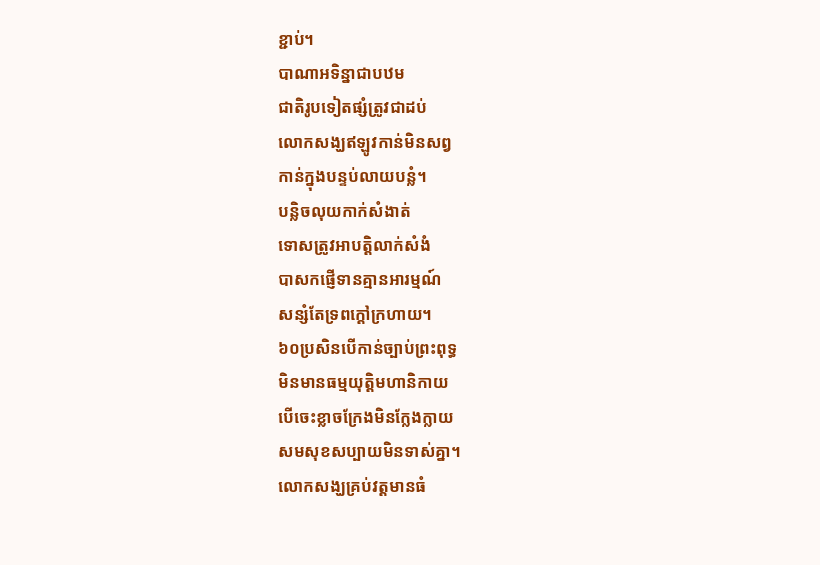ខ្ជាប់។
បាណាអទិន្នាជាបឋម
ជាតិរូបទៀតផ្សំត្រូវជាដប់
លោកសង្ឃឥឡូវកាន់មិនសព្វ
កាន់ក្នុងបន្ទប់លាយបន្លំ។
បន្លិចលុយកាក់សំងាត់
ទោសត្រូវអាបត្ដិលាក់សំងំ
បាសកផ្ញើទានគ្មានអារម្មណ៍
សន្សំតែទ្រពក្ដៅក្រហាយ។
៦០ប្រសិនបើកាន់ច្បាប់ព្រះពុទ្ធ
មិនមានធម្មយុត្ដិមហានិកាយ
បើចេះខ្លាចក្រែងមិនក្លែងក្លាយ
សមសុខសប្បាយមិនទាស់គ្នា។
លោកសង្ឃគ្រប់វត្ដមានធំ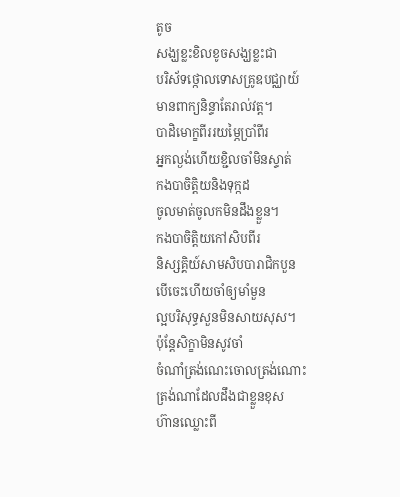តូច
សង្ឃខ្លះខិលខូចសង្ឃខ្លះជា
បរិស័ទថ្កោលទោសគ្រូឧបជ្ឈាយ៍
មានពាក្យនិន្ទាតែរាល់វត្ដ។
បាដិមោក្ខពីររយម្ភៃប្រាំពីរ
អ្នកល្ងង់ហើយខ្ជិលចាំមិនស្ទាត់
កងបាចិត្ដិយនិងទុក្កដ
ចូលមាត់ចូលកមិនដឹងខ្លួន។
កងបាចិត្ដិយកៅសិបពីរ
និស្សគ្គិយ៍សាមសិបបារាជិកបួន
បើចេះហើយចាំឲ្យមាំមួន
ល្អបរិសុទ្ធសួនមិនសាយសុស។
ប៉ុន្ដែសិក្ខាមិនសូវចាំ
ចំណាំត្រង់ណេះចោលត្រង់ណោះ
ត្រង់ណាដែលដឹងជាខ្លួនខុស
ហ៊ានឈ្លោះពី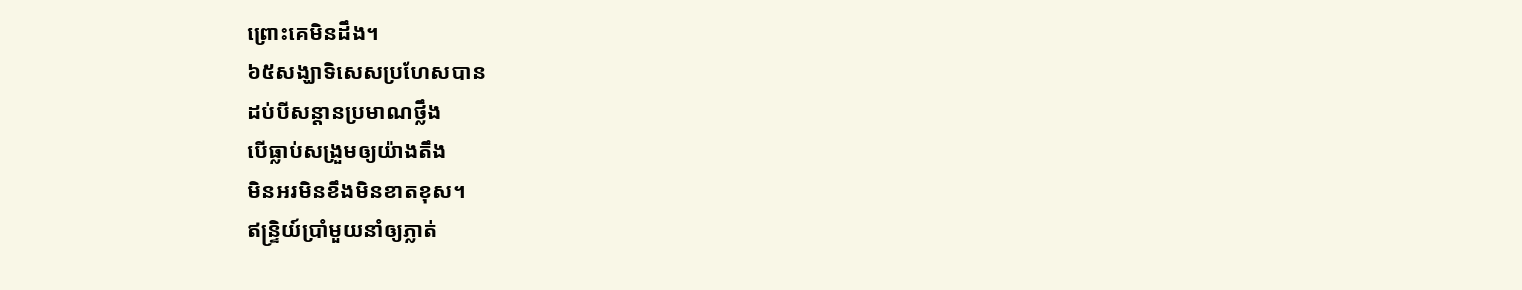ព្រោះគេមិនដឹង។
៦៥សង្ឃាទិសេសប្រហែសបាន
ដប់បីសន្ដានប្រមាណថ្លឹង
បើធ្លាប់សង្រួមឲ្យយ៉ាងតឹង
មិនអរមិនខឹងមិនខាតខុស។
ឥន្រ្ទិយ៍ប្រាំមួយនាំឲ្យភ្លាត់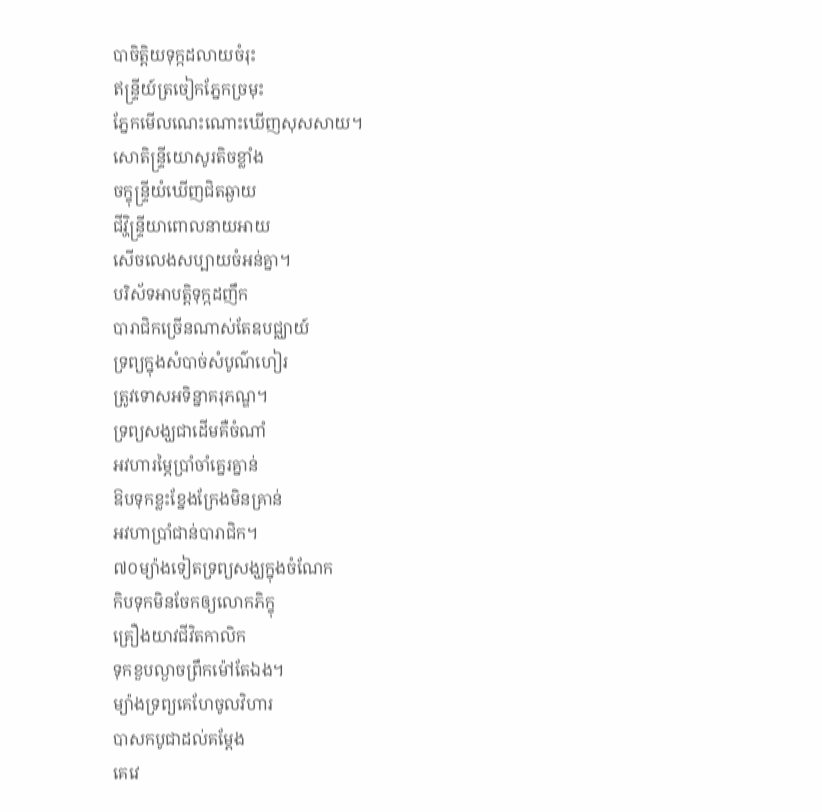បាចិត្ដិយទុក្កដលាយចំរុះ
ឥន្ទ្រីយ៍ត្រចៀកភ្នែកច្រមុះ
ភ្នែកមើលណេះណោះឃើញសុសសាយ។
សោតិន្ទ្រីយោសូរតិចខ្លាំង
ចក្ខុន្រ្ទីយំឃើញជិតឆ្ងាយ
ជីវ្ហិន្រ្ទីយាពោលនាយអាយ
សើចលេងសប្បាយចំអន់គ្នា។
បរិស័ទអាបត្ដិទុក្កដញឹក
បារាជិកច្រើនណាស់តែឧបជ្ឈាយ៍
ទ្រព្យក្នុងសំបាច់សំបូណ៌ហៀរ
ត្រូវទោសអទិន្នាគរុភណ្ឌ។
ទ្រព្យសង្ឃជាដើមគឺចំណាំ
អវហារម្ភៃប្រាំចាំគ្នេរគ្នាន់
ឱបទុកខ្លះខ្នែងក្រែងមិនគ្រាន់
អវហាប្រាំជាន់បារាជិក។
៧០ម្យ៉ាងទៀតទ្រព្យសង្ឃក្នុងចំណែក
កិបទុកមិនចែកឲ្យលោកភិក្ខុ
គ្រឿងយាវជីវិតកាលិក
ទុកខួបល្ងាចព្រឹកម៉ៅតែឯង។
ម្យ៉ាងទ្រព្យគេហែចូលវិហារ
បាសកបូជាដល់គម្ដែង
គេវេ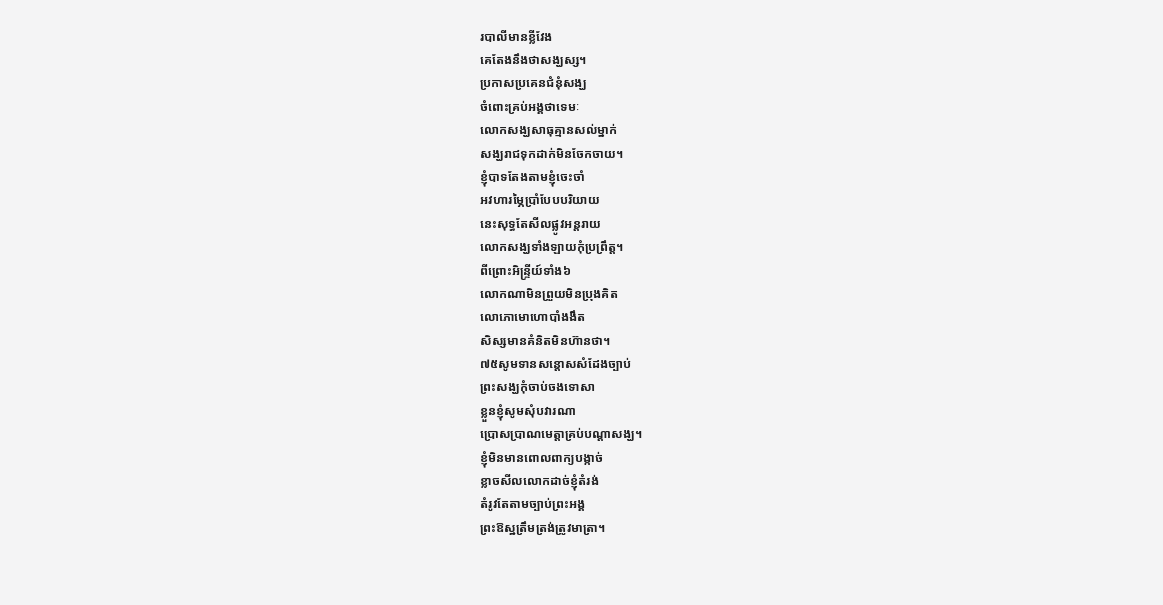របាលីមានខ្លីវែង
គេតែងនឹងថាសង្ឃស្ស។
ប្រកាសប្រគេនជំនុំសង្ឃ
ចំពោះគ្រប់អង្គថាទេមៈ
លោកសង្ឃសាធុគ្មានសល់ម្នាក់
សង្ឃរាជទុកដាក់មិនចែកចាយ។
ខ្ញុំបាទតែងតាមខ្ញុំចេះចាំ
អវហារម្ភៃប្រាំបែបបរិយាយ
នេះសុទ្ធតែសីលផ្លូវអន្ដរាយ
លោកសង្ឃទាំងឡាយកុំប្រព្រឹត្ដ។
ពីព្រោះអិន្រ្ទីយ៍ទាំង៦
លោកណាមិនព្រួយមិនប្រុងគិត
លោភោមោហោបាំងងឹត
សិស្សមានគំនិតមិនហ៊ានថា។
៧៥សូមទានសន្ដោសសំដែងច្បាប់
ព្រះសង្ឃកុំចាប់ចងទោសា
ខ្លួនខ្ញុំសូមសុំបវារណា
ប្រោសប្រាណមេត្ដាគ្រប់បណ្ដាសង្ឃ។
ខ្ញុំមិនមានពោលពាក្យបង្កាច់
ខ្លាចសីលលោកដាច់ខ្ញុំតំរង់
តំរូវតែតាមច្បាប់ព្រះអង្គ
ព្រះឱស្ឋត្រឹមត្រង់ត្រូវមាត្រា។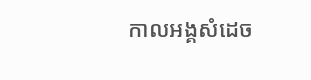កាលអង្គសំដេច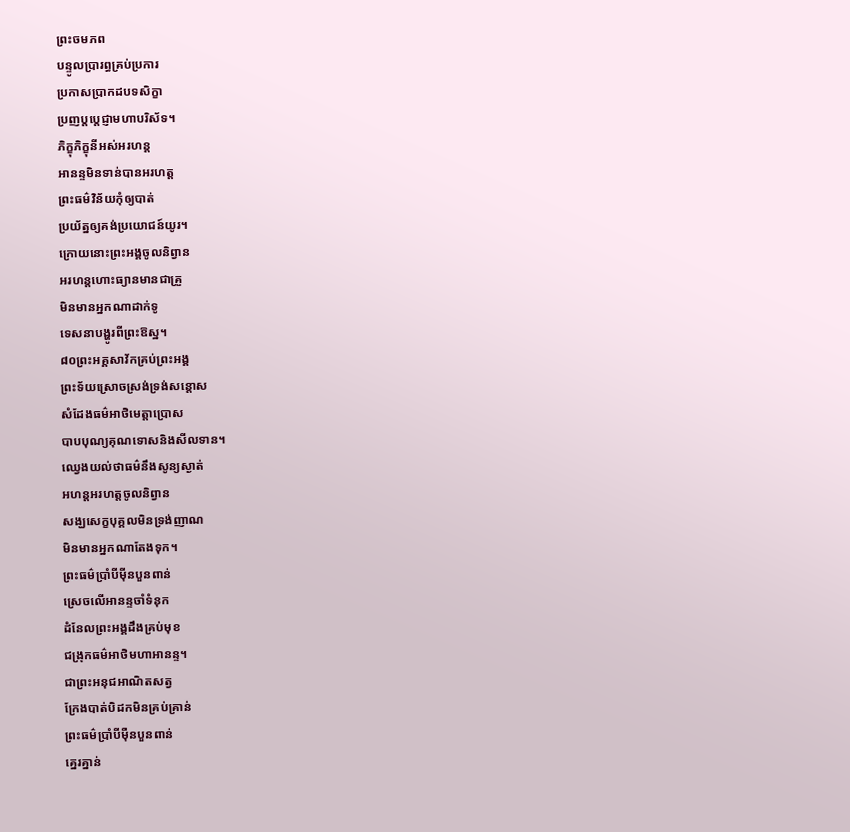ព្រះចមភព
បន្ទូលប្រារព្ធគ្រប់ប្រការ
ប្រកាសប្រាកដបទសិក្ខា
ប្រញប្ដប្ដេជ្ញាមហាបរិស័ទ។
ភិក្ខុភិក្ខុនីអស់អរហន្ដ
អានន្ទមិនទាន់បានអរហត្ដ
ព្រះធម៌វិន័យកុំឲ្យបាត់
ប្រយ័ត្នឲ្យគង់ប្រយោជន៍យូរ។
ក្រោយនោះព្រះអង្គចូលនិព្វាន
អរហន្ដហោះធ្យានមានជាគ្រួ
មិនមានអ្នកណាដាក់ទូ
ទេសនាបង្ហូរពីព្រះឱស្ឋ។
៨០ព្រះអគ្គសាវ័កគ្រប់ព្រះអង្គ
ព្រះទ័យស្រោចស្រង់ទ្រង់សន្ដោស
សំដែងធម៌អាថិមេត្ដាប្រោស
បាបបុណ្យគុណទោសនិងសីលទាន។
ឈ្វេងយល់ថាធម៌នឹងសូន្យស្ងាត់
អហន្ដអរហត្ដចូលនិព្វាន
សង្ឃសេក្ខបុគ្គលមិនទ្រង់ញាណ
មិនមានអ្នកណាតែងទុក។
ព្រះធម៌ប្រាំបីម៉ីនបួនពាន់
ស្រេចលើអានន្ទចាំទំនុក
ដំនែលព្រះអង្គដឹងគ្រប់មុខ
ជង្រុកធម៌អាថិមហាអានន្ទ។
ជាព្រះអនុជអាណិតសត្វ
ក្រែងបាត់បិដកមិនគ្រប់គ្រាន់
ព្រះធម៌ប្រាំបីម៉ឺនបួនពាន់
គ្នេរគ្នាន់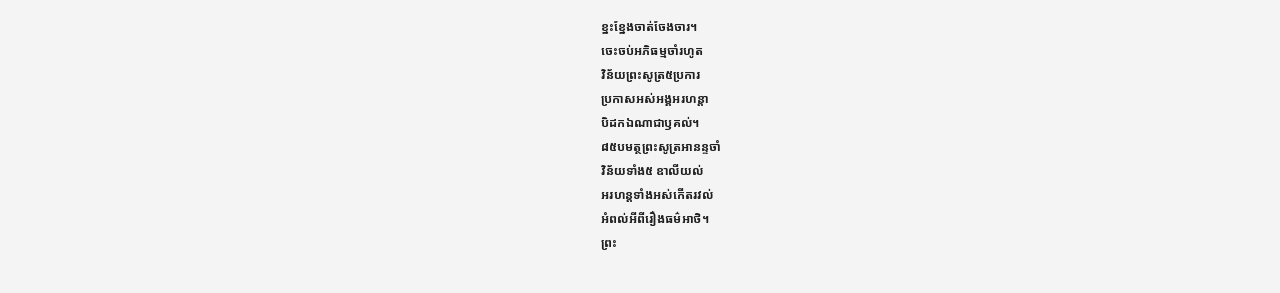ខ្នះខ្នែងចាត់ចែងចារ។
ចេះចប់អភិធម្មចាំរហូត
វិន័យព្រះសូត្រ៥ប្រការ
ប្រកាសអស់អង្គអរហន្ដា
បិដកឯណាជាឫគល់។
៨៥បមត្ថព្រះសូត្រអានន្ទចាំ
វិន័យទាំង៥ ឧាលីយល់
អរហន្ដទាំងអស់កើតរវល់
អំពល់អីពីរឿងធម៌អាថិ។
ព្រះ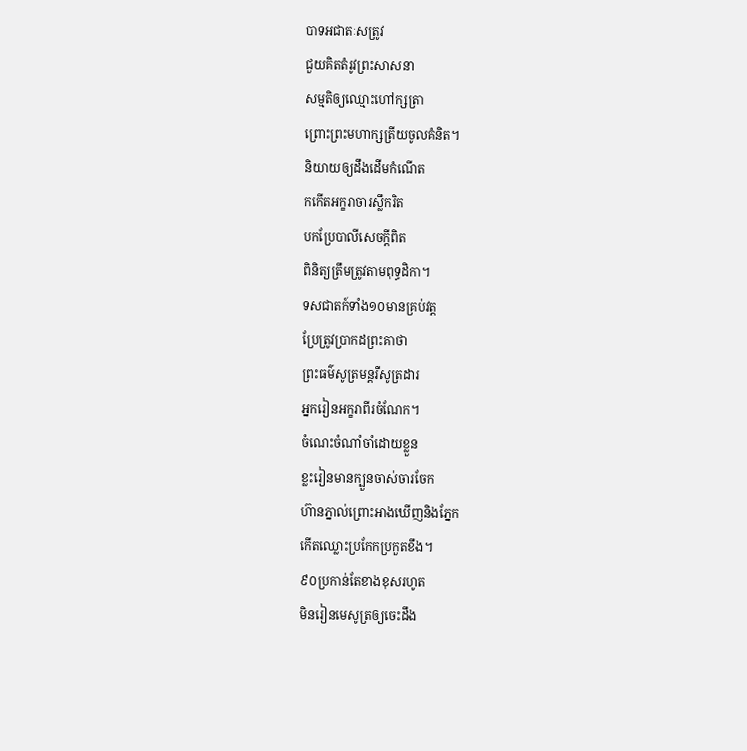បាទអជាតៈសត្រូវ
ជួយគិតតំរូវព្រះសាសនា
សម្មតិឲ្យឈ្មោះហៅក្សត្រា
ព្រោះព្រះមហាក្សត្រីយចូលគំនិត។
និយាយឲ្យដឹងដើមកំណើត
កកើតអក្ខរាចារស្លឹករិត
បកប្រែបាលីសេចក្ដីពិត
ពិនិត្យត្រឹមត្រូវតាមពុទ្ធដិកា។
ទសជាតក៍ទាំង១០មានគ្រប់វត្ដ
ប្រែត្រូវប្រាកដព្រះគាថា
ព្រះធម៌សូត្រមន្ដរឺសូត្រដារ
អ្នករៀនអក្ខរាពីរចំណែក។
ចំណេះចំណាំចាំដោយខ្លួន
ខ្លះរៀនមានក្បួនចាស់ចារចែក
ហ៊ានភ្នាល់ព្រោះអាងឃើញនិងភ្នែក
កើតឈ្លោះប្រកែកប្រកួតខឹង។
៩០ប្រកាន់តែខាងខុសរហូត
មិនរៀនមេសូត្រឲ្យចេះដឹង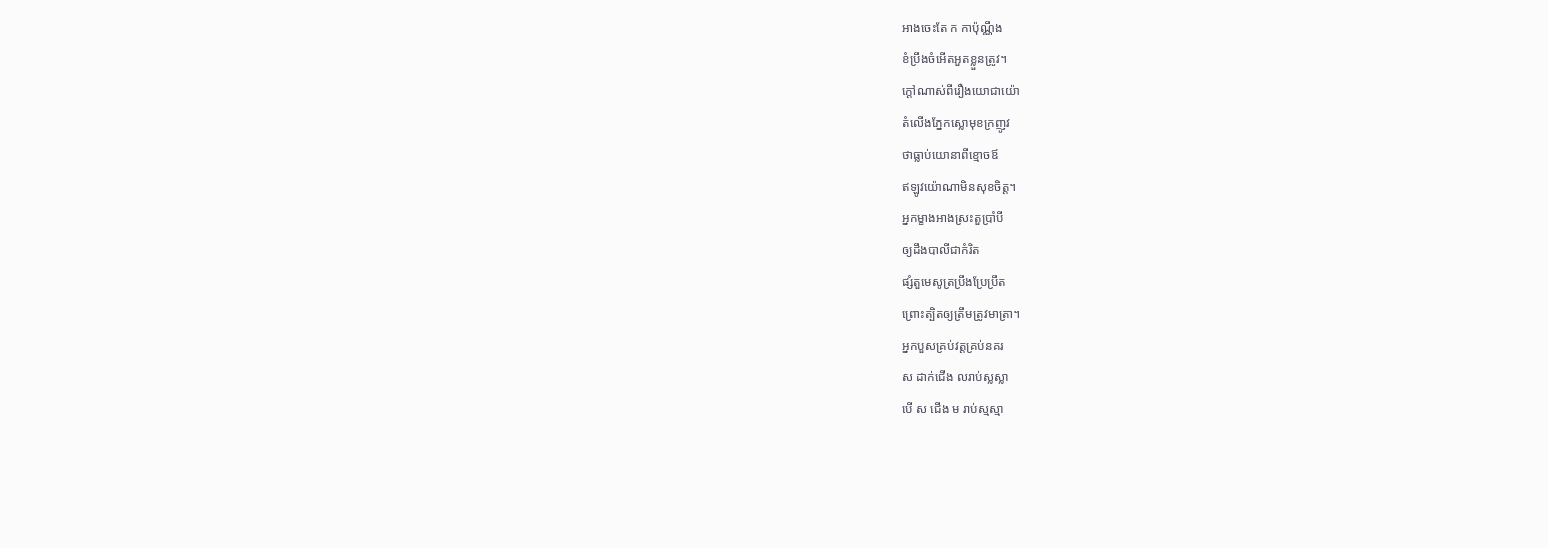អាងចេះតែ ក កាប៉ុណ្ណឹង
ខំប្រឹងចំអើតអួតខ្លួនត្រូវ។
ក្ដៅណាស់ពីរឿងយោជាយ៉ោ
តំលើងភ្នែកស្លោមុខក្រញូវ
ថាធ្លាប់យោនាពីខ្មោចឪ
ឥឡូវយ៉ោណាមិនសុខចិត្ដ។
អ្នកម្ខាងអាងស្រះតួប្រាំបី
ឲ្យដឹងបាលីជាកំរិត
ផ្សំតួមេសូត្រប្រឹងប្រែប្រឹត
ព្រោះត្បិតឲ្យត្រឹមត្រូវមាត្រា។
អ្នកបួសគ្រប់វត្ដគ្រប់នគរ
ស ដាក់ជើង លរាប់ស្លស្លា
បើ ស ជើង ម រាប់ស្មស្មា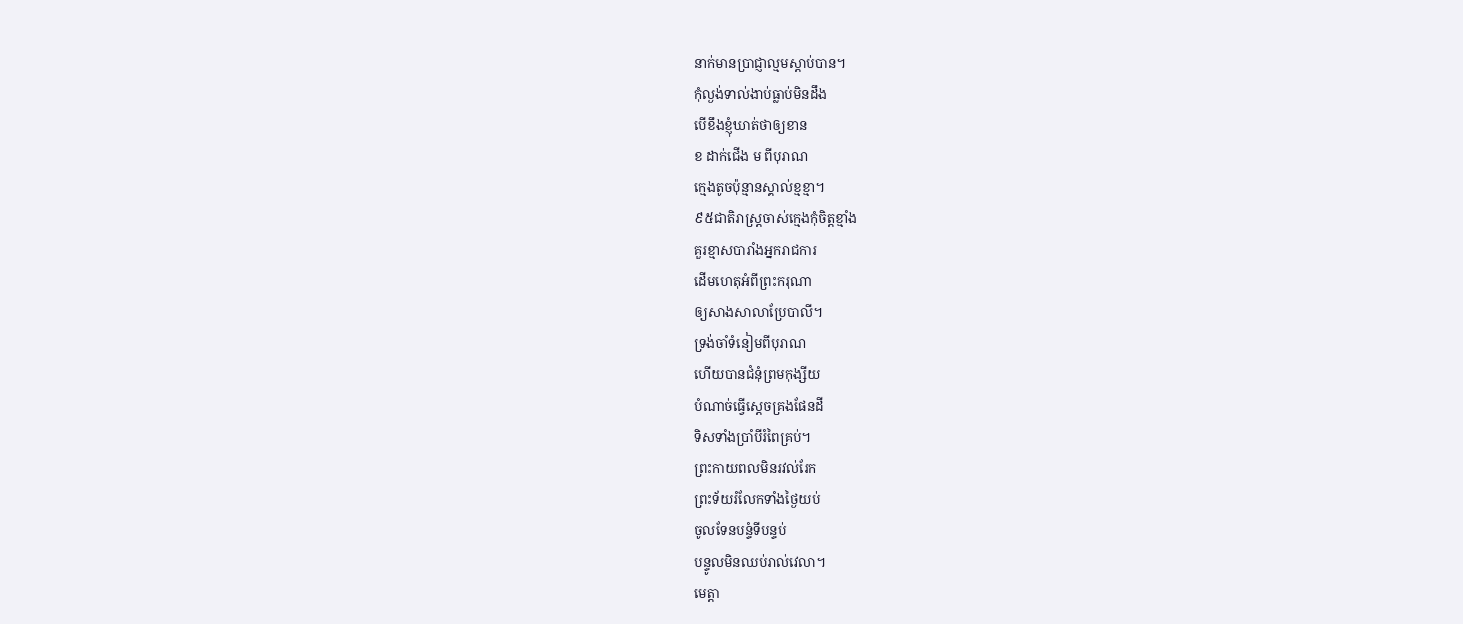នាក់មានប្រាជ្ញាល្មមស្ដាប់បាន។
កុំល្ងង់ទាល់ងាប់ធ្លាប់មិនដឹង
បើខឹងខ្ញុំឃាត់ថាឲ្យខាន
ខ ដាក់ជើង ម ពីបុរាណ
ក្មេងតូចប៉ុន្មានស្គាល់ខ្មខ្មា។
៩៥ជាតិរាស្រ្ដចាស់ក្មេងកុំចិត្ដខ្មាំង
គួរខ្មាសបារាំងអ្នករាជការ
ដើមហេតុអំពីព្រះករុណា
ឲ្យសាងសាលាប្រែបាលី។
ទ្រង់ចាំទំនៀមពីបុរាណ
ហើយបានជំនុំព្រមកុង្សីយ
បំណាច់ធ្វើស្ដេចគ្រងផែនដី
ទិសទាំងប្រាំបីរំពៃគ្រប់។
ព្រះកាយពលមិនរវល់រែក
ព្រះទ័យរំលែកទាំងថ្ងៃយប់
ចូលទែនបន្ទំទីបន្ទប់
បន្ទូលមិនឈប់រាល់វេលា។
មេត្ដា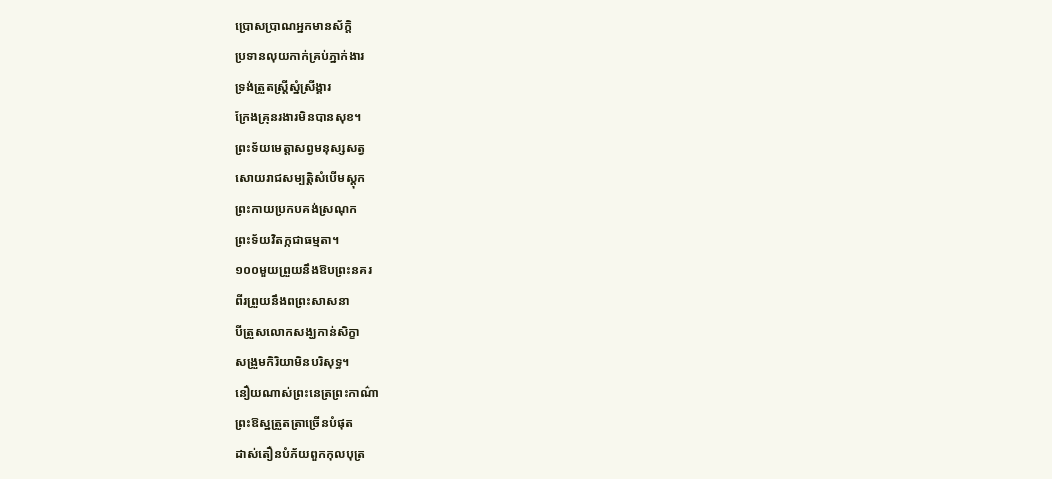ប្រោសប្រាណអ្នកមានស័ក្ដិ
ប្រទានលុយកាក់គ្រប់ភ្នាក់ងារ
ទ្រង់ត្រួតស្រ្ដីស្នំស្រីង្គារ
ក្រែងគ្រុនរងារមិនបានសុខ។
ព្រះទ័យមេត្ដាសព្វមនុស្សសត្វ
សោយរាជសម្បត្ដិសំបើមស្ដុក
ព្រះកាយប្រកបគង់ស្រណុក
ព្រះទ័យវិតក្កជាធម្មតា។
១០០មួយព្រួយនឹងឱបព្រះនគរ
ពីរព្រួយនឹងពព្រះសាសនា
បីត្រួសលោកសង្ឃកាន់សិក្ខា
សង្រួមកិរិយាមិនបរិសុទ្ធ។
នឿយណាស់ព្រះនេត្រព្រះកាណ៌ា
ព្រះឱស្ឋត្រួតត្រាច្រើនបំផុត
ដាស់តឿនបំភ័យពួកកុលបុត្រ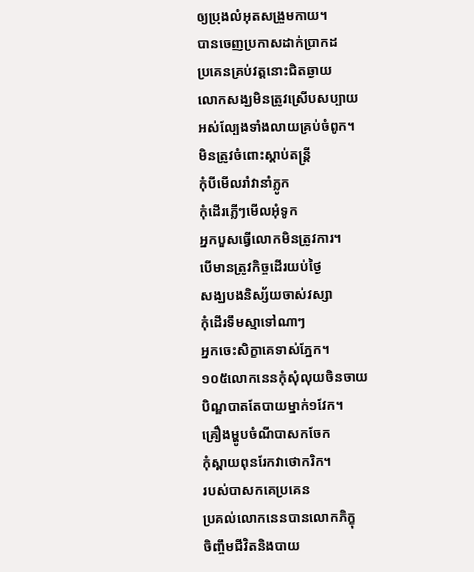ឲ្យប្រុងលំអុតសង្រួមកាយ។
បានចេញប្រកាសដាក់ប្រាកដ
ប្រគេនគ្រប់វត្ដនោះជិតឆ្ងាយ
លោកសង្ឃមិនត្រូវស្រើបសប្បាយ
អស់ល្បែងទាំងលាយគ្រប់ចំពូក។
មិនត្រូវចំពោះស្ដាប់តន្រ្ដី
កុំបីមើលរាំវានាំភ្លូក
កុំដើរភ្លើៗមើលអុំទូក
អ្នកបួសធ្វើលោកមិនត្រូវការ។
បើមានត្រូវកិច្ចដើរយប់ថ្ងៃ
សង្ឃបងនិស្ស័យចាស់វស្សា
កុំដើរទឹមស្មាទៅណាៗ
អ្នកចេះសិក្ខាគេទាស់ភ្នែក។
១០៥លោកនេនកុំសុំលុយចិនចាយ
បិណ្ឌបាតតែបាយម្នាក់១វែក។
គ្រឿងម្ហូបចំណីបាសកចែក
កុំស្ពាយពុនរែកវាថោករិក។
របស់បាសកគេប្រគេន
ប្រគល់លោកនេនបានលោកភិក្ខុ
ចិញ្ចឹមជីវិតនិងបាយ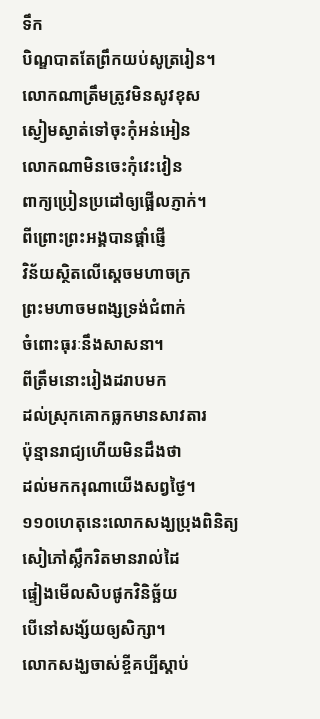ទឹក
បិណ្ឌបាតតែព្រឹកយប់សូត្ររៀន។
លោកណាត្រឹមត្រូវមិនសូវខុស
ស្ងៀមស្ងាត់ទៅចុះកុំអន់អៀន
លោកណាមិនចេះកុំវេះវៀន
ពាក្យប្រៀនប្រដៅឲ្យផ្អើលភ្ញាក់។
ពីព្រោះព្រះអង្គបានផ្ដាំផ្ញើ
វិន័យស្ថិតលើស្ដេចមហាចក្រ
ព្រះមហាចមពង្សទ្រង់ជំពាក់
ចំពោះធុរៈនឹងសាសនា។
ពីត្រឹមនោះរៀងដរាបមក
ដល់ស្រុកគោកធ្លកមានសាវតារ
ប៉ុន្មានរាជ្យហើយមិនដឹងថា
ដល់មកករុណាយើងសព្វថ្ងៃ។
១១០ហេតុនេះលោកសង្ឃប្រុងពិនិត្យ
សៀភៅស្លឹករិតមានរាល់ដៃ
ផ្ទៀងមើលសិបផូកវិនិច្ឆ័យ
បើនៅសង្ស័យឲ្យសិក្សា។
លោកសង្ឃចាស់ខ្ចីគប្បីស្ដាប់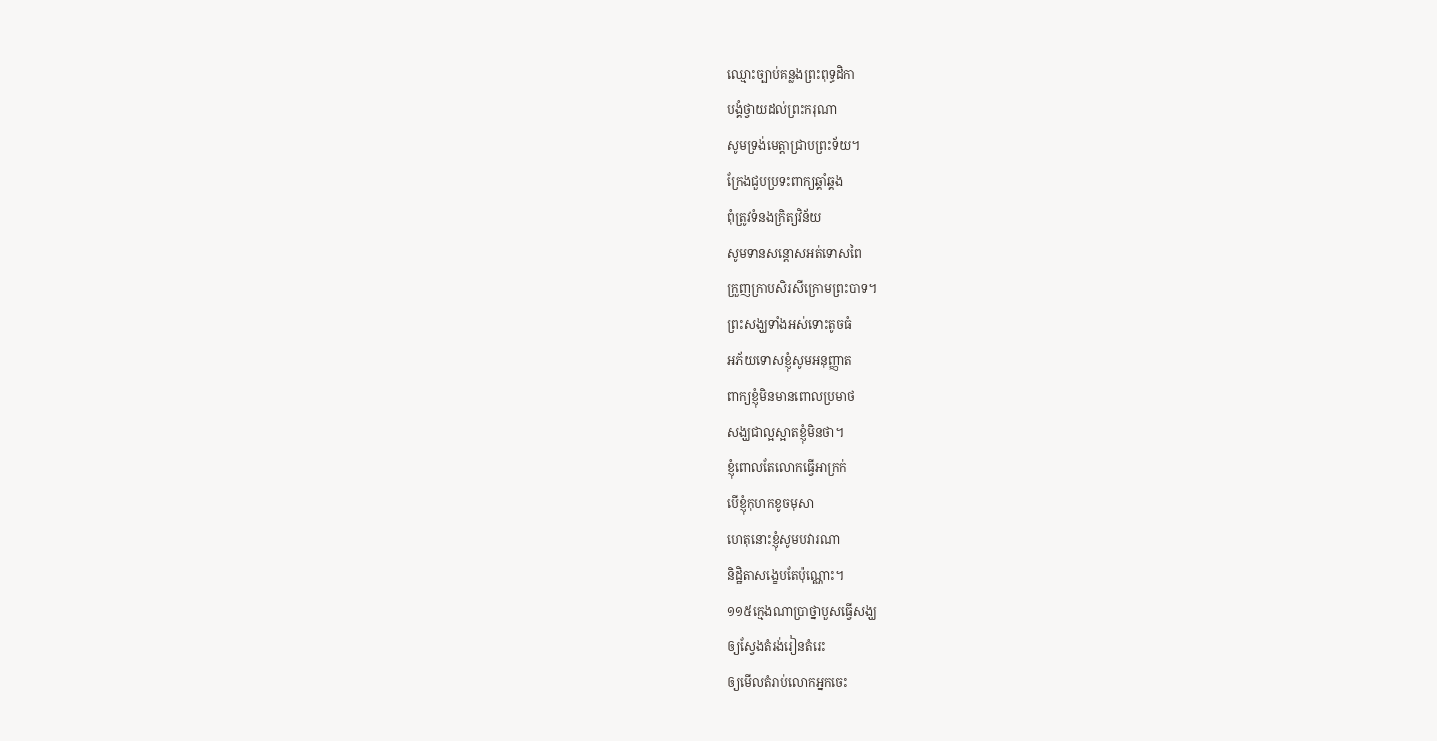ឈ្មោះច្បាប់គន្លងព្រះពុទ្ធដិកា
បង្គំថ្វាយដល់ព្រះករុណា
សូមទ្រង់មេត្ដាជ្រាបព្រះទ័យ។
ក្រែងជួបប្រទះពាក្យឆ្គាំឆ្គង
ពុំត្រូវទំនងក្រិត្យវិន័យ
សូមទានសន្ដោសអត់ទោសពៃ
ក្រួញក្រាបសិរសីក្រោមព្រះបាទ។
ព្រះសង្ឃទាំងអស់ទោះតូចធំ
អភ័យទោសខ្ញុំសូមអនុញ្ញាត
ពាក្យខ្ញុំមិនមានពោលប្រមាថ
សង្ឃជាល្អស្អាតខ្ញុំមិនថា។
ខ្ញុំពោលតែលោកធ្វើអាក្រក់
បើខ្ញុំកុហកខូចមុសា
ហេតុនោះខ្ញុំសូមបវារណា
និដ្ឋិតាសង្ខេបតែប៉ុណ្ណោះ។
១១៥ក្មេងណាប្រាថ្នាបួសធ្វើសង្ឃ
ឲ្យស្វែងតំរង់រៀនតំរេះ
ឲ្យមើលតំរាប់លោកអ្នកចេះ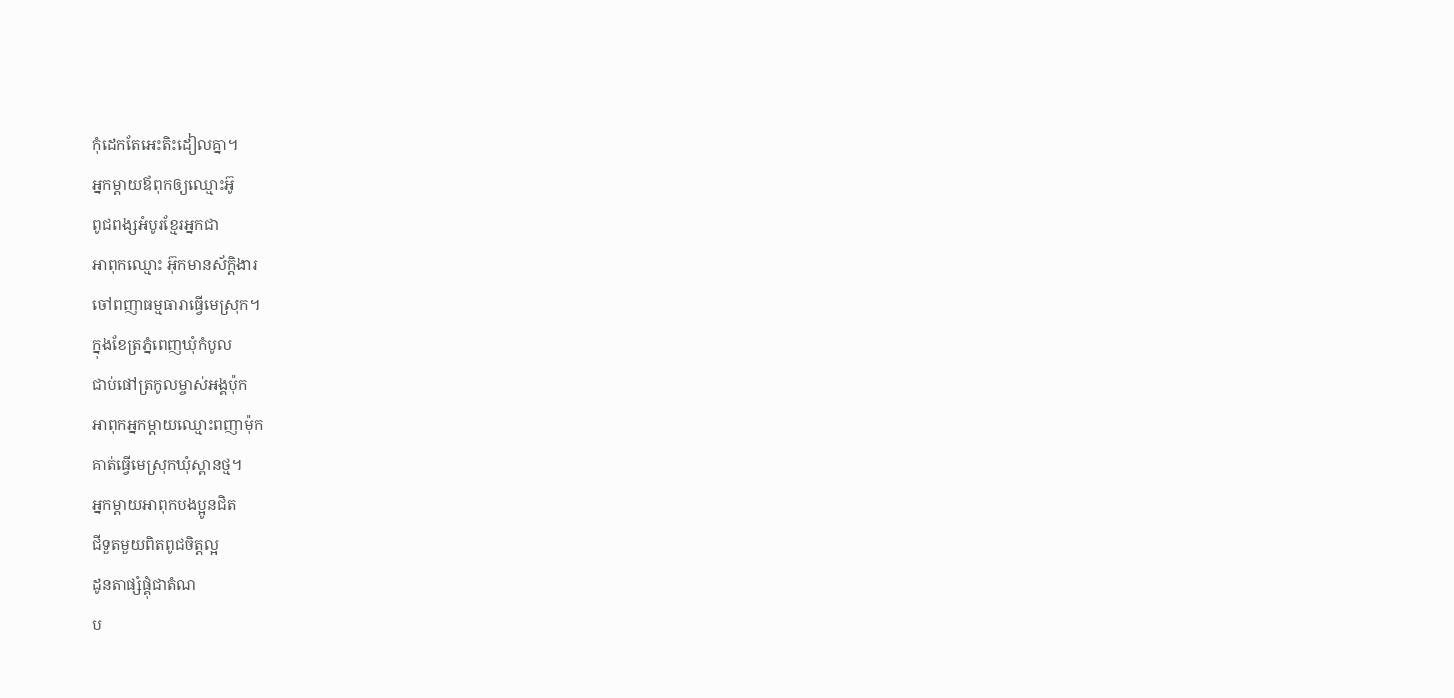កុំដេកតែអេះតិះដៀលគ្នា។
អ្នកម្ដាយឪពុកឲ្យឈ្មោះអ៊ូ
ពូជពង្សអំបូរខ្មែរអ្នកជា
អាពុកឈ្មោះ អ៊ុកមានស័ក្ដិងារ
ចៅពញាធម្មធារាធ្វើមេស្រុក។
ក្នុងខែត្រភ្នំពេញឃុំកំបូល
ជាប់ផៅត្រកូលម្ចាស់អង្គប៉ុក
អាពុកអ្នកម្ដាយឈ្មោះពញាម៉ុក
គាត់ធ្វើមេស្រុកឃុំស្ពានថ្ម។
អ្នកម្តាយអាពុកបងប្អូនជិត
ជីទួតមួយពិតពូជចិត្តល្អ
ដូនតាផ្សំផ្គុំជាតំណ
ប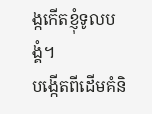ង្កកើតខ្ញុំទូលបង្គំ។
បង្កើតពីដើមគំនិ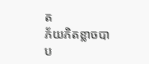ត
ភ័យភិតខ្លាចបាប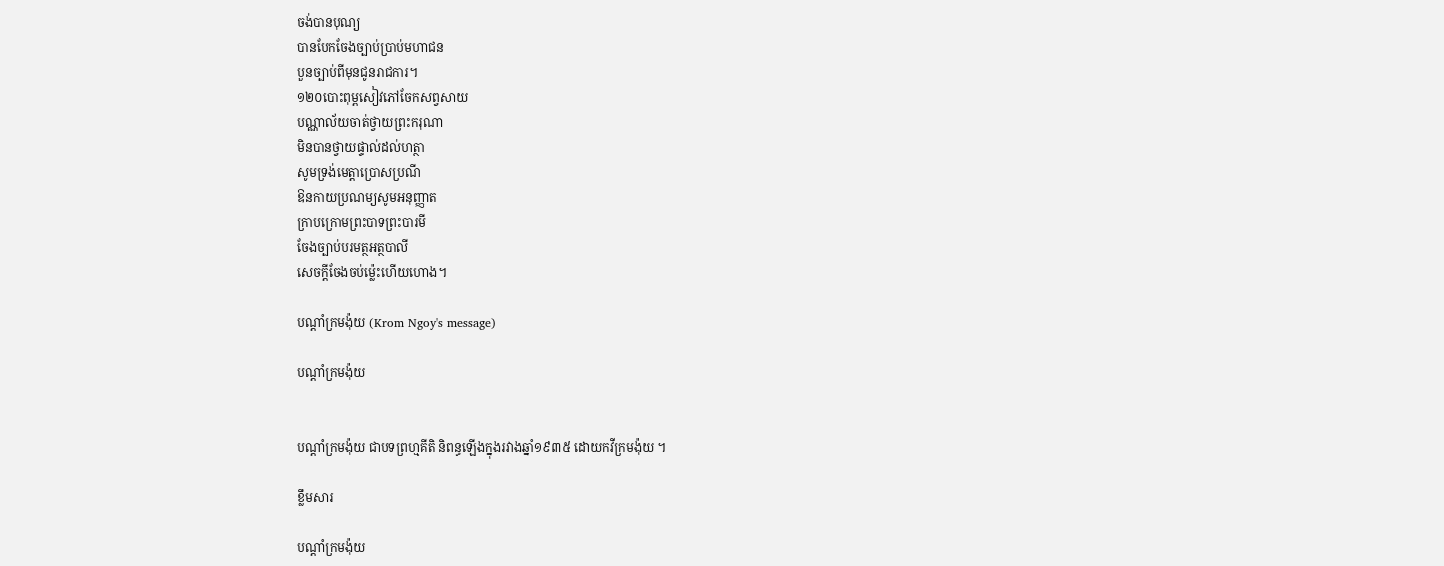ចង់បានបុណ្យ
បានបែកចែងច្បាប់ប្រាប់មហាជន
បួនច្បាប់ពីមុនជូនរាជការ។
១២០បោះពុម្ពសៀវភៅចែកសព្វសាយ
បណ្ណាល័យចាត់ថ្វាយព្រះករុណា
មិនបានថ្វាយផ្ទាល់ដល់ហត្ថា
សូមទ្រង់មេត្ដាប្រោសប្រណី
ឱនកាយប្រណម្យសូមអនុញ្ញាត
ក្រាបក្រោមព្រះបាទព្រះបារមី
ចែងច្បាប់បរមត្ថអត្ថបាលី
សេចក្ដីចែងចប់ម៉្លេះហើយហោង។

បណ្ដាំក្រមង៉ុយ (Krom Ngoy's message)

បណ្ដាំក្រមង៉ុយ


បណ្ដាំក្រមង៉ុយ ជាបទព្រហ្មគីតិ និពន្ធឡើងក្នុងរវាងឆ្នាំ១៩៣៥ ដោយកវីក្រមង៉ុយ ។

ខ្លឹមសារ

បណ្ដាំក្រមង៉ុយ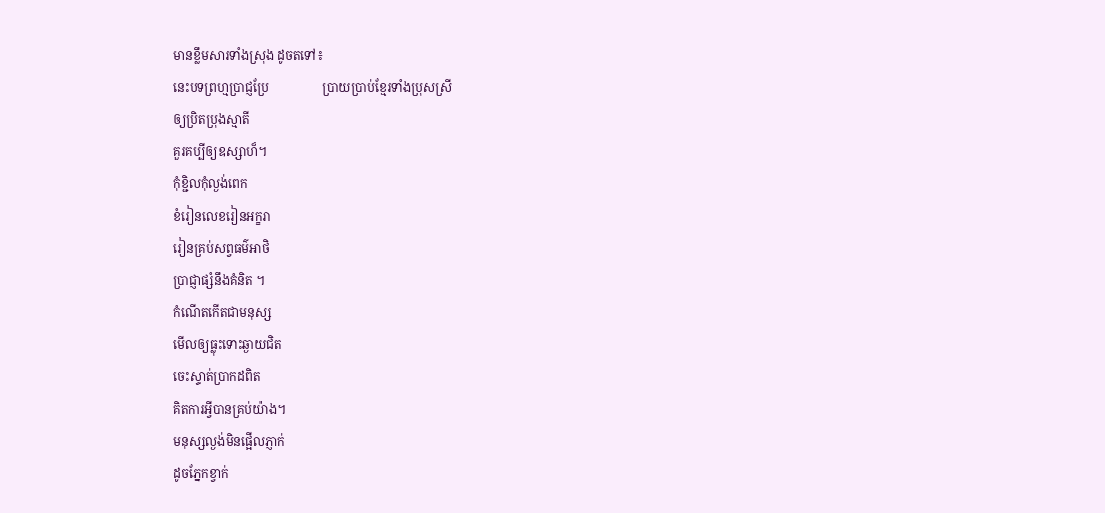មានខ្លឹមសារទាំងស្រុង ដូចតទៅ៖
នេះបទព្រហ្មប្រាជ្ញប្រែ                 ប្រាយប្រាប់ខ្មែរទាំងប្រុសស្រី
ឲ្យប្រិតប្រុងស្មាតី
គួរគប្បីឲ្យឧស្សាហ៏។
កុំខ្ជិលកុំល្ងង់ពេក
ខំរៀនលេខរៀនអក្ខរា
រៀនគ្រប់សព្វធម៌អាថិ
ប្រាជ្ញាផ្សំនឹងគំនិត ។
កំណើតកើតជាមនុស្ស
មើលឲ្យធ្លុះទោះឆ្ងាយជិត
ចេះស្ទាត់ប្រាកដពិត
គិតការអ្វីបានគ្រប់យ៉ាង។
មនុស្សល្ងង់មិនផ្អើលភ្ញាក់
ដូចភ្នែកខ្វាក់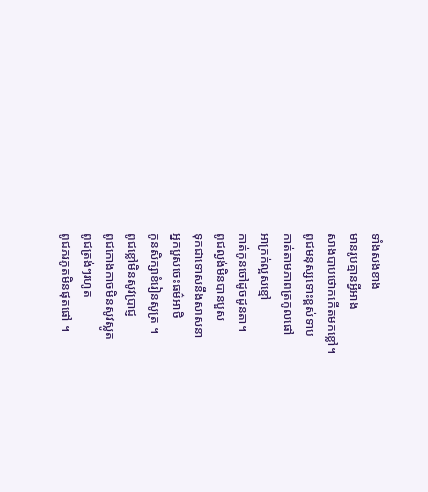ទាំងសងខាង
មានរូបគ្មានអ្វីអាង
សាងបាបថោកកើតមកខ្លៅ។
ពូជមនុស្សទោះខ្ពស់ទាប
កាត់តាមភាពត្រកូលផៅ
អាក្រក់ល្អសខ្មៅ
កាត់កូនចៅដូចដូនតា។
ពូជល្ងង់មិនបានបួស
ទុកជាទោសនឹងសាសនា
អ្នកបួសចេះធម៌អាថិ
កូនសិក្សាខំរៀនសូត្រ ។
ពូជខ្លៅមិនសូវប្រាជ្ញ
ពូជកោងកាចមិនសូវស្លូត
ពូជត្រង់ៗរហូត
ពូជភរភូតមិនផុតផៅ ។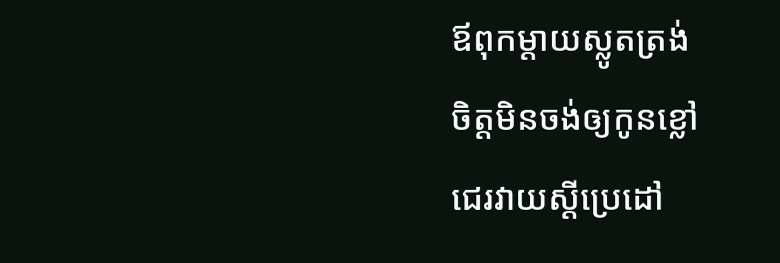ឪពុកម្តាយស្លូតត្រង់
ចិត្តមិនចង់ឲ្យកូនខ្លៅ
ជេរវាយស្តីប្រេដៅ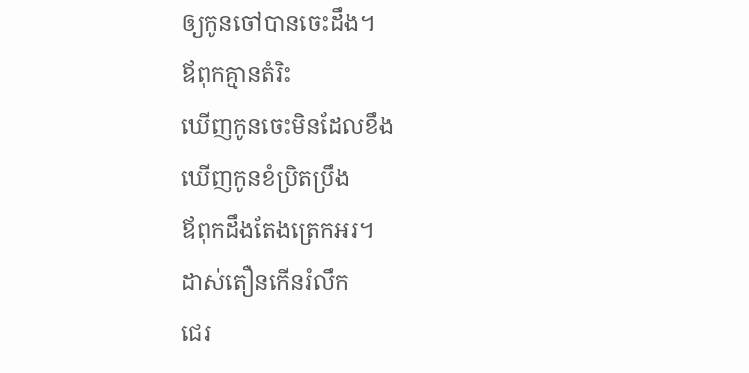ឲ្យកូនចៅបានចេះដឹង។
ឪពុកគ្មានតំរិះ
ឃើញកូនចេះមិនដែលខឹង
ឃើញកូនខំប្រិតប្រឹង
ឪពុកដឹងតែងត្រេកអរ។
ដាស់តឿនកើនរំលឹក
ជេរ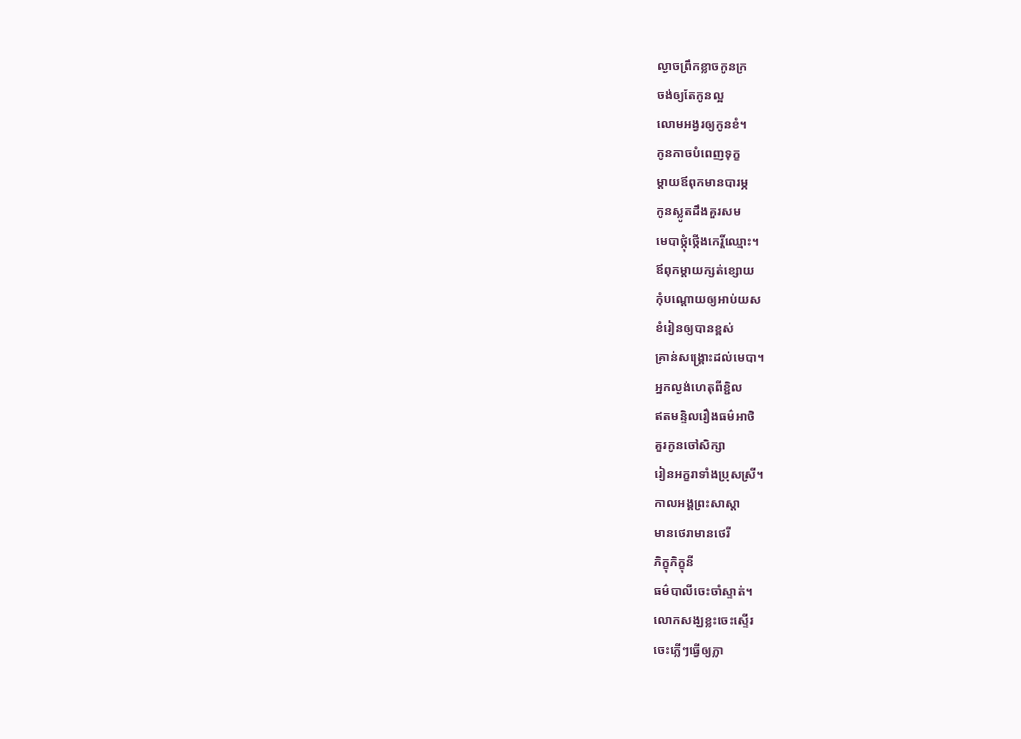ល្ងាចព្រឹកខ្លាចកូនក្រ
ចង់ឲ្យតែកូនល្អ
លោមអង្វរឲ្យកូនខំ។
កូនកាចបំពេញទុក្ខ
ម្តាយឪពុកមានបារម្ភ
កូនស្លូតដឹងគួរសម
មេបាថ្កុំថ្កើងកេរ្តិ៍ឈ្មោះ។
ឪពុកម្តាយក្សត់ខ្សោយ
កុំបណ្តោយឲ្យអាប់យស
ខំរៀនឲ្យបានខ្ពស់
គ្រាន់សង្រ្គោះដល់មេបា។
អ្នកល្ងង់ហេតុពីខ្ជិល
ឥតមន្ទិលរឿងធម៌អាថិ
គួរកូនចៅសិក្សា
រៀនអក្ខរាទាំងប្រុសស្រី។
កាលអង្គព្រះសាស្តា
មានថេរាមានថេរី
ភិក្ខុភិក្ខុនី
ធម៌បាលីចេះចាំស្ទាត់។
លោកសង្ឃខ្លះចេះស្ទើរ
ចេះភ្លើៗធ្វើឲ្យភ្លា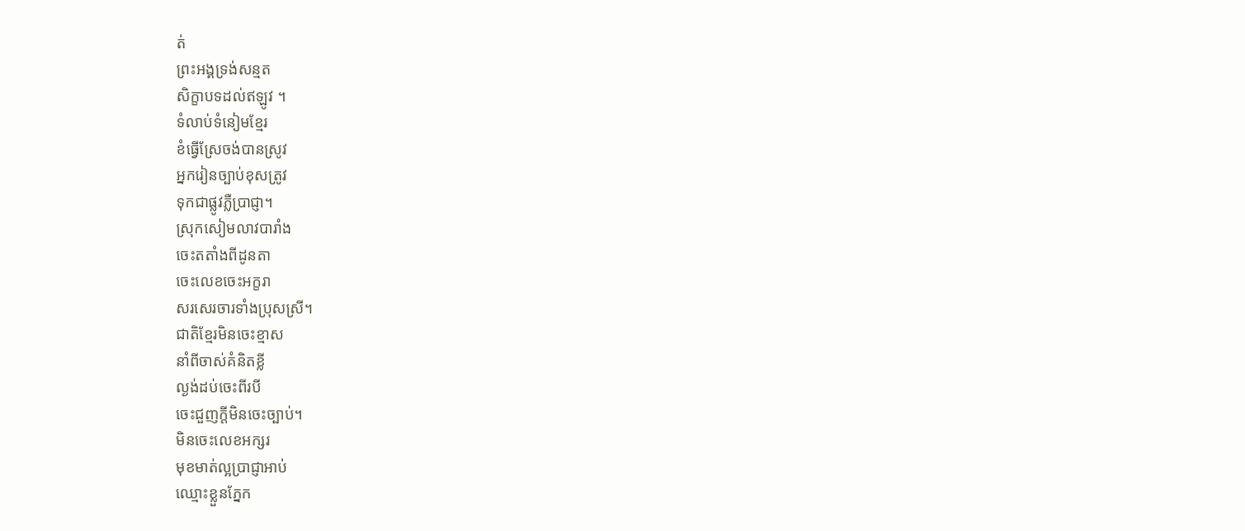ត់
ព្រះអង្គទ្រង់សន្មត
សិក្ខាបទដល់ឥឡូវ ។
ទំលាប់ទំនៀមខ្មែរ
ខំធ្វើស្រែចង់បានស្រូវ
អ្នករៀនច្បាប់ខុសត្រូវ
ទុកជាផ្លូវភ្លឺប្រាជ្ញា។
ស្រុកសៀមលាវបារាំង
ចេះតតាំងពីដូនតា
ចេះលេខចេះអក្ខរា
សរសេរចារទាំងប្រុសស្រី។
ជាតិខ្មែរមិនចេះខ្មាស
នាំពីចាស់គំនិតខ្លី
ល្ងង់ដប់ចេះពីរបី
ចេះជួញក្តីមិនចេះច្បាប់។
មិនចេះលេខអក្សរ
មុខមាត់ល្អប្រាជ្ញាអាប់
ឈ្មោះខ្លួនភ្នែក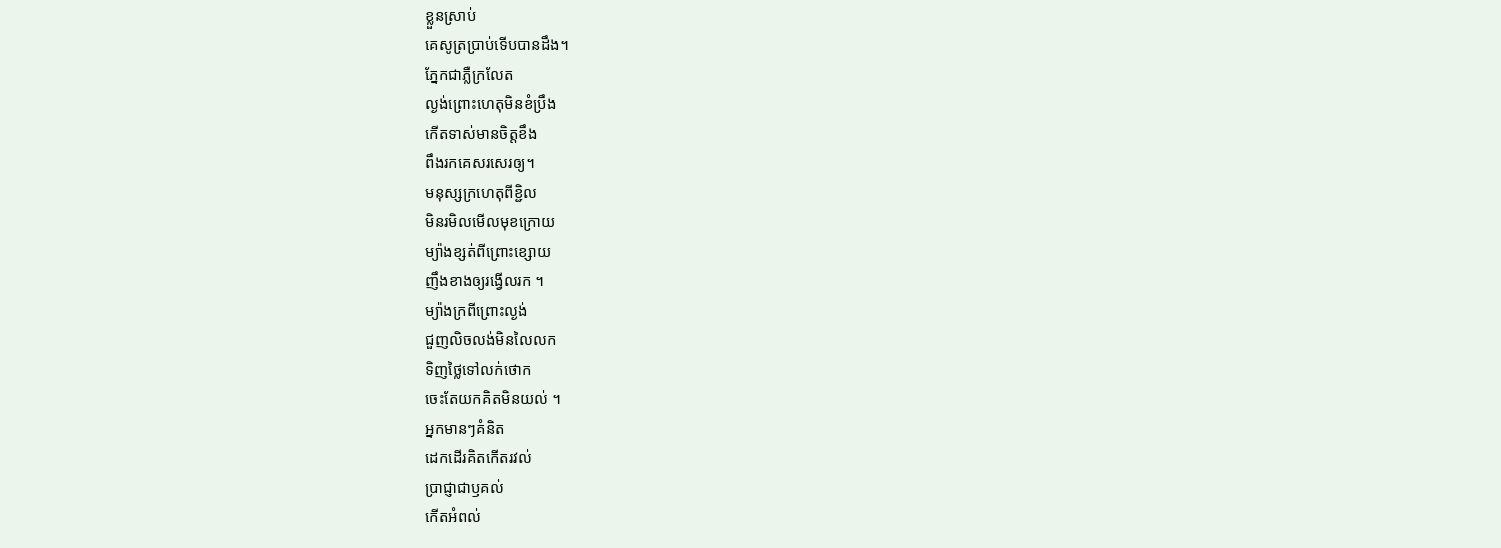ខ្លួនស្រាប់
គេសូត្រប្រាប់ទើបបានដឹង។
ភ្នែកជាភ្លឺក្រលែត
ល្ងង់ព្រោះហេតុមិនខំប្រឹង
កើតទាស់មានចិត្តខឹង
ពឹងរកគេសរសេរឲ្យ។
មនុស្សក្រហេតុពីខ្ជិល
មិនរមិលមើលមុខក្រោយ
ម្យ៉ាងខ្សត់ពីព្រោះខ្សោយ
ញឹងខាងឲ្យរង្វើលរក ។
ម្យ៉ាងក្រពីព្រោះល្ងង់
ជួញលិចលង់មិនលៃលក
ទិញថ្លៃទៅលក់ថោក
ចេះតែយកគិតមិនយល់ ។
អ្នកមានៗគំនិត
ដេកដើរគិតកើតរវល់
ប្រាជ្ញាជាឫគល់
កើតអំពល់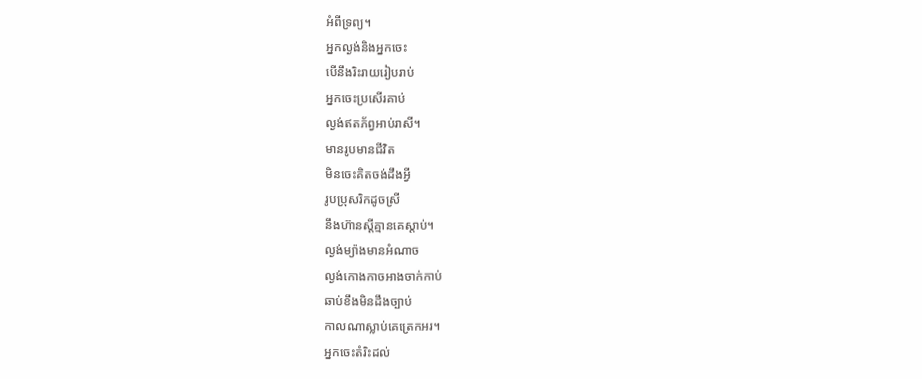អំពីទ្រព្យ។
អ្នកល្ងង់និងអ្នកចេះ
បើនឹងរិះរាយរៀបរាប់
អ្នកចេះប្រសើរគាប់
ល្ងង់ឥតភ័ព្វអាប់រាសី។
មានរូបមានជីវិត
មិនចេះគិតចង់ដឹងអ្វី
រូបប្រុសរិកដូចស្រី
នឹងហ៊ានស្តីគ្មានគេស្តាប់។
ល្ងង់ម្យ៉ាងមានអំណាច
ល្ងង់កោងកាចអាងចាក់កាប់
ឆាប់ខឹងមិនដឹងច្បាប់
កាលណាស្លាប់គេត្រេកអរ។
អ្នកចេះតំរិះដល់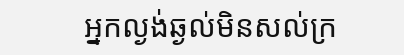អ្នកល្ងង់ឆ្ងល់មិនសល់ក្រ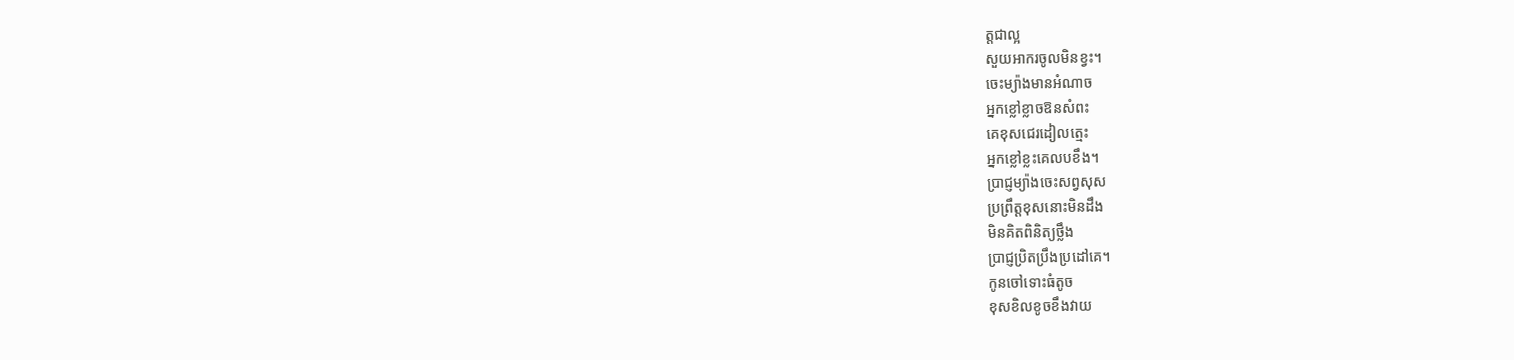ត្តជាល្អ
សួយអាករចូលមិនខ្វះ។
ចេះម្យ៉ាងមានអំណាច
អ្នកខ្លៅខ្លាចឱនសំពះ
គេខុសជេរដៀលត្មេះ
អ្នកខ្លៅខ្លះគេលបខឹង។
ប្រាជ្ញម្យ៉ាងចេះសព្វសុស
ប្រព្រឹត្តខុសនោះមិនដឹង
មិនគិតពិនិត្យថ្លឹង
ប្រាជ្ញប្រិតប្រឹងប្រដៅគេ។
កូនចៅទោះធំតូច
ខុសខិលខូចខឹងវាយ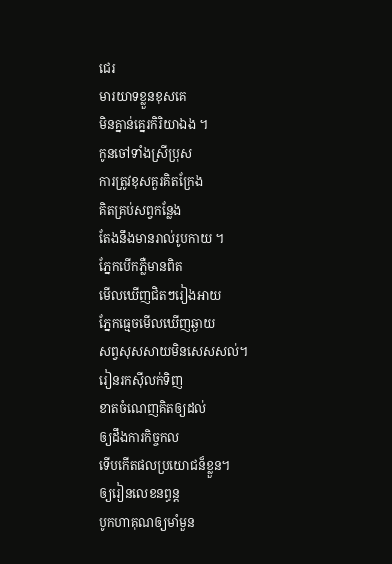ជេរ
មារយាទខ្លួនខុសគេ
មិនគ្នាន់គ្នេរកិរិយាឯង ។
កូនចៅទាំងស្រីប្រុស
ការត្រូវខុសគួរគិតក្រែង
គិតគ្រប់សព្វកន្លែង
តែងនឹងមានរាល់រូបកាយ ។
ភ្នែកបើកភ្លឺមានពិត
មើលឃើញជិតៗរៀងអាយ
ភ្នែកធ្មេចមើលឃើញឆ្ងាយ
សព្វសុសសាយមិនសេសសល់។
រៀនរកស៊ីលក់ទិញ
ខាតចំណេញគិតឲ្យដល់
ឲ្យដឹងការកិច្ចកល
ទើបកើតផលប្រយោជន៏ខ្លួន។
ឲ្យរៀនលេខនព្ធន្ត
បូកហាគុណឲ្យមាំមួន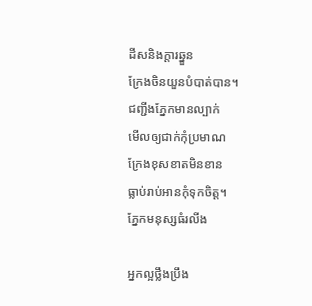ដីសនិងក្តារឆ្នួន
ក្រែងចិនយួនបំបាត់បាន។
ជញ្ជីងភ្នែកមានល្បាក់
មើលឲ្យជាក់កុំប្រមាណ
ក្រែងខុសខាតមិនខាន
ធ្លាប់រាប់អានកុំទុកចិត្ត។
ភ្នែកមនុស្សធំរលីង

អ្នកល្អថ្លឹងប្រឹង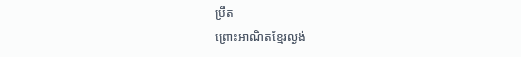ប្រឹត
ព្រោះអាណិតខ្មែរល្ងង់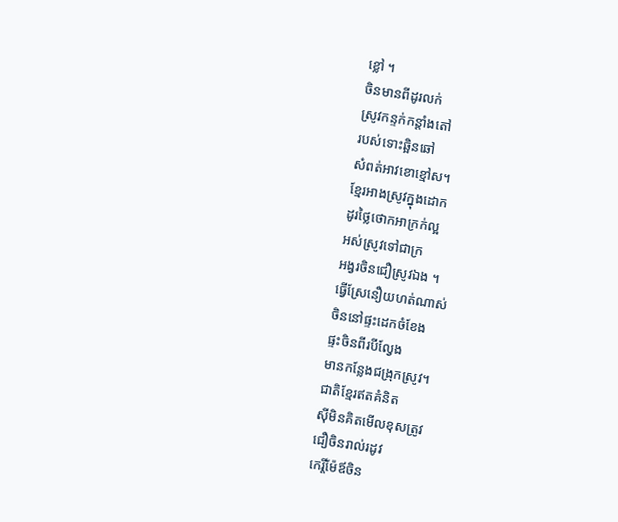ខ្លៅ ។
ចិនមានពីដូរលក់
ស្រូវកន្ទក់កន្តាំងតៅ
របស់ទោះឆ្អិនឆៅ
សំពត់អាវខោខ្មៅស។
ខ្មែរអាងស្រូវក្នុងដោក
ដូរថ្លៃថោកអាក្រក់ល្អ
អស់ស្រូវទៅជាក្រ
អង្វរចិនជឿស្រូវឯង ។
ធ្វើស្រែនឿយហត់ណាស់
ចិននៅផ្ទះដេកចំខែង
ផ្ទះចិនពីរបីល្វែង
មានកន្លែងជង្រុកស្រូវ។
ជាតិខ្មែរឥតគំនិត
ស៊ីមិនគិតមើលខុសត្រូវ
ជឿចិនរាល់រដូវ
កេរ្តិ៍ម៉ែឪចិន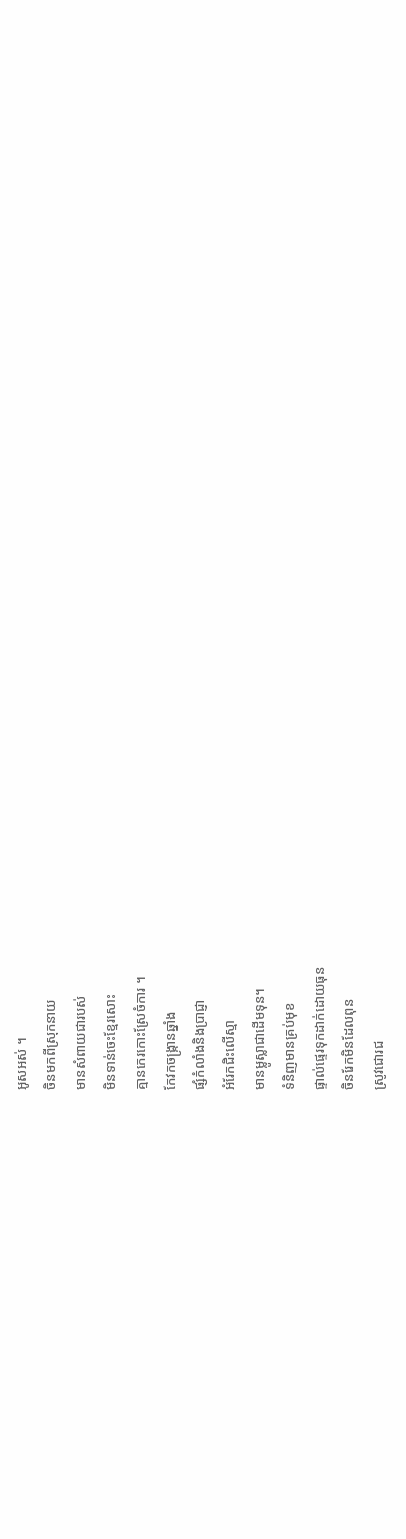អូសអស់ ។
ចិនមកពីស្រុកនាយ
មានសំពាយជារបស់
មិនទាន់ចេះខ្មែរសោះ
គ្មានកេរកោះស្រែចំការ ។
កែវកចង្រ្កានឆ្នាំង
ផ្សំកំលាំងនិងប្រាជ្ញា
អំរែកជិះលើស្មា
មានម្លូស្លាជាដើមទុន។
ទំនិញមានគ្រប់មុខ
ផ្ទាល់ផ្ទេរទុកដាក់ដោយធុន
ចិនរែកមិនដែលពុន
ស្រូវជោរជ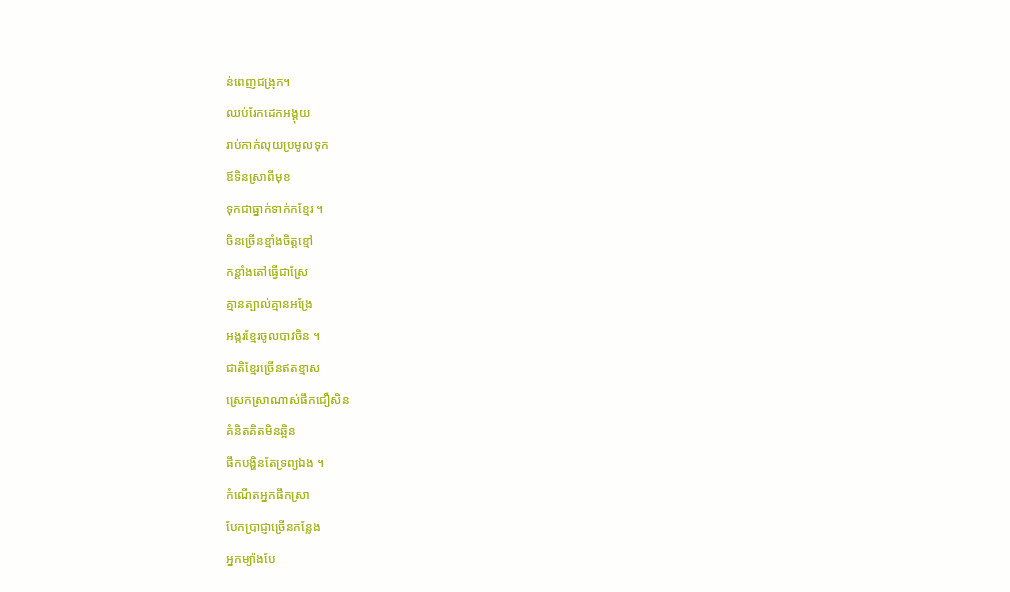ន់ពេញជង្រុក។
ឈប់រែកដេកអង្គុយ
រាប់កាក់លុយប្រមូលទុក
ឪទិនស្រាពីមុខ
ទុកជាធ្នាក់ទាក់កខ្មែរ ។
ចិនច្រើនខ្មាំងចិត្តខ្មៅ
កន្តាំងតៅធ្វើជាស្រែ
គ្មានត្បាល់គ្មានអង្រែ
អង្ករខ្មែរចូលបាវចិន ។
ជាតិខ្មែរច្រើនឥតខ្មាស
ស្រេកស្រាណាស់ផឹកជឿសិន
គំនិតគិតមិនឆ្អិន
ផឹកបង្ហិនតែទ្រព្យឯង ។
កំណើតអ្នកផឹកស្រា
បែកប្រាជ្ញាច្រើនកន្លែង
អ្នកម្យ៉ាងបែ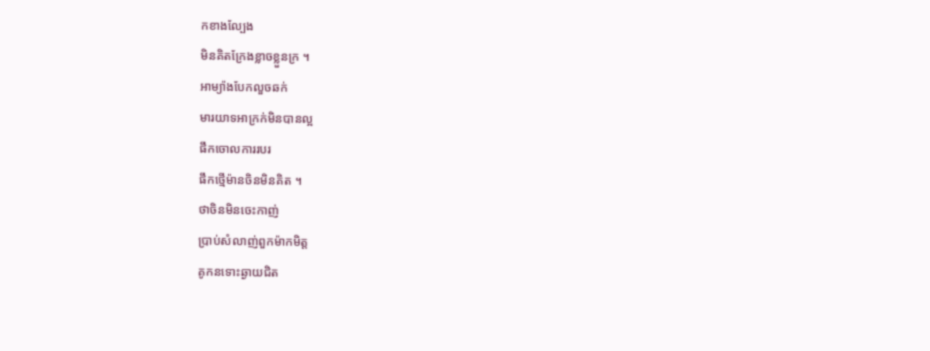កខាងល្បែង
មិនគិតក្រែងខ្លាចខ្លួនក្រ ។
អាម្យ៉ាងបែកលួចឆក់
មារយាទអាក្រក់មិនបានល្អ
ផឹកចោលការរបរ
ផឹកថ្មើម៉ានចិនមិនគិត ។
ថាចិនមិនចេះកាញ់
ប្រាប់សំលាញ់ពួកម៉ាកមិត្ត
គូកនទោះឆ្ងាយជិត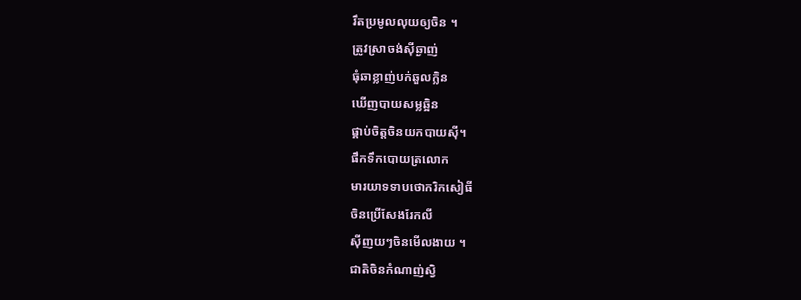រឹតប្រមូលលុយឲ្យចិន ។
ត្រូវស្រាចង់ស៊ីឆ្ងាញ់
ធុំឆាខ្លាញ់បក់ឆួលក្លិន
ឃើញបាយសម្លឆ្អិន
ផ្គាប់ចិត្តចិនយកបាយស៊ី។
ផឹកទឹកបោយត្រលោក
មារយាទទាបថោករិកសៀធី
ចិនប្រើសែងរែកលី
ស៊ីញយៗចិនមើលងាយ ។
ជាតិចិនកំណាញ់ស្វិ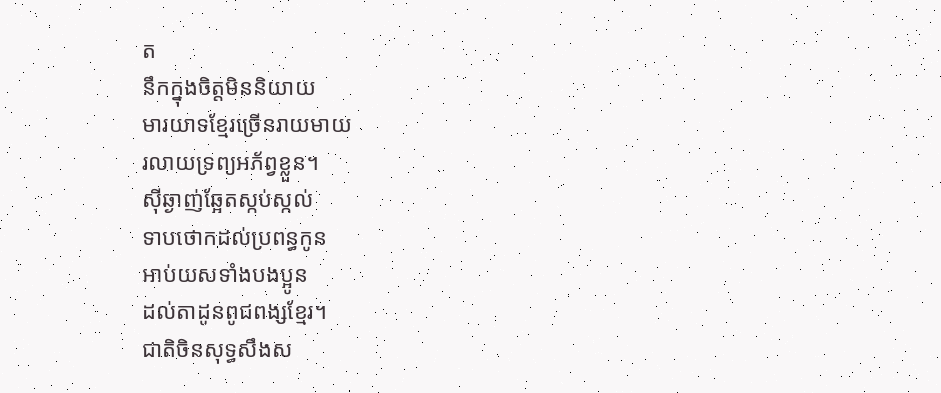ត
នឹកក្នុងចិត្តមិននិយាយ
មារយាទខ្មែរច្រើនរាយមាយ
រលាយទ្រព្យអភ័ព្វខ្លួន។
ស៊ីឆ្ងាញ់ឆ្អែតស្កប់ស្កល់
ទាបថោកដល់ប្រពន្ធកូន
អាប់យសទាំងបងប្អូន
ដល់តាដូនពូជពង្សខ្មែរ។
ជាតិចិនសុទ្ធសឹងស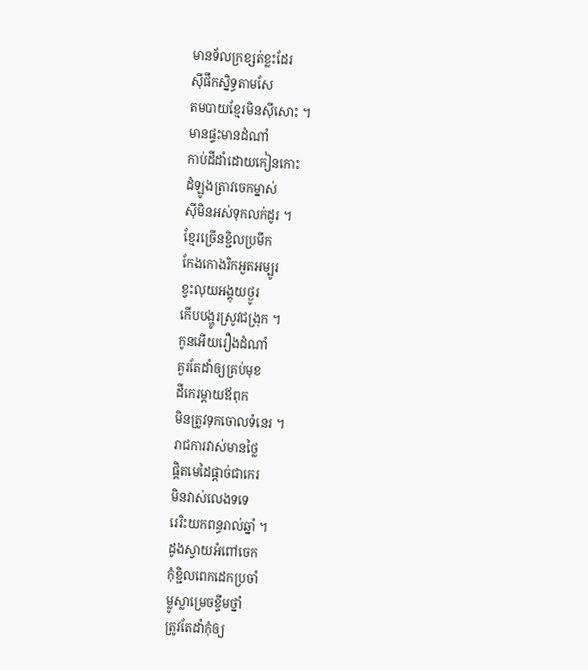មានទ័លក្រខ្សត់ខ្លះដែរ
ស៊ីផឹកស្និទ្ធតាមសែ
តមបាយខ្មែរមិនស៊ីសោះ ។
មានផ្ទះមានដំណាំ
កាប់ដីដាំដោយកៀនកោះ
ដំឡូងត្រាវចេកម្នាស់
ស៊ីមិនអស់ទុកលក់ដូរ ។
ខ្មែរច្រើនខ្ជិលប្រមឹក
កែងកោងរិកអួតអម្បូរ
ខ្វះលុយអង្គុយថ្ងូរ
កើបបង្ហូរស្រូវជង្រុក ។
កូនអើយរឿងដំណាំ
គួរតែដាំឲ្យគ្រប់មុខ
ដីកេរម្តាយឪពុក
មិនត្រូវទុកចោលទំនេរ ។
រាជការវាស់មានថ្លៃ
ផ្តិតមេដៃផ្តាច់ជាកេរ
មិនវាស់លេងទទេ
រេរិះយកពន្ធរាល់ឆ្នាំ ។
ដូងស្វាយអំពៅចេក
កុំខ្ជិលពេកដេកប្រចាំ
ម្លូស្លាម្រេចខ្ទឹមថ្នាំ
ត្រូវតែដាំកុំឲ្យ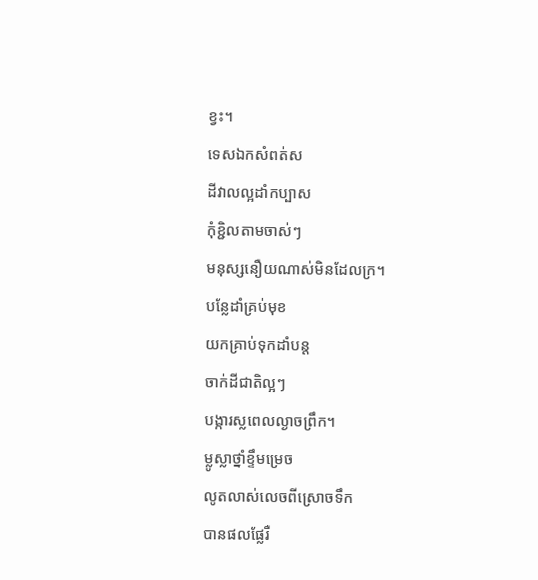ខ្វះ។
ទេសឯកសំពត់ស
ដីវាលល្អដាំកប្បាស
កុំខ្ជិលតាមចាស់ៗ
មនុស្សនឿយណាស់មិនដែលក្រ។
បន្លែដាំគ្រប់មុខ
យកគ្រាប់ទុកដាំបន្ត
ចាក់ដីជាតិល្អៗ
បង្ការស្លពេលល្ងាចព្រឹក។
ម្លូស្លាថ្នាំខ្ទឹមម្រេច
លូតលាស់លេចពីស្រោចទឹក
បានផលផ្លែរឺ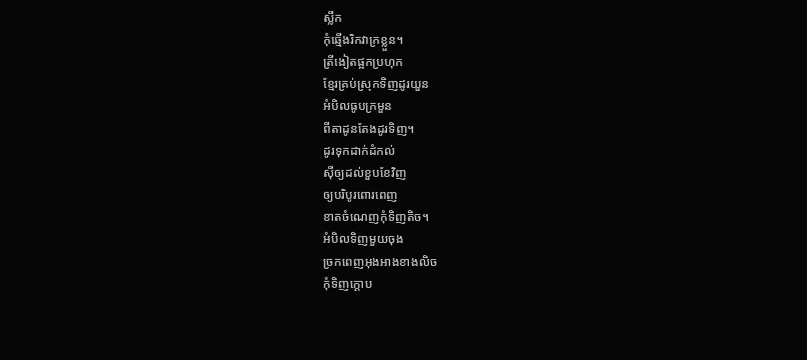ស្លឹក
កុំឆ្មើងរិកវាក្រខ្លួន។
ត្រីងៀតផ្អកប្រហុក
ខ្មែរគ្រប់ស្រុកទិញដូរយួន
អំបិលធូបក្រមួន
ពីតាដូនតែងដូរទិញ។
ដូរទុកដាក់ដំកល់
ស៊ីឲ្យដល់ខួបខែវិញ
ឲ្យបរិបូរពោរពេញ
ខាតចំណេញកុំទិញតិច។
អំបិលទិញមួយចុង
ច្រកពេញអុងអាងខាងលិច
កុំទិញក្តោប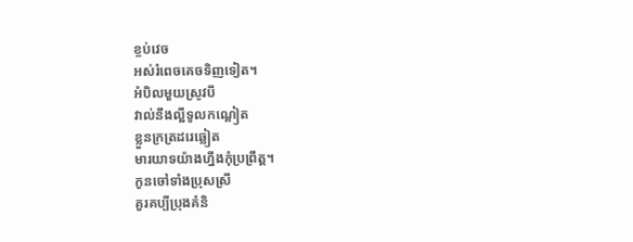ខ្ចប់វេច
អស់រំពេចគេចទិញទៀត។
អំបិលមួយស្រូវបី
វាល់នឹងល្អីទូលកណ្តៀត
ខ្លួនក្រត្រដរេឆ្លៀត
មារយាទយ៉ាងហ្នឹងកុំប្រព្រឹត្ត។
កូនចៅទាំងប្រុសស្រី
គួរគប្បីប្រុងគំនិ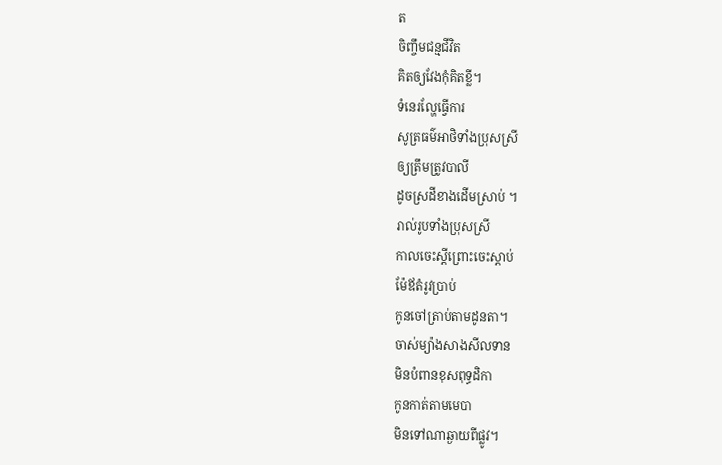ត
ចិញ្ចឹមជន្មជីវិត
គិតឲ្យវែងកុំគិតខ្លី។
ទំនេរល្ហែធ្វើការ
សូត្រធម៌អាថិទាំងប្រុសស្រី
ឲ្យត្រឹមត្រូវបាលី
ដូចស្រដីខាងដើមស្រាប់ ។
រាល់រូបទាំងប្រុសស្រី
កាលចេះស្តីព្រោះចេះស្តាប់
ម៉ែឪតំរូវប្រាប់
កូនចៅត្រាប់តាមដូនតា។
ចាស់ម្យ៉ាងសាងសីលទាន
មិនបំពានខុសពុទ្ធដិកា
កូនកាត់តាមមេបា
មិនទៅណាឆ្ងាយពីផ្លូវ។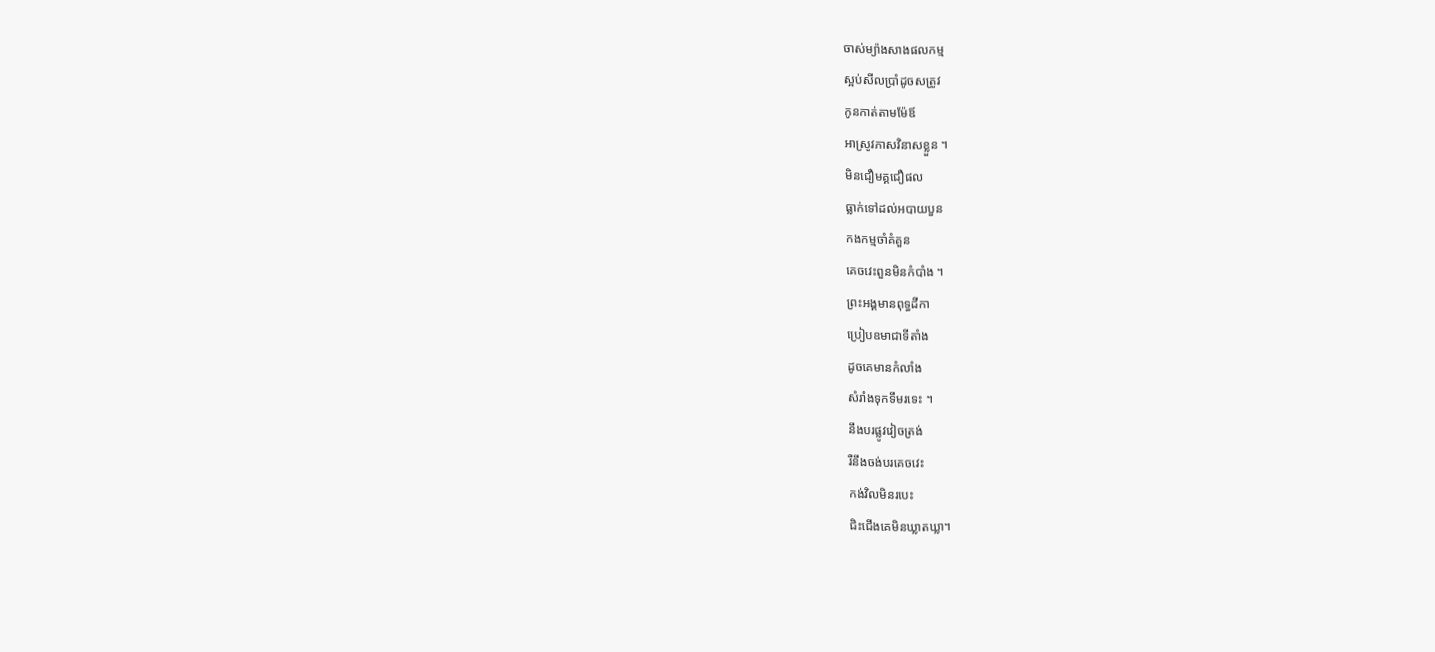ចាស់ម្យ៉ាងសាងផលកម្ម
ស្អប់សីលប្រាំដូចសត្រូវ
កូនកាត់តាមម៉ែឪ
អាស្រូវភាសវិនាសខ្លួន ។
មិនជឿមគ្គជឿផល
ធ្លាក់ទៅដល់អបាយបួន
កងកម្មចាំគំគួន
គេចវេះពួនមិនកំបាំង ។
ព្រះអង្គមានពុទ្ធដីកា
ប្រៀបឧមាជាទីតាំង
ដូចគេមានកំលាំង
សំរាំងទុកទឹមរទេះ ។
នឹងបរផ្លូវវៀចត្រង់
រឺនឹងចង់បរគេចវេះ
កង់វិលមិនរបេះ
ជិះជើងគេមិនឃ្លាតឃ្លា។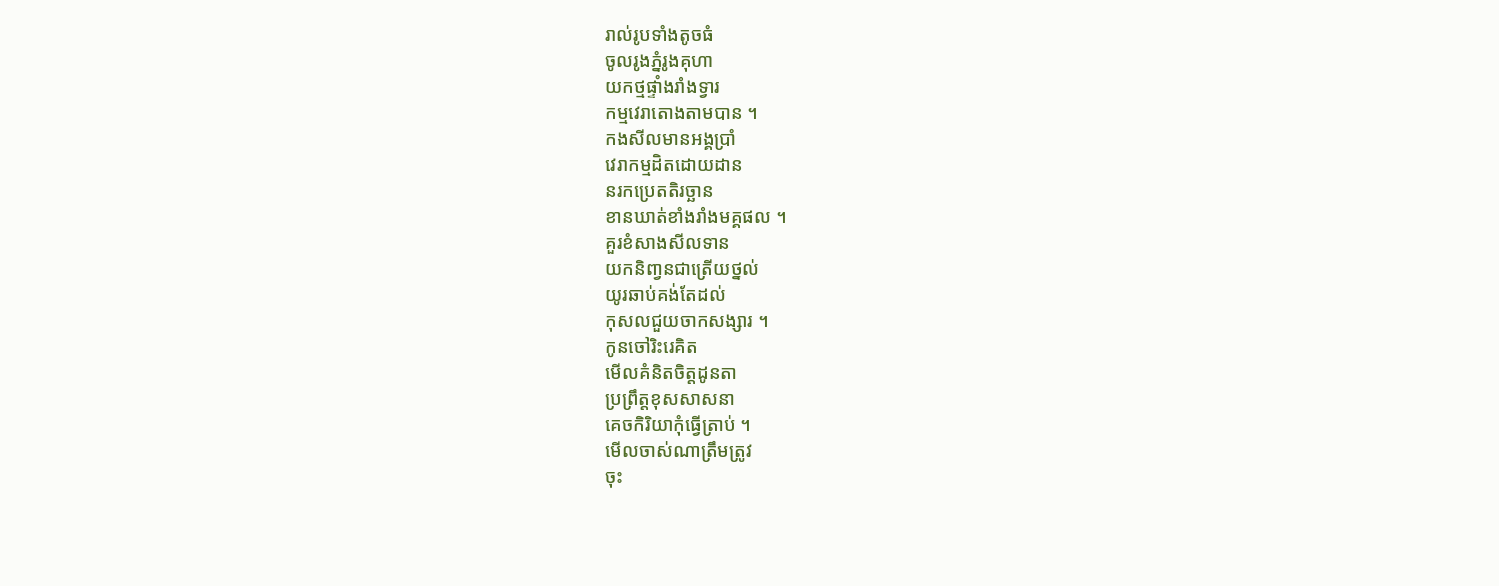រាល់រូបទាំងតូចធំ
ចូលរូងភ្នំរូងគុហា
យកថ្មផ្ទាំងរាំងទ្វារ
កម្មវេរាតោងតាមបាន ។
កងសីលមានអង្គប្រាំ
វេរាកម្មដិតដោយដាន
នរកប្រេតតិរច្ឆាន
ខានឃាត់ខាំងរាំងមគ្គផល ។
គួរខំសាងសីលទាន
យកនិពា្វនជាត្រើយថ្នល់
យូរឆាប់គង់តែដល់
កុសលជួយចាកសង្សារ ។
កូនចៅរិះរេគិត
មើលគំនិតចិត្តដូនតា
ប្រព្រឹត្តខុសសាសនា
គេចកិរិយាកុំធ្វើត្រាប់ ។
មើលចាស់ណាត្រឹមត្រូវ
ចុះ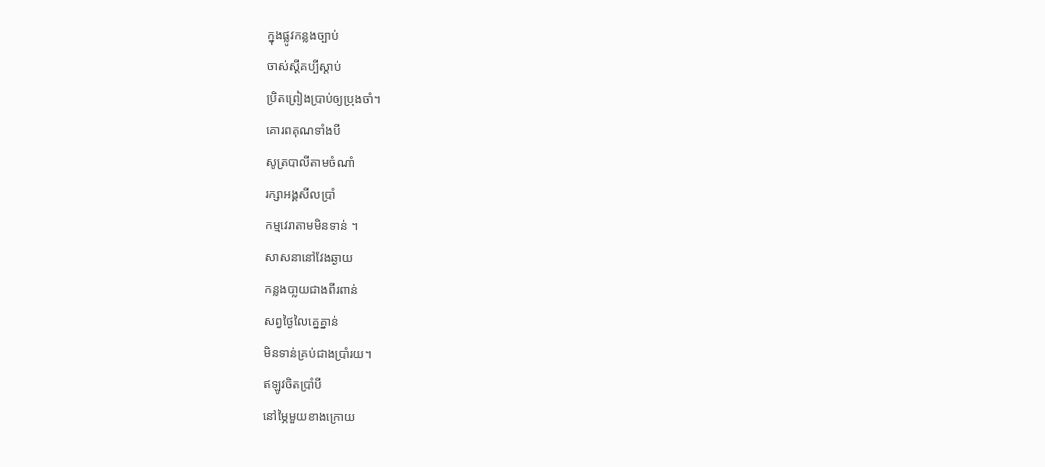ក្នុងផ្លូវកន្លងច្បាប់
ចាស់ស្តីគប្បីស្តាប់
ប្រិតព្រៀងប្រាប់ឲ្យប្រុងចាំ។
គោរពគុណទាំងបី
សូត្របាលីតាមចំណាំ
រក្សាអង្គសីលប្រាំ
កម្មវេរាតាមមិនទាន់ ។
សាសនានៅវែងឆ្ងាយ
កន្លងបា្លយជាងពីរពាន់
សព្វថ្ងៃលៃគ្នេគ្នាន់
មិនទាន់គ្រប់ជាងប្រាំរយ។
ឥឡូវចិតប្រាំបី
នៅម្ភៃមួយខាងក្រោយ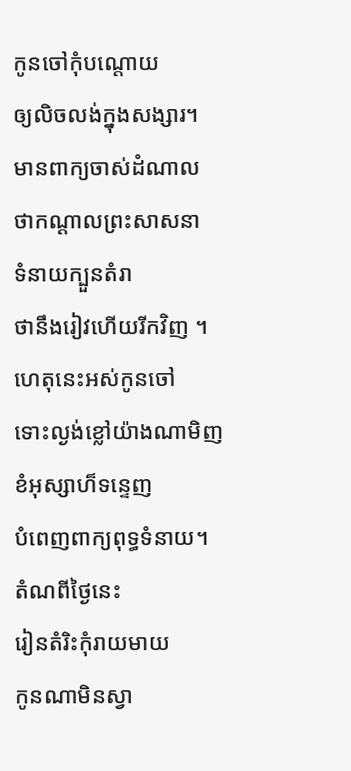កូនចៅកុំបណ្តោយ
ឲ្យលិចលង់ក្នុងសង្សារ។
មានពាក្យចាស់ដំណាល
ថាកណ្តាលព្រះសាសនា
ទំនាយក្បួនតំរា
ថានឹងរៀវហើយរីកវិញ ។
ហេតុនេះអស់កូនចៅ
ទោះល្ងង់ខ្លៅយ៉ាងណាមិញ
ខំអុស្សាហ៏ទន្ទេញ
បំពេញពាក្យពុទ្ធទំនាយ។
តំណពីថ្ងៃនេះ
រៀនតំរិះកុំរាយមាយ
កូនណាមិនស្វា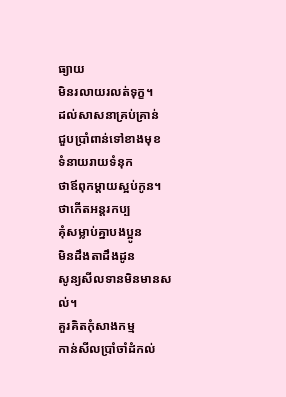ធ្យាយ
មិនរលាយរលត់ទុក្ខ។
ដល់សាសនាគ្រប់គ្រាន់
ជួបប្រាំពាន់ទៅខាងមុខ
ទំនាយរាយទំនុក
ថាឪពុកម្តាយស្អប់កូន។
ថាកើតអន្តរកប្ប
គុំសម្លាប់គ្នាបងប្អូន
មិនដឹងតាដឹងដូន
សូន្យសីលទានមិនមានសល់។
គួរគិតកុំសាងកម្ម
កាន់សីលប្រាំចាំដំកល់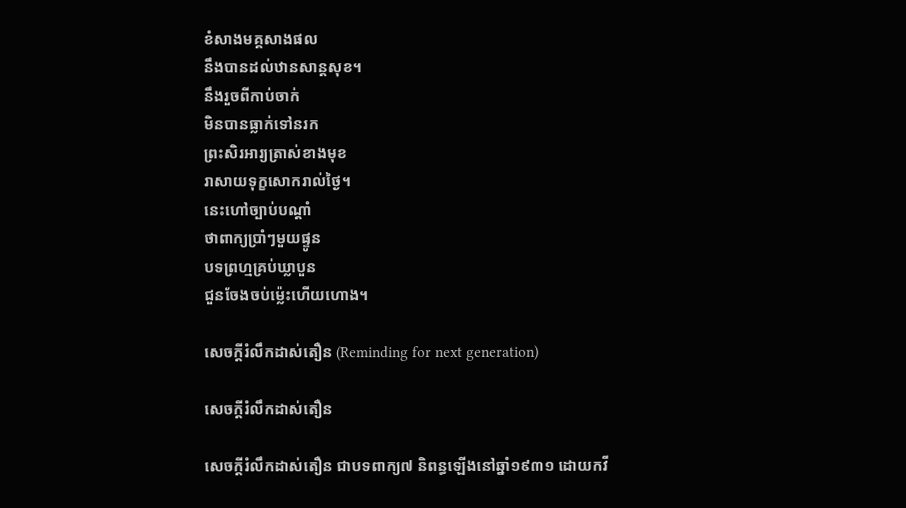ខំសាងមគ្គសាងផល
នឹងបានដល់ឋានសាន្តសុខ។
នឹងរួចពីកាប់ចាក់
មិនបានធ្លាក់ទៅនរក
ព្រះសិរអារ្យត្រាស់ខាងមុខ
រាសាយទុក្ខសោករាល់ថ្ងៃ។
នេះហៅច្បាប់បណ្តាំ
ថាពាក្យប្រាំៗមួយផ្ទូន
បទព្រហ្មគ្រប់ឃ្លាបួន
ជួនចែងចប់ម្ល៉េះហើយហោង។

សេចក្ដីរំលឹកដាស់តឿន (Reminding for next generation)

សេចក្ដីរំលឹកដាស់តឿន

សេចក្ដីរំលឹកដាស់តឿន ជាបទពាក្យ៧ និពន្ធឡើងនៅឆ្នាំ១៩៣១ ដោយកវី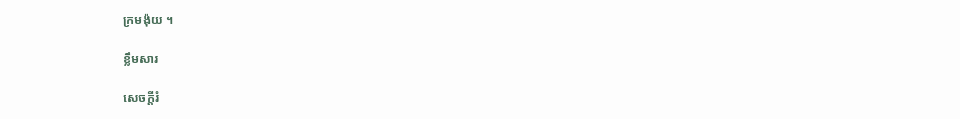ក្រមង៉ុយ ។

ខ្លឹមសារ

សេចក្ដីរំ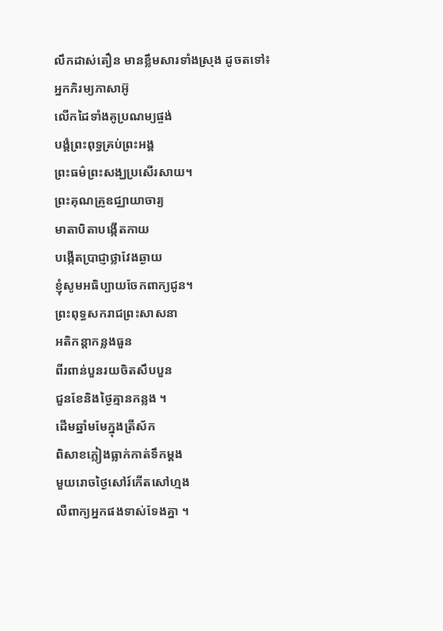លឹកដាស់តឿន មានខ្លឹមសារទាំងស្រុង ដូចតទៅ៖
អ្នកភិរម្យភាសាអ៊ូ
លើកដៃទាំងគូប្រណម្យផ្ចង់
បង្គំព្រះពុទ្ធគ្រប់ព្រះអង្គ
ព្រះធម៌ព្រះសង្ឃប្រសើរសាយ។
ព្រះគុណគ្រូឧជ្ឈាយាចារ្យ
មាតាបិតាបង្កើតកាយ
បង្កើតប្រាជ្ញាថ្លាវែងឆ្ងាយ
ខ្ញុំសូមអធិប្បាយចែកពាក្យជូន។
ព្រះពុទ្ធសករាជព្រះសាសនា
អតិកន្តាកន្លងធួន
ពីរពាន់បួនរយចិតសឹបបួន
ជួនខែនិងថ្ងៃគ្មានកន្លង ។
ដើមឆ្នាំមមែក្នុងត្រីស័ក
ពិសាខភ្លៀងធ្លាក់កាត់ទឹកម្តង
មួយរោចថ្ងៃសៅរ៍កើតសៅហ្មង
លឺពាក្យអ្នកផងទាស់ទែងគ្នា ។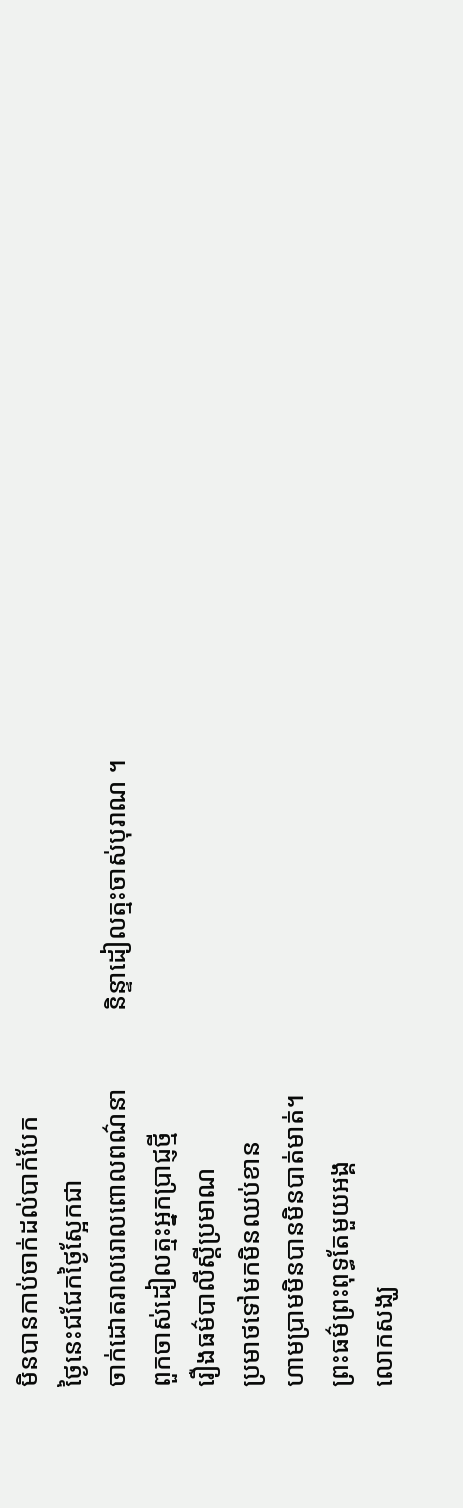មិនបានកាប់ចាក់ដល់បាក់បែក
ថ្ងៃនេះជជែកថ្ងៃស្អែកជា
ចាក់ដោតរាលរោលពោលពណ៌នា            និន្ទាដៀលត្មះចាស់បុរាណ ។
ពួកចាស់ដៀលត្មះអ្នកប្រាជ្ញថ្មី
រឿងធម៌បាលីស្តីប្រមាណ
ប្រមាថទៅមកមិនឈប់ខាន
ហាមប្រាមមិនបានមិនបាត់មាត់។
ព្រះធម៌ព្រះពុទ្ធតែមួយអង្គ
លោកសង្ឃ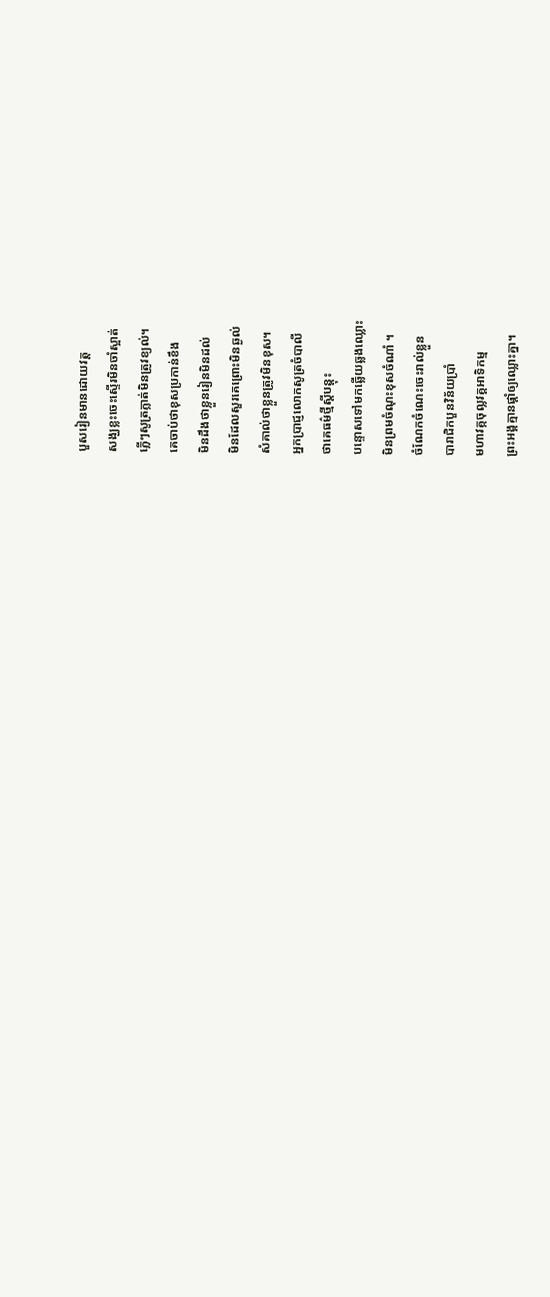បួសរៀនមានដោយវត្ត
សង្ឃខ្លះចេះស្ទើរមិនចាំស្អាត់
ភ្លើៗសូត្រភ្លាត់មិនត្រូវខ្យល់។
គេចាប់ថាខុសប្រកាន់ខឹង
មិនដឹងថាខ្លួនរៀនមិនដល់
មិនដែលសួរគេព្រោះមិនឆ្ងល់
សំគាល់ថាខ្លួនត្រូវមិនខុស។
អ្នកប្រាជ្ញលោកសូត្រចំបាលី
ថាគេធម៌ថ្មីស្តីបន្តុះ
បន្ទោសទៅមកឆ្លើយឆ្លងឈ្លោះ
មិនព្រមចំណុះខុសចំណាំ ។
ចំណែកចំណេះចេះរាល់ខ្លួន
បារាជិកបួនវិន័យប្រាំ
មហាវគ្កចុល្លវគ្គអាទិកម្ម
ព្រះអង្គគ្មានផ្តាំឲ្យឈ្លោះគ្នា។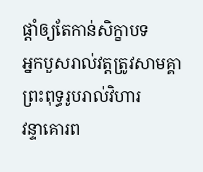ផ្តាំឲ្យតែកាន់សិក្ខាបទ
អ្នកបួសរាល់វត្តត្រូវសាមគ្គា
ព្រះពុទ្ធរូបរាល់វិហារ
វន្ទាគោរព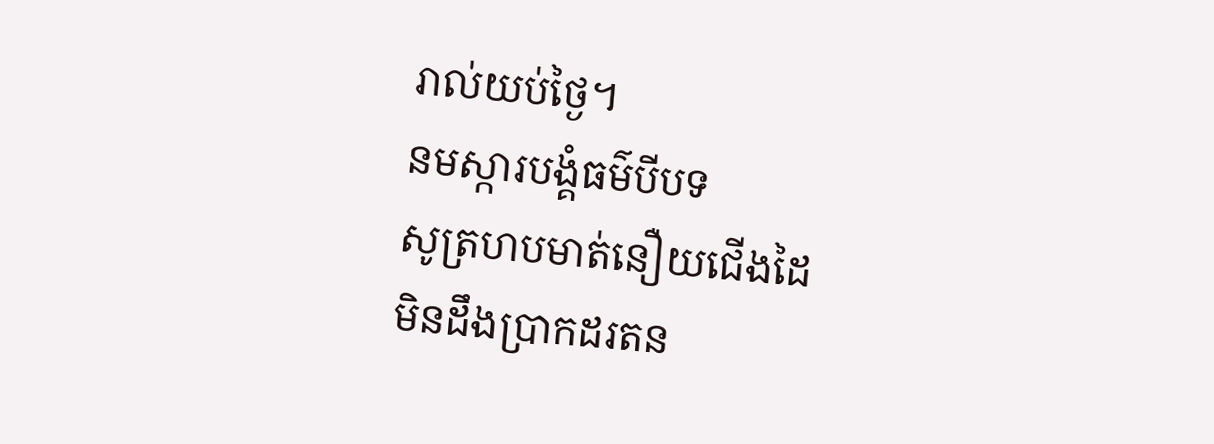រាល់យប់ថ្ងៃ។
នមស្ការបង្គំធម៌បីបទ
សូត្រហបមាត់នឿយជើងដៃ
មិនដឹងប្រាកដរតន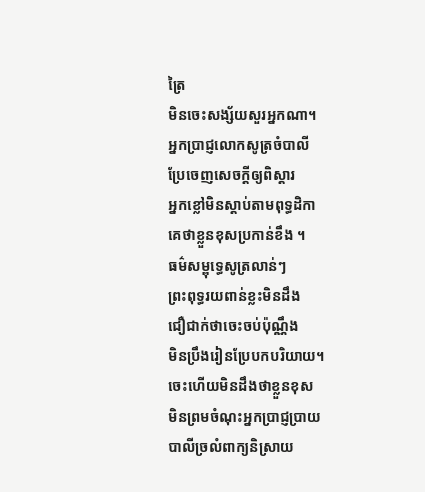ត្រៃ
មិនចេះសង្ស័យសួរអ្នកណា។
អ្នកប្រាជ្ញលោកសូត្រចំបាលី
ប្រែចេញសេចក្តីឲ្យពិស្តារ
អ្នកខ្លៅមិនស្តាប់តាមពុទ្ធដិកា
គេថាខ្លួនខុសប្រកាន់ខឹង ។
ធម៌សម្ពុទ្ធេសូត្រលាន់ៗ
ព្រះពុទ្ធរយពាន់ខ្លះមិនដឹង
ជឿជាក់ថាចេះចប់ប៉ុណ្ណឹង
មិនប្រឹងរៀនប្រែបកបរិយាយ។
ចេះហើយមិនដឹងថាខ្លួនខុស
មិនព្រមចំណុះអ្នកប្រាជ្ញប្រាយ
បាលីច្រលំពាក្យនិស្រាយ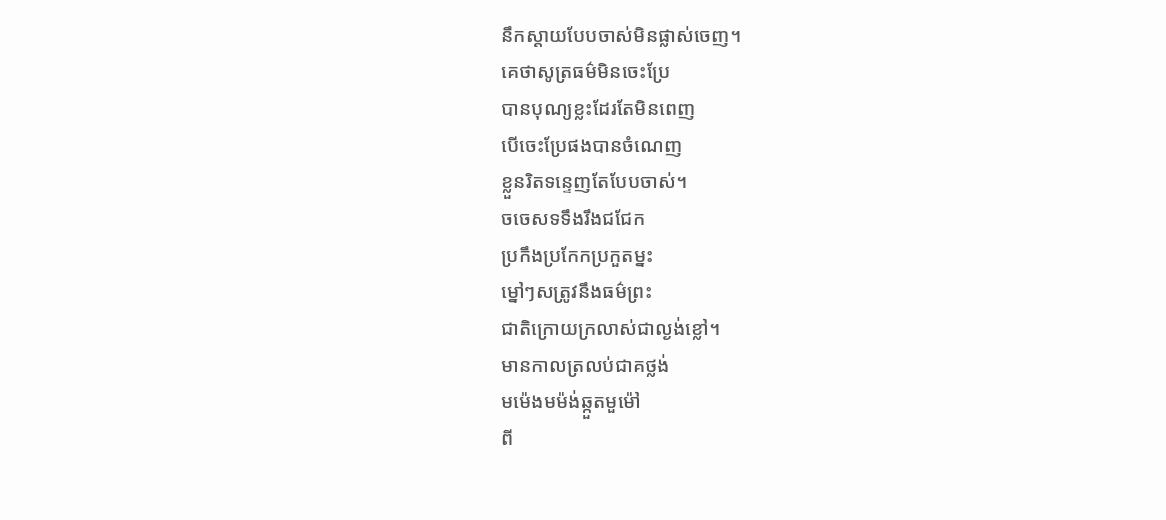នឹកស្តាយបែបចាស់មិនផ្លាស់ចេញ។
គេថាសូត្រធម៌មិនចេះប្រែ
បានបុណ្យខ្លះដែរតែមិនពេញ
បើចេះប្រែផងបានចំណេញ
ខ្លួនរិតទន្ទេញតែបែបចាស់។
ចចេសទទឹងរឹងជជែក
ប្រកឹងប្រកែកប្រកួតម្នះ
ម្នៅៗសត្រូវនឹងធម៌ព្រះ
ជាតិក្រោយក្រលាស់ជាល្ងង់ខ្លៅ។
មានកាលត្រលប់ជាគថ្លង់
មម៉េងមម៉ង់ឆ្កួតមួម៉ៅ
ពី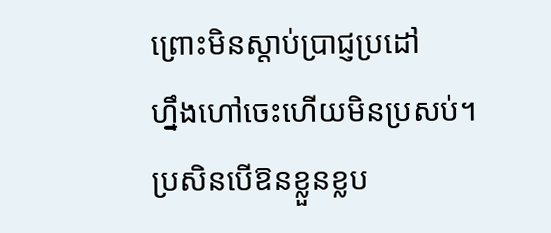ព្រោះមិនស្តាប់ប្រាជ្ញប្រដៅ
ហ្នឹងហៅចេះហើយមិនប្រសប់។
ប្រសិនបើឱនខ្លួនខ្លប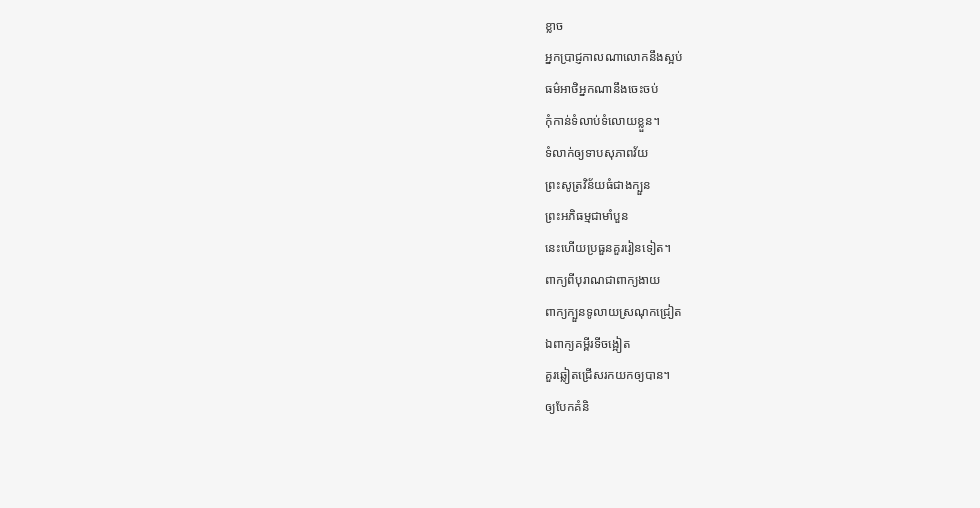ខ្លាច
អ្នកប្រាជ្ញកាលណាលោកនឹងស្អប់
ធម៌អាថិអ្នកណានឹងចេះចប់
កុំកាន់ទំលាប់ទំលោយខ្លួន។
ទំលាក់ឲ្យទាបសុភាពវ័យ
ព្រះសូត្រវិន័យធំជាងក្បួន
ព្រះអភិធម្មជាមាំបួន
នេះហើយប្រធួនគួររៀនទៀត។
ពាក្យពីបុរាណជាពាក្យងាយ
ពាក្យក្បួនទូលាយស្រណុកជ្រៀត
ឯពាក្យគម្ពីរទីចង្អៀត
គួរឆ្លៀតជ្រើសរកយកឲ្យបាន។
ឲ្យបែកគំនិ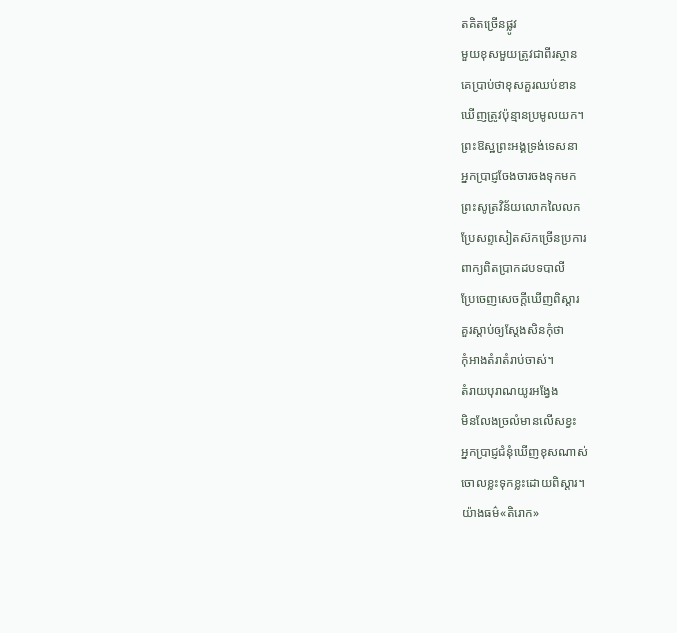តគិតច្រើនផ្លូវ
មួយខុសមួយត្រូវជាពីរស្ថាន
គេប្រាប់ថាខុសគួរឈប់ខាន
ឃើញត្រូវប៉ុន្មានប្រមូលយក។
ព្រះឱស្ឋព្រះអង្គទ្រង់ទេសនា
អ្នកប្រាជ្ញចែងចារចងទុកមក
ព្រះសូត្រវិន័យលោកលៃលក
ប្រែសព្ទសៀតស៊កច្រើនប្រការ
ពាក្យពិតប្រាកដបទបាលី
ប្រែចេញសេចក្តីឃើញពិស្តារ
គួរស្តាប់ឲ្យស្តែងសិនកុំថា
កុំអាងតំរាតំរាប់ចាស់។
តំរាយបុរាណយូរអង្វែង
មិនលែងច្រលំមានលើសខ្វះ
អ្នកប្រាជ្ញជំនុំឃើញខុសណាស់
ចោលខ្លះទុកខ្លះដោយពិស្តារ។
យ៉ាងធម៌«តិរោក»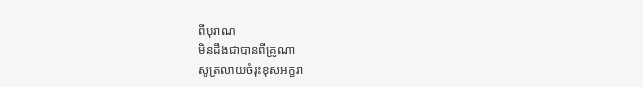ពីបុរាណ
មិនដឹងជាបានពីគ្រូណា
សូត្រលាយចំរុះខុសអក្ខរា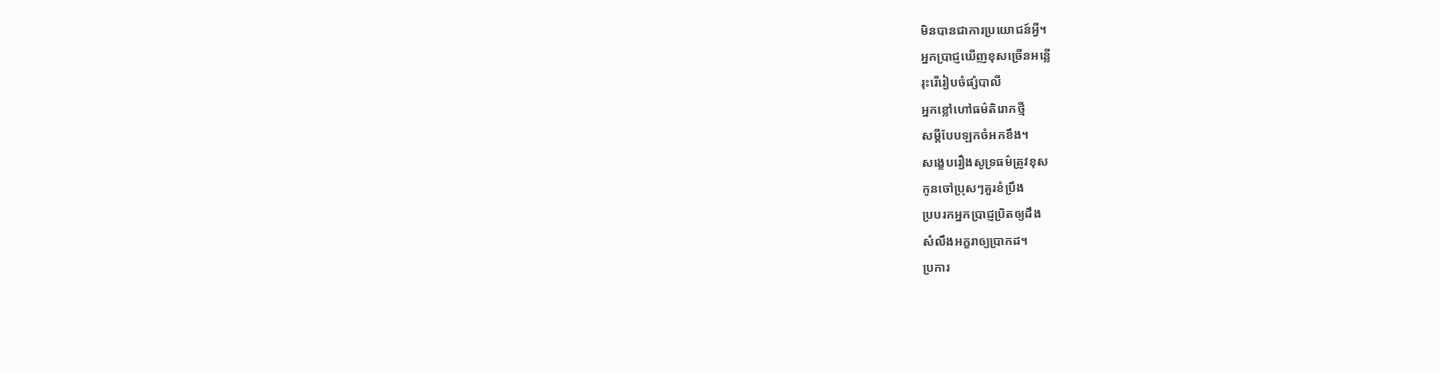មិនបានជាការប្រយោជន៍អ្វី។
អ្នកប្រាជ្ញឃើញខុសច្រើនអន្លើ
រុះរើរៀបចំផ្សំបាលី
អ្នកខ្លៅហៅធម៌តិរោកថ្មី
សម្តីបែបឡកចំអកខឹង។
សង្ខេបរឿងសូទ្រធម៌ត្រូវខុស
កូនចៅប្រុសៗគួរខំប្រឹង
ប្របរកអ្នកប្រាជ្ញប្រិតឲ្យដឹង
សំលឹងអក្ខរាឲ្យប្រាកដ។
ប្រការ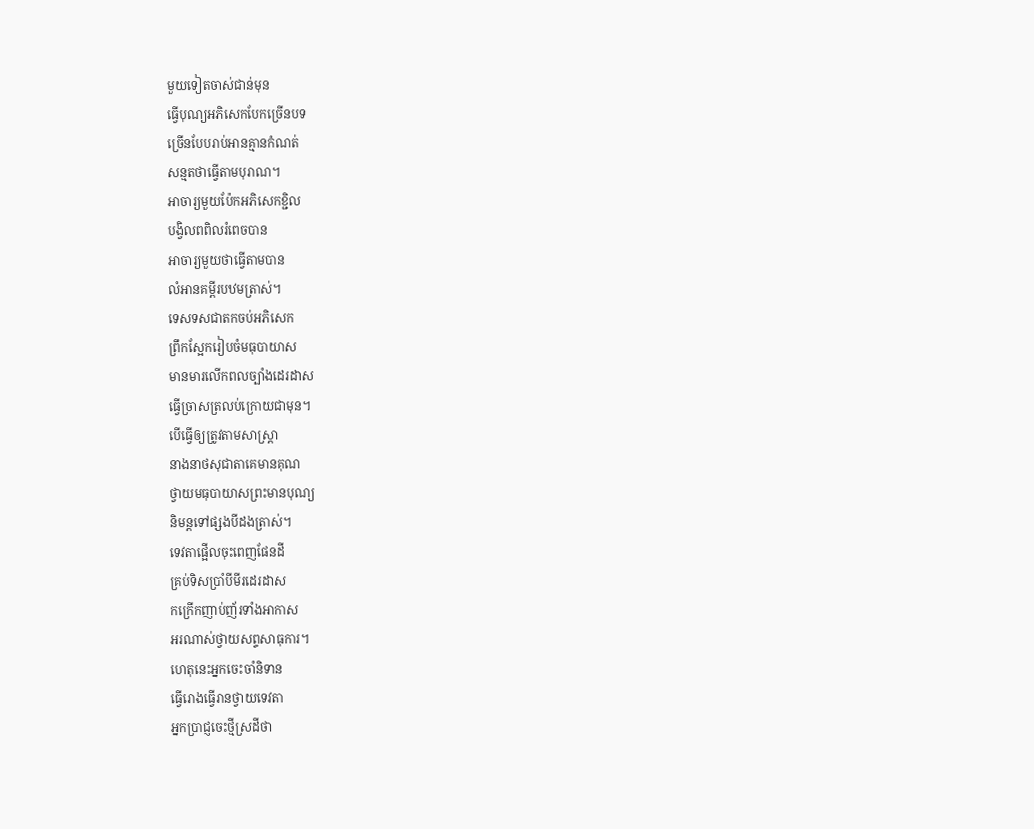មួយទៀតចាស់ជាន់មុន
ធ្វើបុណ្យអភិសេកបែកច្រើនបទ
ច្រើនបែបរាប់អានគ្មានកំណត់
សន្មតថាធ្វើតាមបុរាណ។
អាចារ្យមួយប៉ែកអភិសេកខ្ជិល
បង្វិលពពិលរំពេចបាន
អាចារ្យមួយថាធ្វើតាមបាន
លំអានគម្ពីរបឋមត្រាស់។
ទេសទសជាតកចប់អភិសេក
ព្រឹកស្អែករៀបចំមធុបាយាស
មានមារលើកពលច្បាំងដេរដាស
ធ្វើច្រាសត្រលប់ក្រោយជាមុន។
បើធ្វើឲ្យត្រូវតាមសាស្រ្តា
នាងនាថសុជាតាគេមានគុណ
ថ្វាយមធុបាយាសព្រះមានបុណ្យ
និមន្តទៅផ្សងបីដងត្រាស់។
ទេវតាផ្អើលចុះពេញផែនដី
គ្រប់ទិសប្រាំបីមីរដេរដាស
កក្រើកញាប់ញ័រទាំងអាកាស
អរណាស់ថ្វាយសព្ទសាធុការ។
ហេតុនេះអ្នកចេះចាំនិទាន
ធ្វើរោងធ្វើរានថ្វាយទេវតា
អ្នកប្រាជ្ញចេះថ្មីស្រដីថា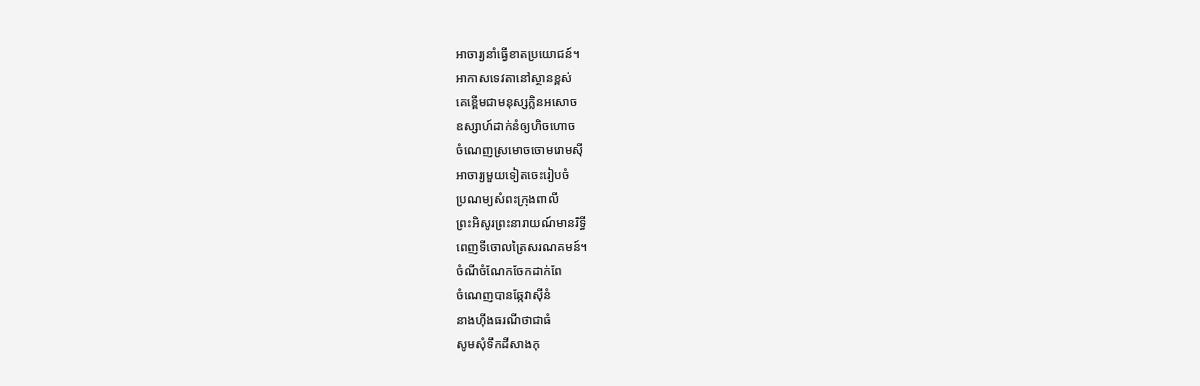អាចារ្យនាំធ្វើខាតប្រយោជន៍។
អាកាសទេវតានៅស្ថានខ្ពស់
គេខ្ពើមជាមនុស្សក្លិនអសោច
ឧស្សាហ៍ដាក់នំឲ្យហិចហោច
ចំណេញស្រមោចចោមរោមស៊ី
អាចារ្យមួយទៀតចេះរៀបចំ
ប្រណម្យសំពះក្រុងពាលី
ព្រះអិសូរព្រះនារាយណ៍មានរិទ្ធី
ពេញទីចោលត្រៃសរណគមន៍។
ចំណីចំណែកចែកដាក់ពែ
ចំណេញបានឆ្កែវាស៊ីនំ
នាងហ៊ីងធរណីថាជាធំ
សូមសុំទឹកដីសាងកុ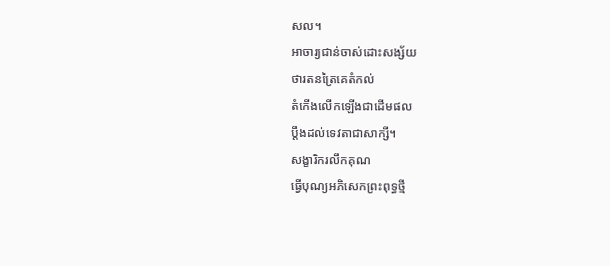សល។
អាចារ្យជាន់ចាស់ដោះសង្ស័យ
ថារតនត្រៃគេតំកល់
តំកើងលើកឡើងជាដើមផល
ប្តឹងដល់ទេវតាជាសាក្សី។
សង្ខារិករលឹកគុណ
ធ្វើបុណ្យអភិសេកព្រះពុទ្ធថ្មី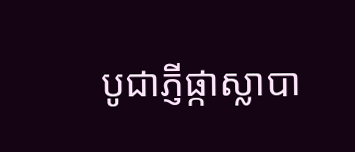បូជាភ្ញីផ្កាស្លាបា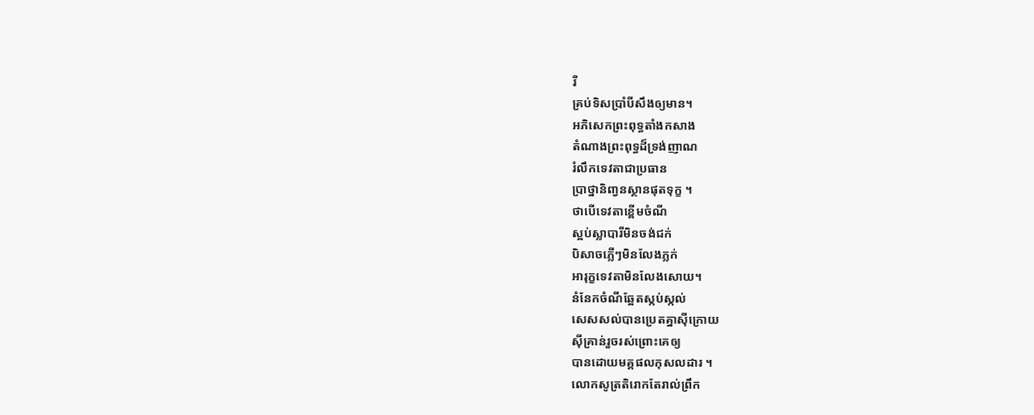រី
គ្រប់ទិសប្រាំបីសឹងឲ្យមាន។
អភិសេកព្រះពុទ្ធតាំងកសាង
តំណាងព្រះពុទ្ធដ៏ទ្រង់ញាណ
រំលឹកទេវតាជាប្រធាន
ប្រាថ្នានិពា្វនស្ថានផុតទុក្ខ ។
ថាបើទេវតាខ្ពើមចំណី
ស្អប់ស្លាបារីមិនចង់ជក់
បិសាចភ្លើៗមិនលែងភ្លក់
អារុក្ខទេវតាមិនលែងសោយ។
នំនែកចំណីឆ្អែតស្កប់ស្កល់
សេសសល់បានប្រេតគ្នាស៊ីក្រោយ
ស៊ីគ្រាន់រួចរស់ព្រោះគេឲ្យ
បានដោយមគ្គផលកុសលដារ ។
លោកសូត្រតិរោកតែរាល់ព្រឹក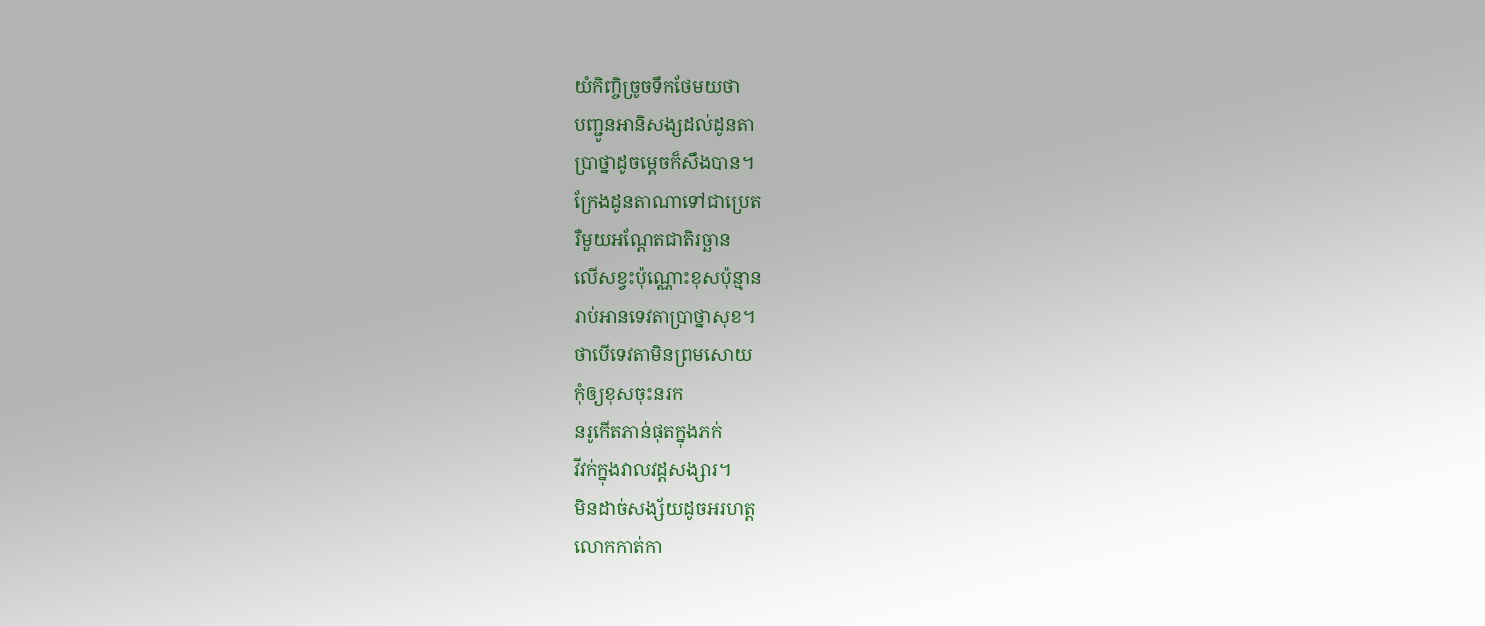យំកិញ្ចិច្រូចទឹកថែមយថា
បញ្ជូនអានិសង្សដល់ដូនតា
ប្រាថ្នាដូចម្តេចក៏សឹងបាន។
ក្រែងដូនតាណាទៅជាប្រេត
រឺមួយអណ្តែតជាតិរច្ឆាន
លើសខ្វះប៉ុណ្ណោះខុសប៉ុន្មាន
រាប់អានទេវតាប្រាថ្នាសុខ។
ថាបើទេវតាមិនព្រមសោយ
កុំឲ្យខុសចុះនរក
នរូកើតភាន់ផុតក្នុងភក់
វីវក់ក្នុងវាលវដ្តសង្សារ។
មិនដាច់សង្ស័យដូចអរហត្ត
លោកកាត់កា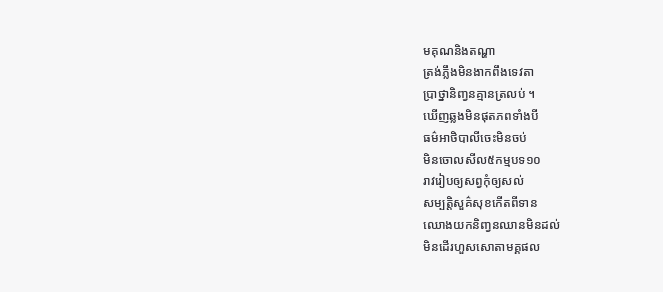មគុណនិងតណ្ហា
ត្រង់ភ្លឹងមិនងាកពឹងទេវតា
ប្រាថ្នានិញ្វនគ្មានត្រលប់ ។
ឃើញឆ្លងមិនផុតភពទាំងបី
ធម៌អាថិបាលីចេះមិនចប់
មិនចោលសីល៥កម្មបទ១០
រាវរៀបឲ្យសព្វកុំឲ្យសល់
សម្បត្តិសួគ៌សុខកើតពីទាន
ឈោងយកនិញ្វនឈានមិនដល់
មិនដើរហួសសោតាមគ្គផល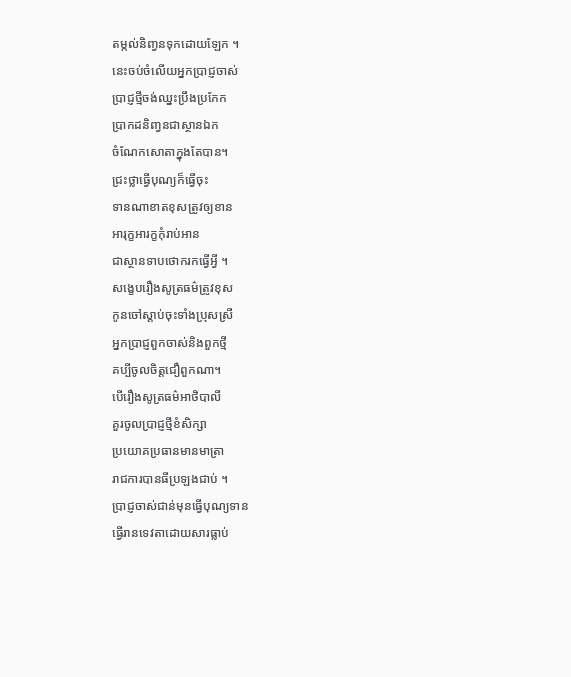តម្កល់និញ្វនទុកដោយឡែក ។
នេះចប់ចំលើយអ្នកប្រាជ្ញចាស់
ប្រាជ្ញថ្មីចង់ឈ្នះប្រឹងប្រកែក
ប្រាកដនិញ្វនជាស្ថានឯក
ចំណែកសោតាក្នុងតែបាន។
ជ្រះថ្លាធ្វើបុណ្យក៏ធ្វើចុះ
ទានណាខាតខុសត្រូវឲ្យខាន
អារុក្ខអារក្ខកុំរាប់អាន
ជាស្ថានទាបថោករកធ្វើអ្វី ។
សង្ខេបរឿងសូត្រធម៌ត្រូវខុស
កូនចៅស្តាប់ចុះទាំងប្រុសស្រី
អ្នកប្រាជ្ញពួកចាស់និងពួកថ្មី
គប្បីចូលចិត្តជឿពួកណា។
បើរឿងសូត្រធម៌អាថិបាលី
គួរចូលប្រាជ្ញថ្មីខំសិក្សា
ប្រយោគប្រធានមានមាត្រា
រាជការបានធីប្រឡងជាប់ ។
ប្រាជ្ញចាស់ជាន់មុនធ្វើបុណ្យទាន
ធ្វើរានទេវតាដោយសារធ្លាប់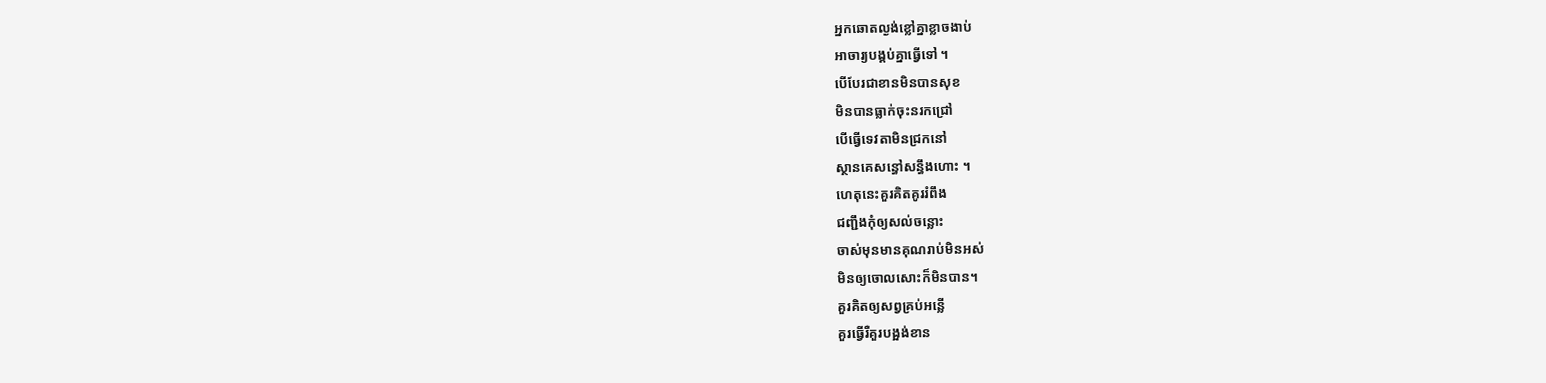អ្នកឆោតល្ងង់ខ្លៅគ្នាខ្លាចងាប់
អាចារ្យបង្គប់គ្នាធ្វើទៅ ។
បើបែរជាខានមិនបានសុខ
មិនបានធ្លាក់ចុះនរកជ្រៅ
បើធ្វើទេវតាមិនជ្រកនៅ
ស្ថានគេសន្ធៅសន្ធឹងហោះ ។
ហេតុនេះគួរគិតគូររំពឹង
ជញ្ជឹងកុំឲ្យសល់ចន្លោះ
ចាស់មុនមានគុណរាប់មិនអស់
មិនឲ្យចោលសោះក៏មិនបាន។
គួរគិតឲ្យសព្វគ្រប់អន្លើ
គួរធ្វើរឺគួរបង្អង់ខាន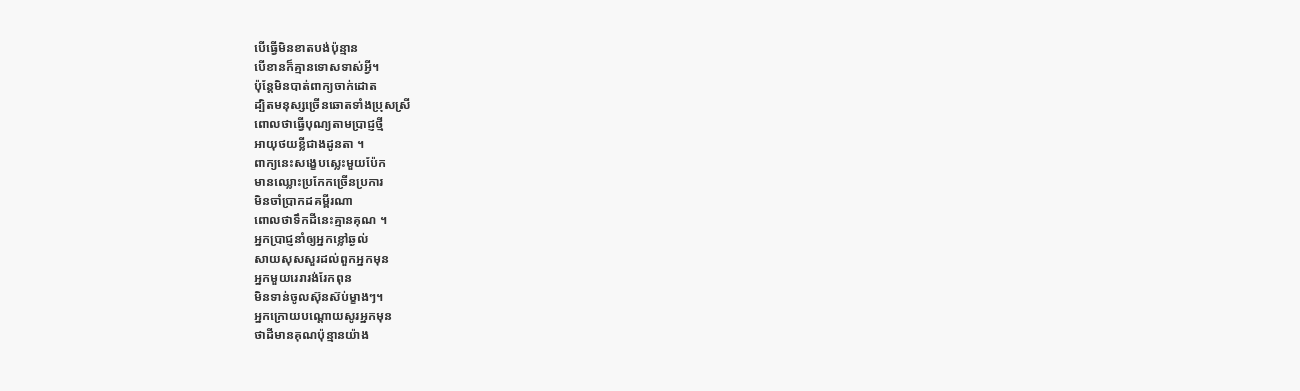បើធ្វើមិនខាតបង់ប៉ុន្មាន
បើខានក៏គ្មានទោសទាស់អ្វី។
ប៉ុន្តែមិនបាត់ពាក្យចាក់ដោត
ដ្បិតមនុស្សច្រើនឆោតទាំងប្រុសស្រី
ពោលថាធ្វើបុណ្យតាមប្រាជ្ញថ្មី
អាយុថយខ្លីជាងដូនតា ។
ពាក្យនេះសង្ខេបស្លេះមួយប៉ែក
មានឈ្លោះប្រកែកច្រើនប្រការ
មិនចាំប្រាកដគម្ពីរណា
ពោលថាទឹកដីនេះគ្មានគុណ ។
អ្នកប្រាជ្ញនាំឲ្យអ្នកខ្លៅឆ្ងល់
សាយសុសសួរដល់ពួកអ្នកមុន
អ្នកមួយរេរារង់រែកពុន
មិនទាន់ចូលស៊ុនស៊ប់ម្ខាងៗ។
អ្នកក្រោយបណ្តោយសូរអ្នកមុន
ថាដីមានគុណប៉ុន្មានយ៉ាង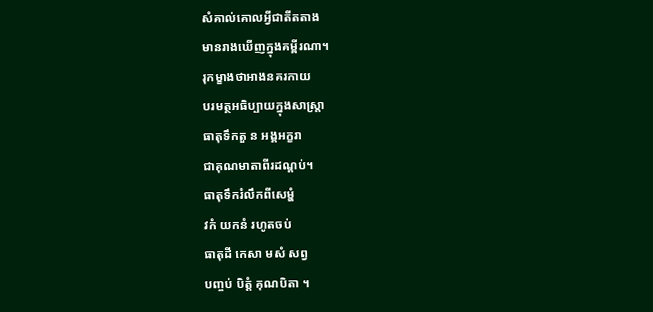សំគាល់គោលអ្វីជាតីតតាង
មានរាងឃើញក្នុងគម្ពីរណា។
រុកម្ខាងថាអាងនគរកាយ
បរមត្ថអធិប្បាយក្នុងសាស្រ្តា
ធាតុទឹកតួ ន អង្គអក្ខរា
ជាគុណមាតាពីរដណ្តប់។
ធាតុទឹករំលឹកពីសេម្ហំ
វកំ យកនំ រហូតចប់
ធាតុដី កេសា មសំ សព្វ
បញ្ចប់ បិត្តំ គុណបិតា ។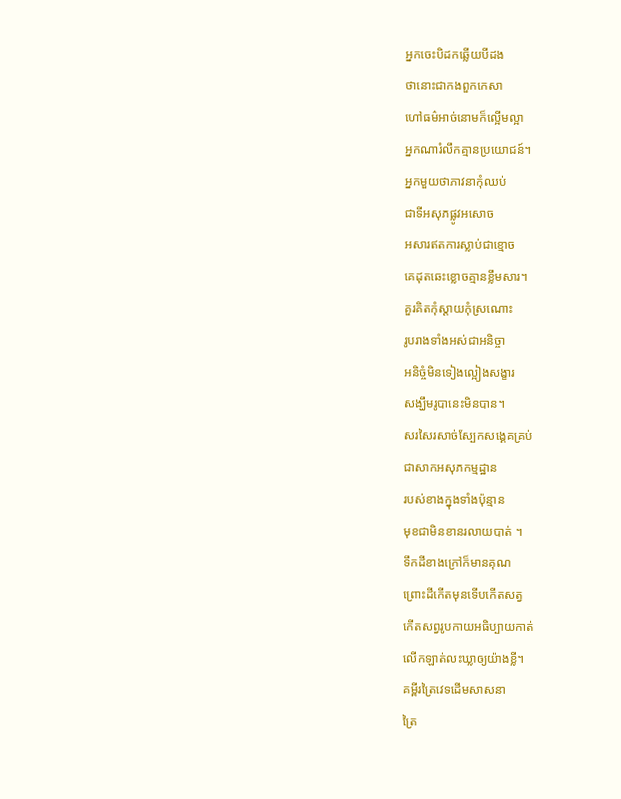អ្នកចេះបិដកឆ្លើយបីដង
ថានោះជាកងពួកកេសា
ហៅធម៌អាច់នោមក៏ល្អើមល្អា
អ្នកណារំលឹកគ្មានប្រយោជន៍។
អ្នកមួយថាភាវនាកុំឈប់
ជាទីអសុភផ្លូវអសោច
អសារឥតការស្លាប់ជាខ្មោច
គេដុតឆេះខ្លោចគ្មានខ្លឹមសារ។
គួរគិតកុំស្តាយកុំស្រណោះ
រូបរាងទាំងអស់ជាអនិច្ចា
អនិច្ចំមិនទៀងល្អៀងសង្ខារ
សង្ឃឹមរូបានេះមិនបាន។
សរសៃរសាច់ស្បែកសង្គេគគ្រប់
ជាសាកអសុភកម្មដ្ឋាន
របស់ខាងក្នុងទាំងប៉ុន្មាន
មុខជាមិនខានរលាយបាត់ ។
ទឹកដីខាងក្រៅក៏មានគុណ
ព្រោះដីកើតមុនទើបកើតសត្វ
កើតសព្វរូបកាយអធិប្បាយកាត់
លើកឡាត់លះឃ្លាឲ្យយ៉ាងខ្លី។
គម្ពីរត្រៃវេទដើមសាសនា
ត្រៃ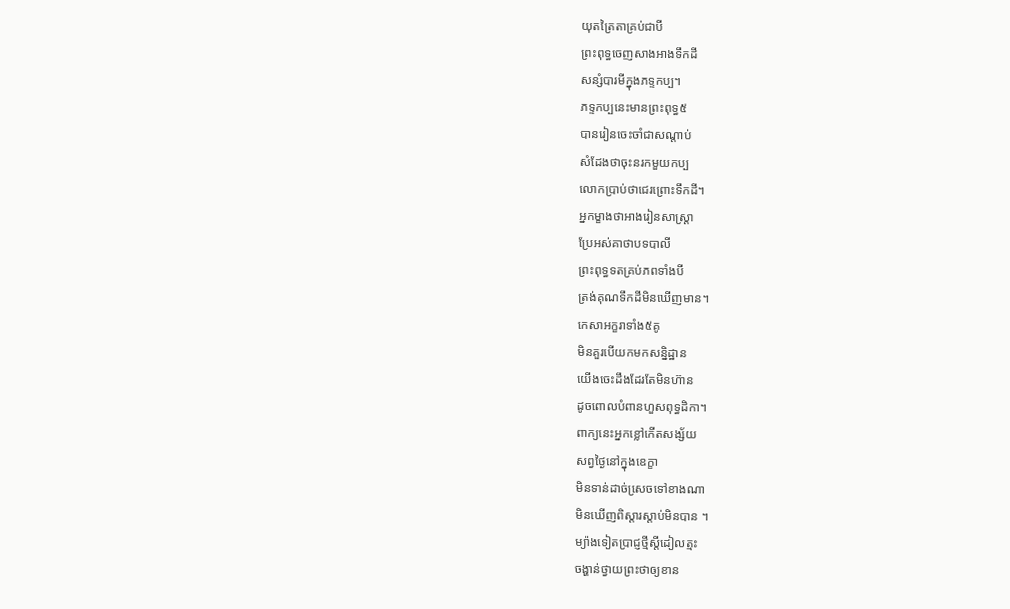យុតត្រៃតាគ្រប់ជាបី
ព្រះពុទ្ធចេញសាងអាងទឹកដី
សន្សំបារមីក្នុងភទ្ទកប្ប។
ភទ្ទកប្បនេះមានព្រះពុទ្ធ៥
បានរៀនចេះចាំជាសណ្តាប់
សំដែងថាចុះនរកមួយកប្ប
លោកប្រាប់ថាជេរព្រោះទឹកដី។
អ្នកម្ខាងថាអាងរៀនសាស្រ្តា
ប្រែអស់គាថាបទបាលី
ព្រះពុទ្ធទតគ្រប់ភពទាំងបី
ត្រង់គុណទឹកដីមិនឃើញមាន។
កេសាអក្ខរាទាំង៥គូ
មិនគួរបើយកមកសន្និដ្ឋាន
យើងចេះដឹងដែរតែមិនហ៊ាន
ដូចពោលបំពានហួសពុទ្ធដិកា។
ពាក្យនេះអ្នកខ្លៅកើតសង្ស័យ
សព្វថ្ងៃនៅក្នុងឧេក្ខា
មិនទាន់ដាច់សេ្រចទៅខាងណា
មិនឃើញពិស្តារស្តាប់មិនបាន ។
ម្យ៉ាងទៀតប្រាជ្ញថ្មីស្តីដៀលត្មះ
ចង្ហាន់ថ្វាយព្រះថាឲ្យខាន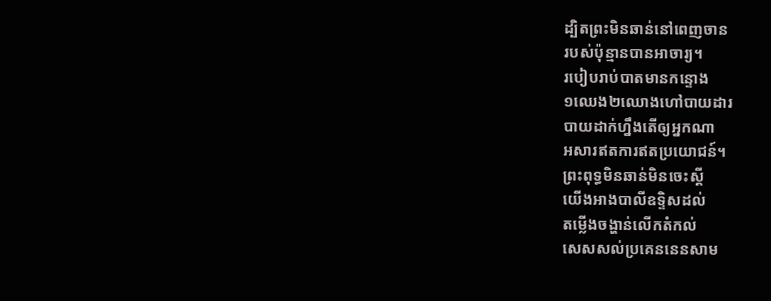ដ្បិតព្រះមិនឆាន់នៅពេញចាន
របស់ប៉ុន្មានបានអាចារ្យ។
របៀបរាប់បាតមានកន្ទោង
១ឈេង២ឈោងហៅបាយដារ
បាយដាក់ហ្នឹងតើឲ្យអ្នកណា
អសារឥតការឥតប្រយោជន៍។
ព្រះពុទ្ធមិនឆាន់មិនចេះស្តី
យើងអាងបាលីឧទ្ទិសដល់
តម្លើងចង្ហាន់លើកតំកល់
សេសសល់ប្រគេននេនសាម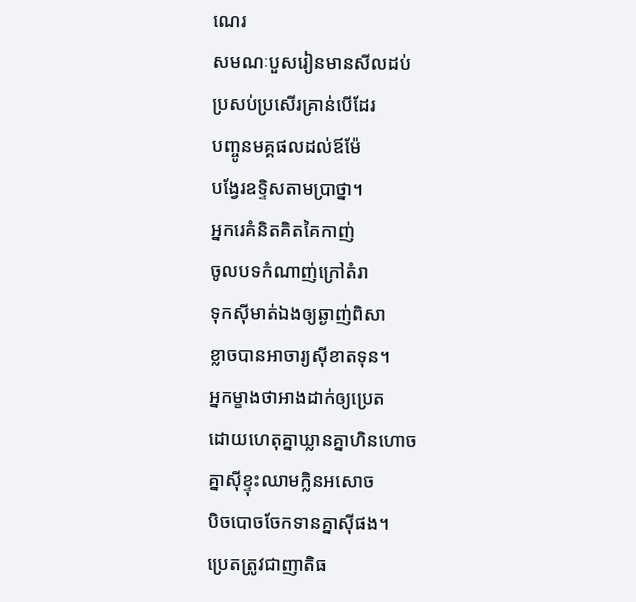ណេរ
សមណៈបួសរៀនមានសីលដប់
ប្រសប់ប្រសើរគ្រាន់បើដែរ
បញ្ចូនមគ្គផលដល់ឪម៉ែ
បង្វែរឧទ្ទិសតាមប្រាថ្នា។
អ្នករេគំនិតគិតគៃកាញ់
ចូលបទកំណាញ់ក្រៅតំរា
ទុកស៊ីមាត់ឯងឲ្យឆ្ងាញ់ពិសា
ខ្លាចបានអាចារ្យស៊ីខាតទុន។
អ្នកម្ខាងថាអាងដាក់ឲ្យប្រេត
ដោយហេតុគ្នាឃ្លានគ្នាហិនហោច
គ្នាស៊ីខ្ទុះឈាមក្លិនអសោច
បិចបោចចែកទានគ្នាស៊ីផង។
ប្រេតត្រូវជាញាតិធ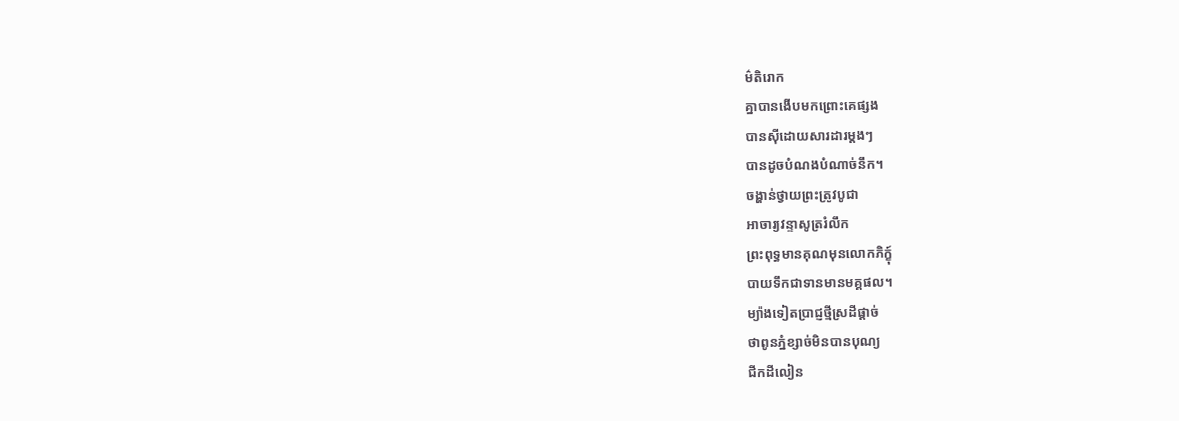ម៌តិរោក
គ្នាបានងើបមកព្រោះគេផ្សង
បានស៊ីដោយសារដារម្តងៗ
បានដូចបំណងបំណាច់នឹក។
ចង្ហាន់ថ្វាយព្រះត្រូវបូជា
អាចារ្យវន្ទាសូត្ររំលឹក
ព្រះពុទ្ធមានគុណមុនលោកភិក្ខុ៍
បាយទឹកជាទានមានមគ្គផល។
ម្យ៉ាងទៀតប្រាជ្ញថ្មីស្រដីផ្តាច់
ថាពូនភ្នំខ្សាច់មិនបានបុណ្យ
ជីកដីលៀន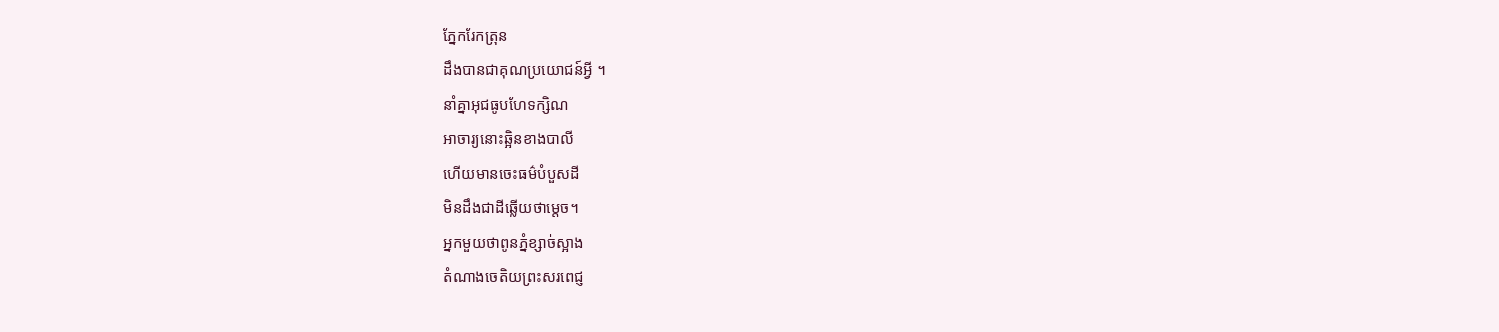ភ្នែករែកត្រុន
ដឹងបានជាគុណប្រយោជន៍អ្វី ។
នាំគ្នាអុជធូបហែទក្សិណ
អាចារ្យនោះឆ្អិនខាងបាលី
ហើយមានចេះធម៌បំបួសដី
មិនដឹងជាដីឆ្លើយថាម្តេច។
អ្នកមួយថាពូនភ្នំខ្សាច់ស្អាង
តំណាងចេតិយព្រះសរពេជ្ញ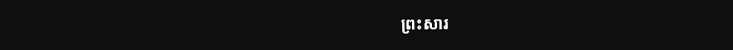ព្រះសារ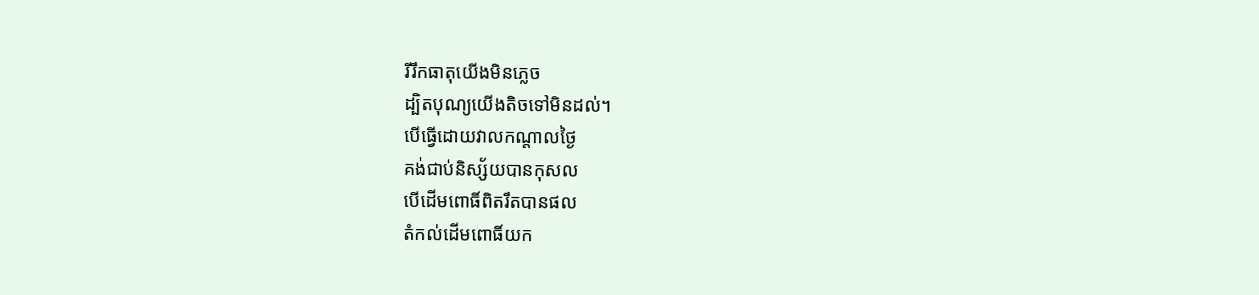រីរឹកធាតុយើងមិនភ្លេច
ដ្បិតបុណ្យយើងតិចទៅមិនដល់។
បើធ្វើដោយវាលកណ្តាលថ្ងៃ
គង់ជាប់និស្ស័យបានកុសល
បើដើមពោធិ៍ពិតរឹតបានផល
តំកល់ដើមពោធិ៍យក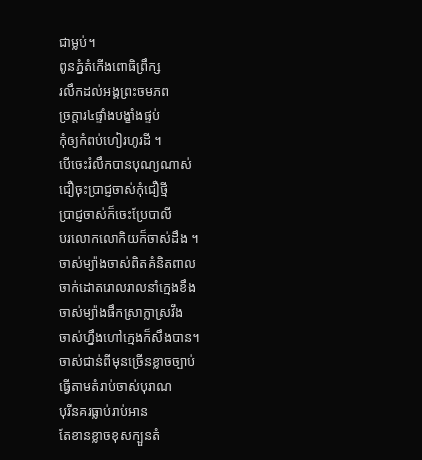ជាម្លប់។
ពូនភ្នំតំកើងពោធិព្រឹក្ស
រលឹកដល់អង្គព្រះចមភព
ច្រក្តារ៤ផ្ទាំងបង្ខាំងផ្ទប់
កុំឲ្យកំពប់ហៀរហូរដី ។
បើចេះរំលឹកបានបុណ្យណាស់
ជឿចុះប្រាជ្ញចាស់កុំជឿថ្មី
ប្រាជ្ញចាស់ក៏ចេះប្រែបាលី
បរលោកលោកិយក៏ចាស់ដឹង ។
ចាស់ម្យ៉ាងចាស់ពិតគំនិតពាល
ចាក់ដោតរោលរាលនាំក្មេងខឹង
ចាស់ម្យ៉ាងផឹកស្រាក្លាស្រវឹង
ចាស់ហ្នឹងហៅក្មេងក៏សឹងបាន។
ចាស់ជាន់ពីមុនច្រើនខ្លាចច្បាប់
ធ្វើតាមតំរាប់ចាស់បុរាណ
បុរីនគរធ្លាប់រាប់អាន
តែខានខ្លាចខុសក្បួនតំ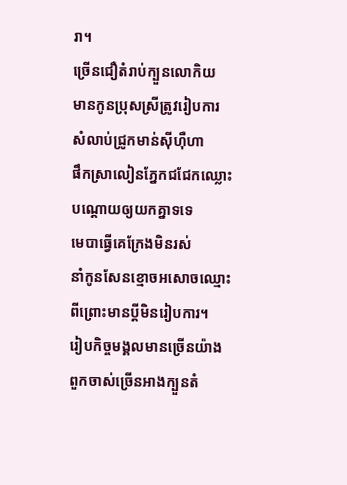រា។
ច្រើនជឿតំរាប់ក្បួនលោកិយ
មានកូនប្រុសស្រីត្រូវរៀបការ
សំលាប់ជ្រូកមាន់ស៊ីហ៊ឺហា
ផឹកស្រាលៀនភ្នែកជជែកឈ្លោះ
បណ្តោយឲ្យយកគ្នាទទេ
មេបាធ្វើគេក្រែងមិនរស់
នាំកូនសែនខ្មោចអសោចឈ្មោះ
ពីព្រោះមានប្តីមិនរៀបការ។
រៀបកិច្ចមង្គលមានច្រើនយ៉ាង
ពួកចាស់ច្រើនអាងក្បួនតំ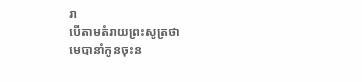រា
បើតាមតំរាយព្រះសូត្រថា
មេបានាំកូនចុះន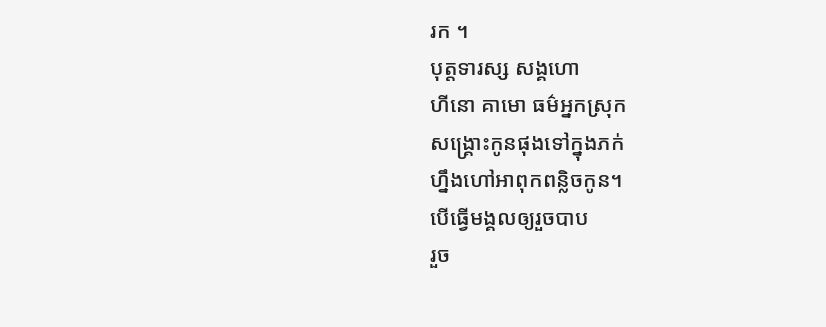រក ។
បុត្តទារស្ស សង្គហោ
ហីនោ គាមោ ធម៌អ្នកស្រុក
សង្រ្គោះកូនផុងទៅក្នុងភក់
ហ្នឹងហៅអាពុកពន្លិចកូន។
បើធ្វើមង្គលឲ្យរួចបាប
រួច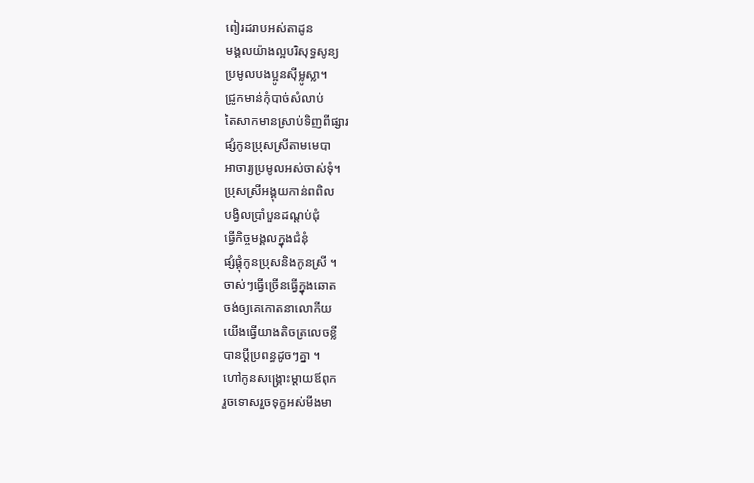ពៀរដរាបអស់តាដូន
មង្គលយ៉ាងល្អបរិសុទ្ធសូន្យ
ប្រមូលបងប្អូនស៊ីម្លូស្លា។
ជ្រូកមាន់កុំបាច់សំលាប់
តៃសាកមានស្រាប់ទិញពីផ្សារ
ផ្សំកូនប្រុសស្រីតាមមេបា
អាចារ្យប្រមូលអស់ចាស់ទុំ។
ប្រុសស្រីអង្គុយកាន់ពពិល
បង្វិលប្រាំបួនដណ្តប់ជុំ
ធ្វើកិច្ចមង្គលក្នុងជំនុំ
ផ្សំផ្គុំកូនប្រុសនិងកូនស្រី ។
ចាស់ៗធ្វើច្រើនធ្វើក្នុងឆោត
ចង់ឲ្យគេកោតនាលោកីយ
យើងធ្វើយាងតិចត្រលេចខ្លី
បានប្តីប្រពន្ធដូចៗគ្នា ។
ហៅកូនសង្រ្គោះម្តាយឪពុក
រួចទោសរួចទុក្ខអស់មីងមា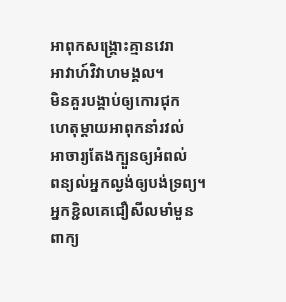អាពុកសង្រ្គោះគ្មានវេរា
អាវាហ៍វិវាហមង្គល។
មិនគួរបង្គាប់ឲ្យកោរជុក
ហេតុម្តាយអាពុកនាំរវល់
អាចារ្យតែងក្បួនឲ្យអំពល់
ពន្យល់អ្នកល្ងង់ឲ្យបង់ទ្រព្យ។
អ្នកខ្ជិលគេជឿសីលមាំមួន
ពាក្យ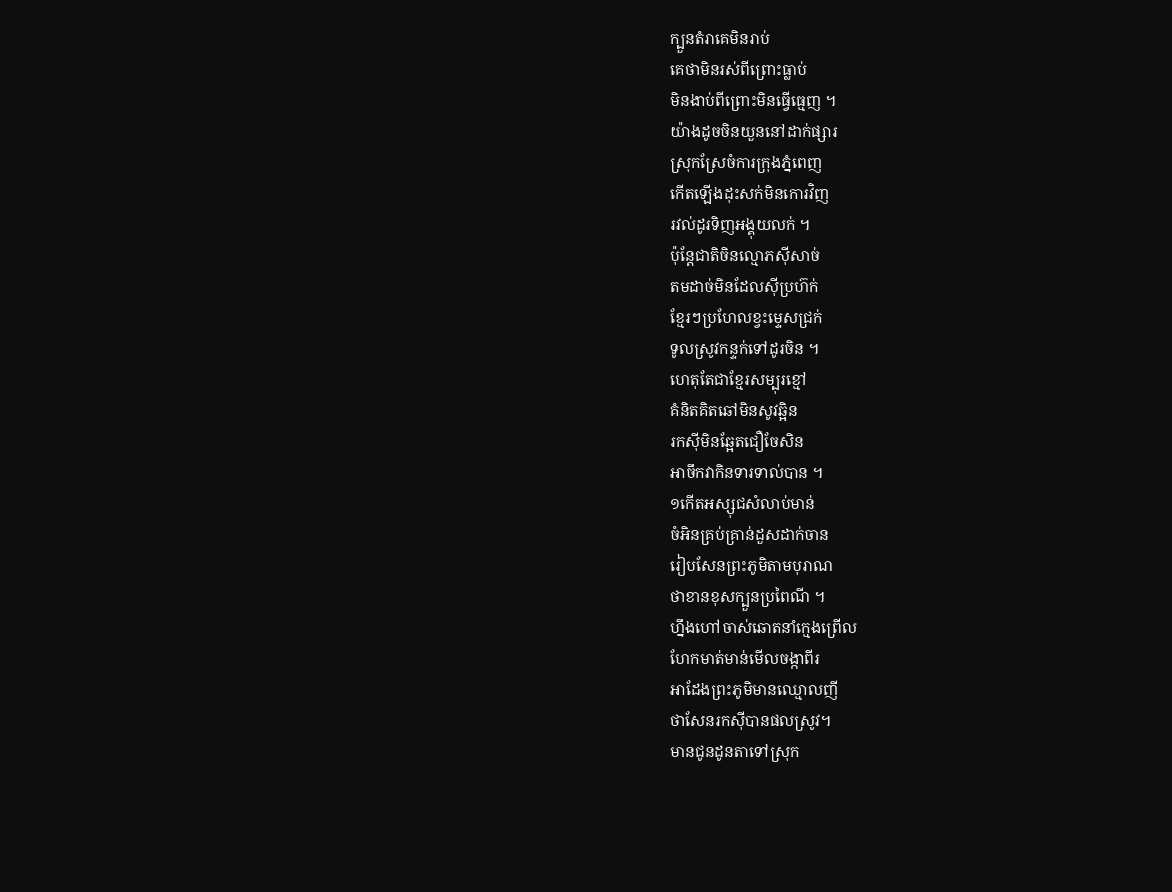ក្បួនតំរាគេមិនរាប់
គេថាមិនរស់ពីព្រោះធ្លាប់
មិនងាប់ពីព្រោះមិនធ្វើធ្មេញ ។
យ៉ាងដូចចិនយួននៅដាក់ផ្សារ
ស្រុកស្រែចំការក្រុងភ្នំពេញ
កើតឡើងដុះសក់មិនកោរវិញ
រវល់ដូរទិញអង្គុយលក់ ។
ប៉ុន្តែជាតិចិនល្មោភស៊ីសាច់
តមដាច់មិនដែលស៊ីប្រហ៊ក់
ខែ្មរៗប្រហែលខ្វះម្ទេសជ្រក់
ទូលស្រូវកន្ទក់ទៅដូរចិន ។
ហេតុតែជាខែ្មរសម្បុរខ្មៅ
គំនិតគិតឆៅមិនសូវឆ្អិន
រកស៊ីមិនឆ្អែតជឿចែសិន
អាចឹកវាកិនទារទាល់បាន ។
១កើតអស្សុជសំលាប់មាន់
ចំអិនគ្រប់គ្រាន់ដួសដាក់ចាន
រៀបសែនព្រះភូមិតាមបុរាណ
ថាខានខុសក្បួនប្រពៃណី ។
ហ្នឹងហៅចាស់ឆោតនាំក្មេងព្រើល
ហែកមាត់មាន់មើលចង្កាពីរ
អាដែងព្រះភូមិមានឈ្មោលញី
ថាសែនរកស៊ីបានផលស្រូវ។
មានជូនដូនតាទៅស្រុក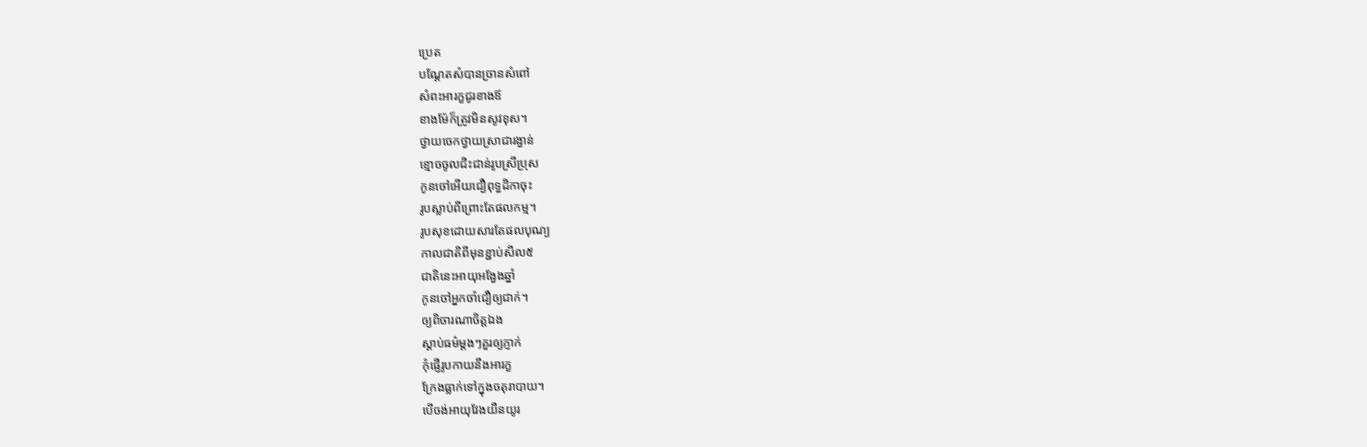ប្រេត
បណ្តែតសំបានច្រានសំពៅ
សំពះអារក្ខជូរខាងឪ
ខាងម៉ែក៏ត្រូវមិនសូវខុស។
ថ្វាយចេកថ្វាយស្រាជារង្វាន់
ខ្មោចចូលជិះជាន់រូបស្រីប្រុស
កូនចៅអើយជឿពុទ្ធដិកាចុះ
រូបស្លាប់ពីព្រោះតែផលកម្ម។
រូបសុខដោយសារតែផលបុណ្យ
កាលជាតិពីមុនខ្ជាប់សីល៥
ជាតិនេះអាយុអង្វែងឆ្នាំ
កូនចៅអ្នកចាំជឿឲ្យជាក់។
ឲ្យពិចារណាចិត្តឯង
ស្តាប់ធម៌ម្តងៗគួរឲ្យភ្ញាក់
កុំផ្ញើរូបកាយនឹងអារក្ខ
ក្រែងធ្លាក់ទៅក្នុងចតុរាបាយ។
បើចង់អាយុវែងយឺនយូរ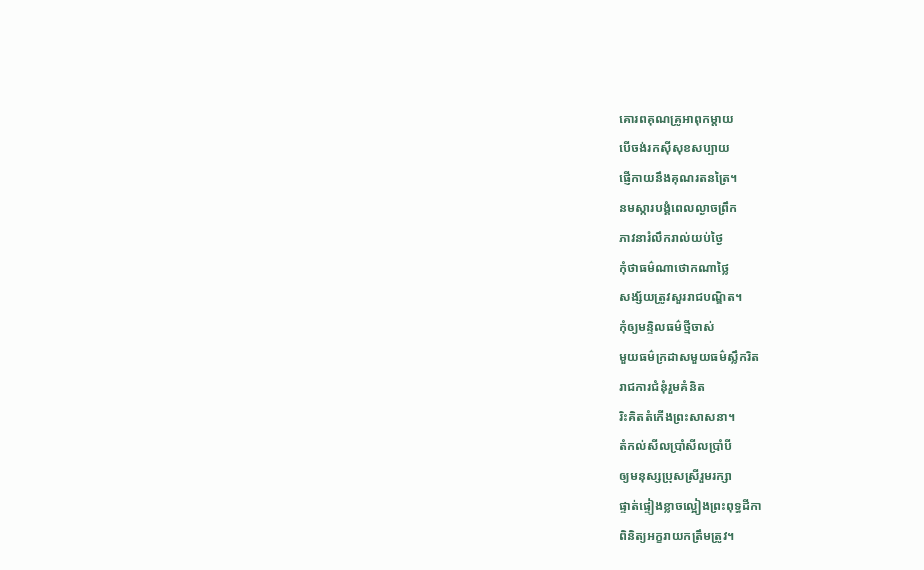គោរពគុណគ្រូអាពុកម្តាយ
បើចង់រកស៊ីសុខសប្បាយ
ផ្ញើកាយនឹងគុណរតនត្រៃ។
នមស្ការបង្គំពេលល្ងាចព្រឹក
ភាវនារំលឹករាល់យប់ថ្ងៃ
កុំថាធម៌ណាថោកណាថ្លៃ
សង្ស័យត្រូវសួររាជបណ្ឌិត។
កុំឲ្យមន្ទិលធម៌ថ្មីចាស់
មួយធម៌ក្រដាសមួយធម៌ស្លឹករិត
រាជការជំនុំរួមគំនិត
រិះគិតតំកើងព្រះសាសនា។
តំកល់សីលប្រាំសីលប្រាំបី
ឲ្យមនុស្សប្រុសស្រីរួមរក្សា
ផ្ទាត់ផ្ទៀងខ្លាចល្អៀងព្រះពុទ្ធដីកា
ពិនិត្យអក្ខរាយកត្រឹមត្រូវ។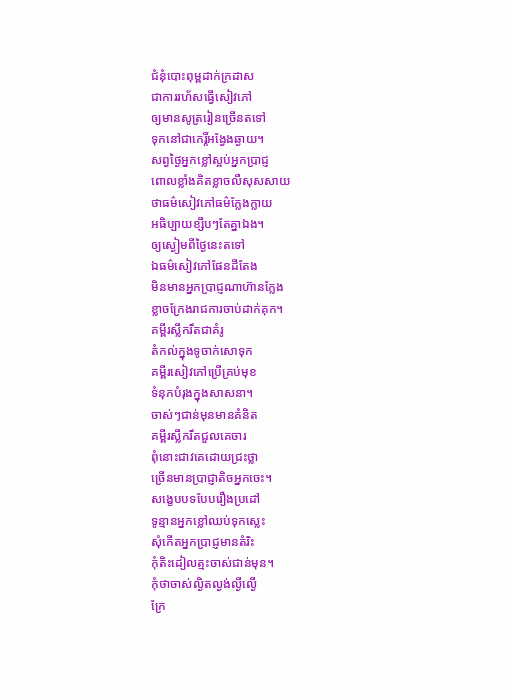ជំនុំបោះពុម្ពដាក់ក្រដាស
ជាការរហ័សធ្វើសៀវភៅ
ឲ្យមានសូត្ររៀនច្រើនតទៅ
ទុកនៅជាកេរ្តិ៍អង្វែងឆ្ងាយ។
សព្វថ្ងៃអ្នកខ្លៅស្អប់អ្នកប្រាជ្ញ
ពោលខ្លាំងគិតខ្លាចលឺសុសសាយ
ថាធម៌សៀវភៅធម៌ក្លែងក្លាយ
អធិប្បាយខ្សឹបៗតែគ្នាឯង។
ឲ្យស្ងៀមពីថ្ងៃនេះតទៅ
ឯធម៌សៀវភៅផែនដីតែង
មិនមានអ្នកប្រាជ្ញណាហ៊ានក្លែង
ខ្លាចក្រែងរាជការចាប់ដាក់គុក។
គម្ពីរស្លឹករឹតជាគំរូ
តំកល់ក្នុងទូចាក់សោទុក
គម្ពីរសៀវភៅប្រើគ្រប់មុខ
ទំនុកបំរុងក្នុងសាសនា។
ចាស់ៗជាន់មុនមានគំនិត
គម្ពីរស្លឹករឹតជួលគេចារ
ពុំនោះជាវគេដោយជ្រះថ្លា
ច្រើនមានប្រាជ្ញាតិចអ្នកចេះ។
សង្ខេបបទបែបរឿងប្រដៅ
ទូន្មានអ្នកខ្លៅឈប់ទុកស្លេះ
សុំកើតអ្នកប្រាជ្ញមានតំរិះ
កុំតិះដៀលត្មះចាស់ជាន់មុន។
កុំថាចាស់ល្ងិតល្ងង់ល្ងីល្ងើ
ក្រែ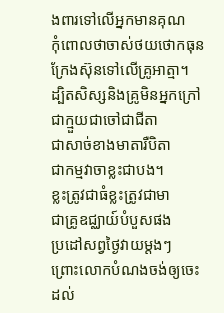ងពារទៅលើអ្នកមានគុណ
កុំពោលថាចាស់ថយថោកធុន
ក្រែងស៊ុនទៅលើគ្រូអាត្មា។
ដ្បិតសិស្សនិងគ្រូមិនអ្នកក្រៅ
ជាក្មួយជាចៅជាជីតា
ជាសាច់ខាងមាតារឺបិតា
ជាកម្មវាចាខ្លះជាបង។
ខ្លះត្រូវជាធំខ្លះត្រូវជាមា
ជាគ្រូឧជ្ឈាយ៍បំបួសផង
ប្រដៅសព្វថ្ងៃវាយម្តងៗ
ព្រោះលោកបំណងចង់ឲ្យចេះ
ដល់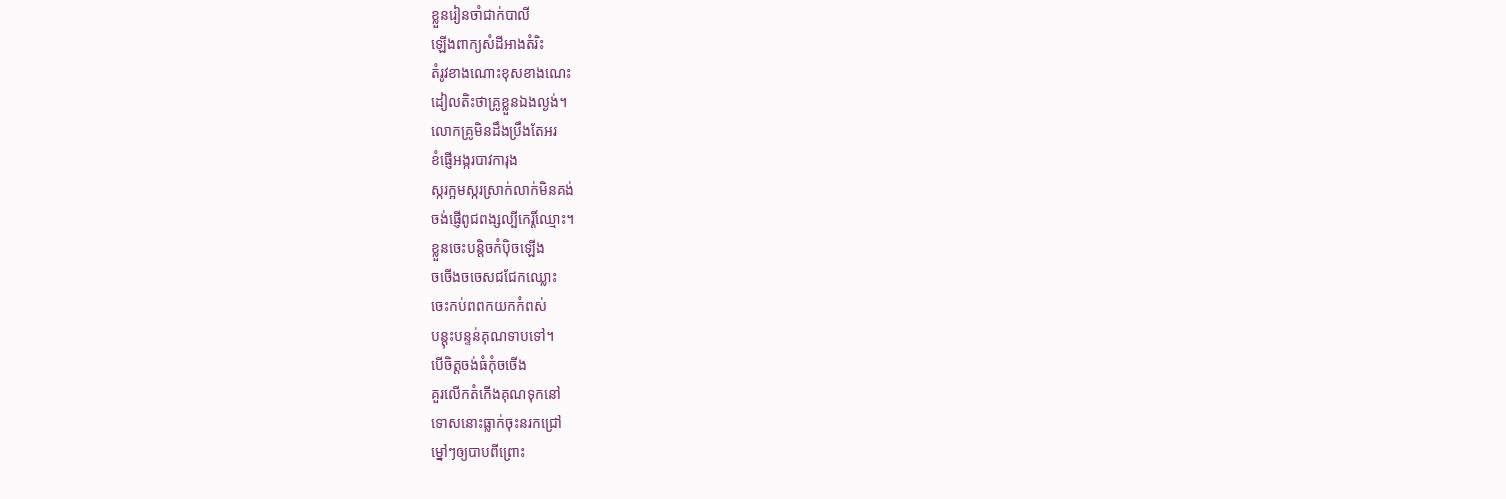ខ្លួនរៀនចាំជាក់បាលី
ឡើងពាក្យសំដីអាងតំរិះ
តំរូវខាងណោះខុសខាងណេះ
ដៀលតិះថាគ្រូខ្លួនឯងល្ងង់។
លោកគ្រូមិនដឹងប្រឹងតែអរ
ខំផ្ញើអង្ករបាវការុង
ស្ករក្អមស្ករស្រាក់លាក់មិនគង់
ចង់ផ្ញើពូជពង្សល្បីកេរ្តិ៍ឈ្មោះ។
ខ្លួនចេះបន្តិចកំប៉ិចឡើង
ចចើងចចេសជជែកឈ្លោះ
ចេះកប់ពពកយកកំពស់
បន្តុះបន្ទន់គុណទាបទៅ។
បើចិត្តចង់ធំកុំចចើង
គួរលើកតំកើងគុណទុកនៅ
ទោសនោះធ្លាក់ចុះនរកជ្រៅ
ម្នៅៗឲ្យបាបពីព្រោះ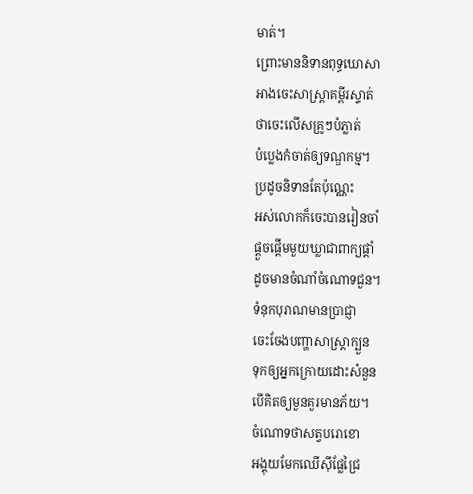មាត់។
ព្រោះមាននិទានពុទ្ធឃោសា
អាងចេះសាស្រ្តាគម្ពីរស្ទាត់
ថាចេះលើសគ្រូៗបំភ្លាត់
បំប្លេងកំចាត់ឲ្យទណ្ឌកម្ម។
ប្រដូចនិទានតែប៉ុណ្ណេះ
អស់លោកក៏ចេះបានរៀនចាំ
ផ្តួចផ្តើមមួយឃ្លាជាពាក្យផ្តាំ
ដូចមានចំណាំចំណោទជួន។
ទំនុកបុរាណមានប្រាជ្ញា
ចេះចែងបញ្ហាសាស្រ្តាក្បួន
ទុកឲ្យអ្នកក្រោយដោះសំនួន
បើគិតឲ្យមួនគួរមានភ័យ។
ចំណោទថាសត្វបរោខោ
អង្គុយមែកឈើស៊ីផ្លែជ្រៃ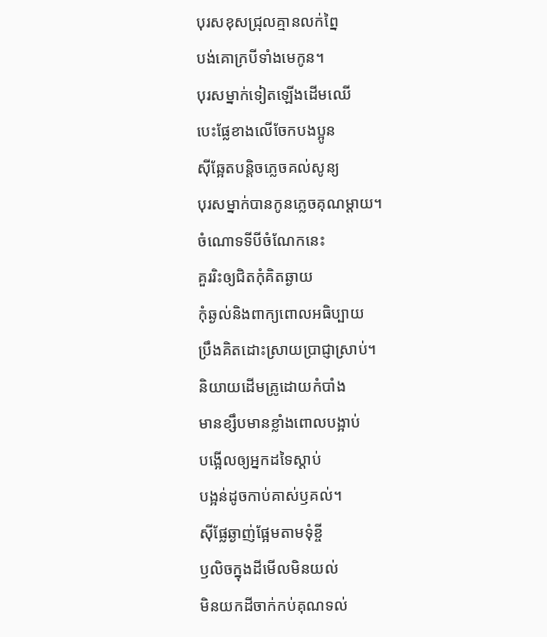បុរសខុសជ្រុលគ្មានលក់ព្នៃ
បង់គោក្របីទាំងមេកូន។
បុរសម្នាក់ទៀតឡើងដើមឈើ
បេះផ្លែខាងលើចែកបងប្អូន
ស៊ីឆ្អែតបន្តិចភ្លេចគល់សូន្យ
បុរសម្នាក់បានកូនភ្លេចគុណម្តាយ។
ចំណោទទីបីចំណែកនេះ
គួររិះឲ្យជិតកុំគិតឆ្ងាយ
កុំឆ្ងល់និងពាក្យពោលអធិប្បាយ
ប្រឹងគិតដោះស្រាយប្រាជ្ញាស្រាប់។
និយាយដើមគ្រូដោយកំបាំង
មានខ្សឹបមានខ្លាំងពោលបង្អាប់
បង្អើលឲ្យអ្នកដទៃស្តាប់
បង្អន់ដូចកាប់គាស់ឫគល់។
ស៊ីផ្លែឆ្ងាញ់ផ្អែមតាមទុំខ្ចី
ឫលិចក្នុងដីមើលមិនយល់
មិនយកដីចាក់កប់គុណទល់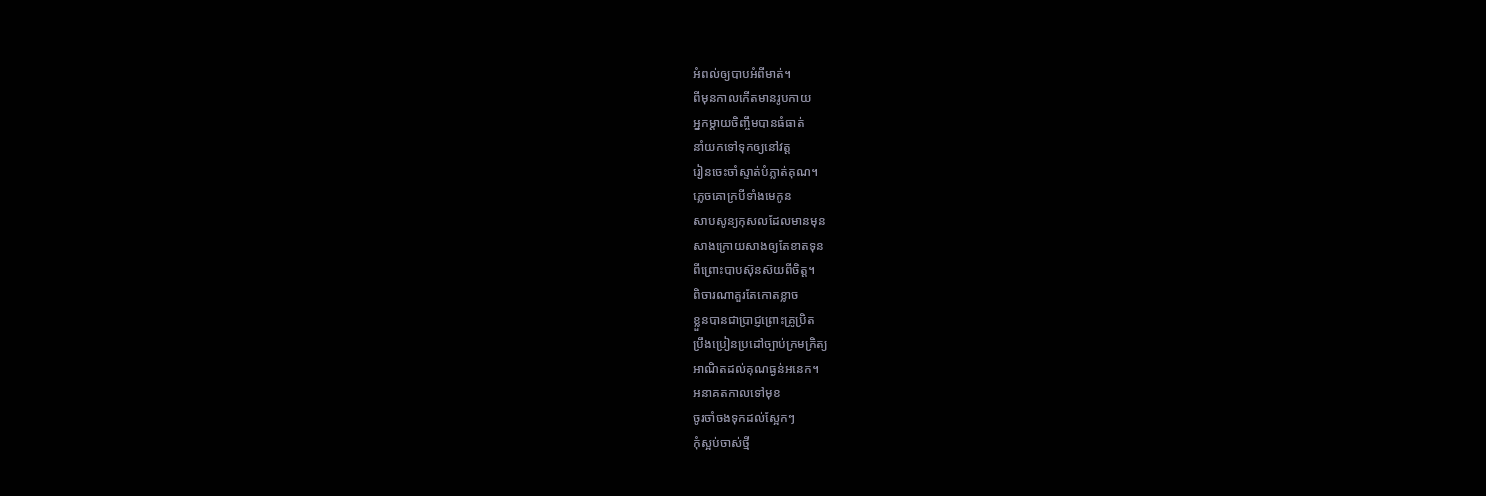អំពល់ឲ្យបាបអំពីមាត់។
ពីមុនកាលកើតមានរូបកាយ
អ្នកម្តាយចិញ្ចឹមបានធំធាត់
នាំយកទៅទុកឲ្យនៅវត្ត
រៀនចេះចាំស្ទាត់បំភ្លាត់គុណ។
ភ្លេចគោក្របីទាំងមេកូន
សាបសូន្យកុសលដែលមានមុន
សាងក្រោយសាងឲ្យតែខាតទុន
ពីព្រោះបាបស៊ុនស៊យពីចិត្ត។
ពិចារណាគួរតែកោតខ្លាច
ខ្លួនបានជាប្រាជ្ញព្រោះគ្រូប្រិត
ប្រឹងប្រៀនប្រដៅច្បាប់ក្រមក្រិត្យ
អាណិតដល់គុណធ្ងន់អនេក។
អនាគតកាលទៅមុខ
ចូរចាំចងទុកដល់ស្អែកៗ
កុំស្អប់ចាស់ថ្មី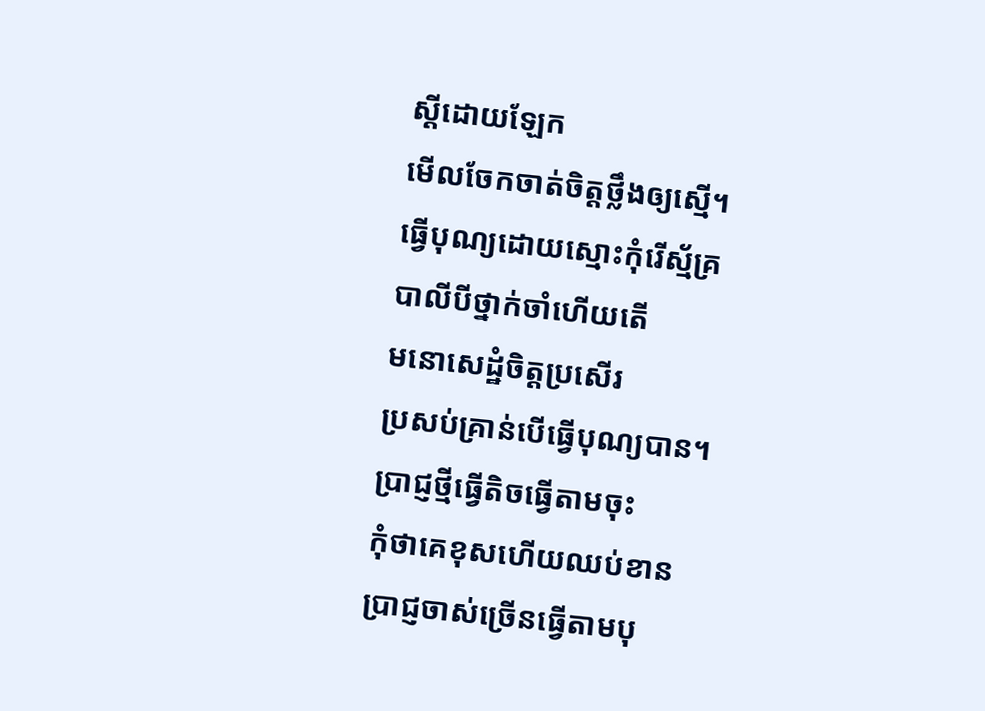ស្តីដោយឡែក
មើលចែកចាត់ចិត្តថ្លឹងឲ្យស្មើ។
ធ្វើបុណ្យដោយស្មោះកុំរើស្ម័គ្រ
បាលីបីថ្នាក់ចាំហើយតើ
មនោសេដ្ឋំចិត្តប្រសើរ
ប្រសប់គ្រាន់បើធ្វើបុណ្យបាន។
ប្រាជ្ញថ្មីធ្វើតិចធ្វើតាមចុះ
កុំថាគេខុសហើយឈប់ខាន
ប្រាជ្ញចាស់ច្រើនធ្វើតាមបុ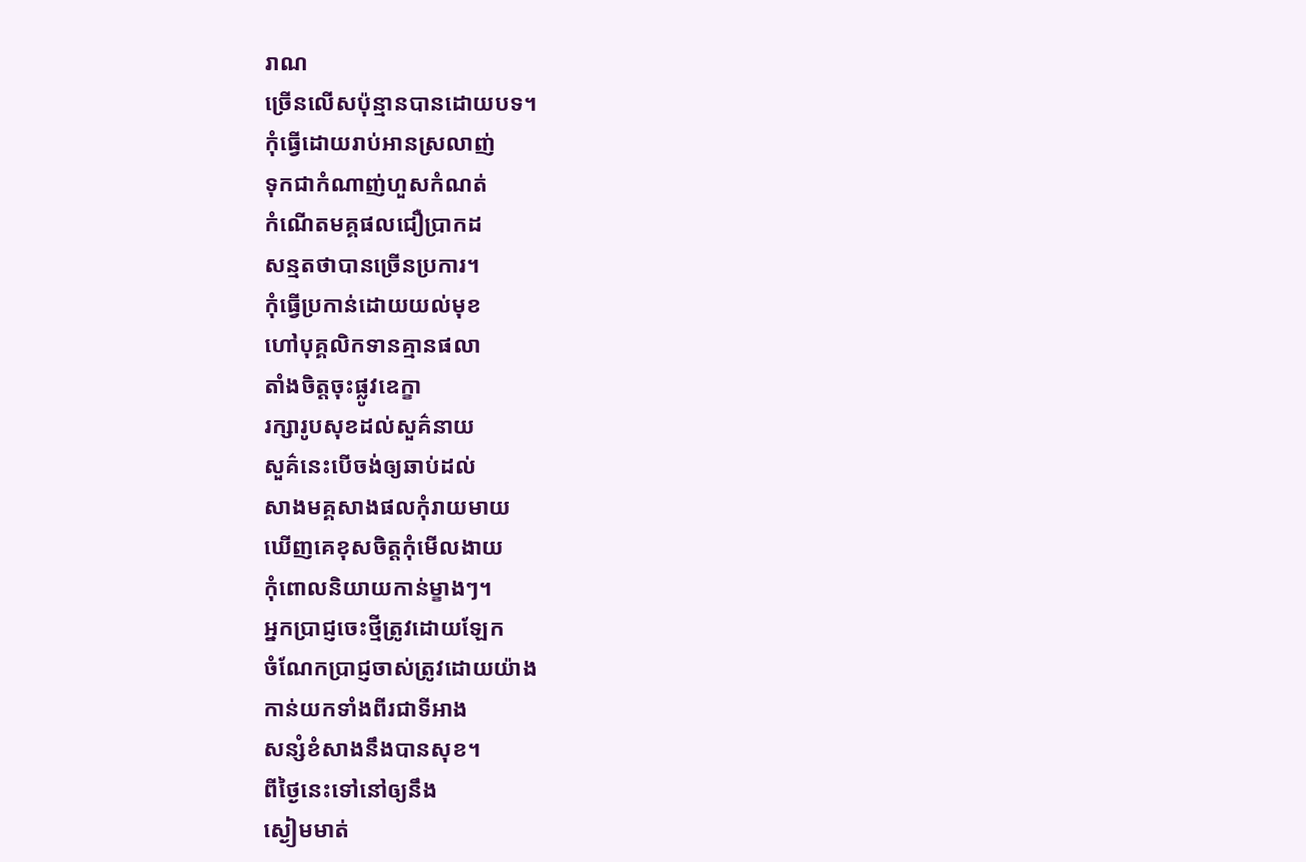រាណ
ច្រើនលើសប៉ុន្មានបានដោយបទ។
កុំធ្វើដោយរាប់អានស្រលាញ់
ទុកជាកំណាញ់ហួសកំណត់
កំណើតមគ្គផលជឿប្រាកដ
សន្មតថាបានច្រើនប្រការ។
កុំធ្វើប្រកាន់ដោយយល់មុខ
ហៅបុគ្គលិកទានគ្មានផលា
តាំងចិត្តចុះផ្លូវឧេក្ខា
រក្សារូបសុខដល់សួគ៌នាយ
សួគ៌នេះបើចង់ឲ្យឆាប់ដល់
សាងមគ្គសាងផលកុំរាយមាយ
ឃើញគេខុសចិត្តកុំមើលងាយ
កុំពោលនិយាយកាន់ម្ខាងៗ។
អ្នកប្រាជ្ញចេះថ្មីត្រូវដោយឡែក
ចំណែកប្រាជ្ញចាស់ត្រូវដោយយ៉ាង
កាន់យកទាំងពីរជាទីអាង
សន្សំខំសាងនឹងបានសុខ។
ពីថ្ងៃនេះទៅនៅឲ្យនឹង
ស្ងៀមមាត់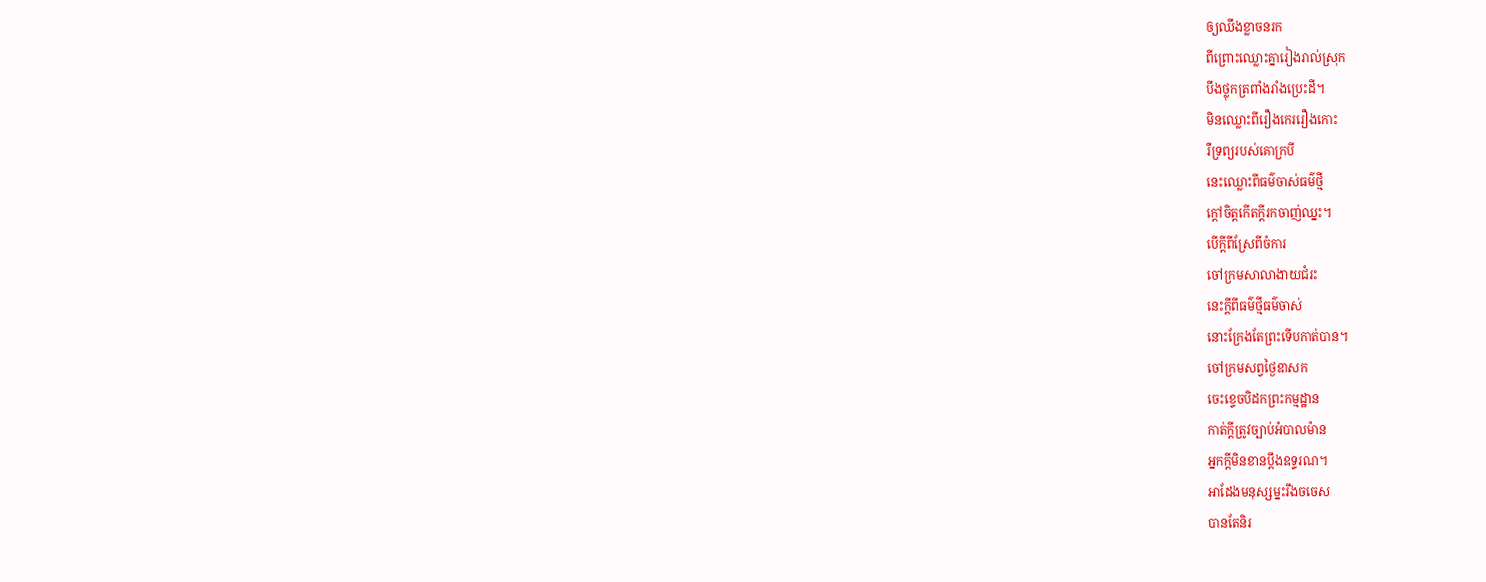ឲ្យឈឹងខ្លាចនរក
ពីព្រោះឈ្លោះគ្នារៀងរាល់ស្រុក
បឹងថ្លុកត្រពាំងរាំងប្រេះដី។
មិនឈ្លោះពីរឿងកេររឿងកោះ
រឺទ្រព្យរបស់គោក្របី
នេះឈ្លោះពីធម៌ចាស់ធម៌ថ្មី
ក្តៅចិត្តកើតក្តីរកចាញ់ឈ្នះ។
បើក្តីពីស្រែពីចំការ
ចៅក្រមសាលាងាយជំរះ
នេះក្តីពីធម៌ថ្មីធម៌ចាស់
នោះក្រែងតែព្រះទើបកាត់បាន។
ចៅក្រមសព្វថ្ងៃឧាសក
ចេះខ្ទេចបិដកព្រះកម្មដ្ឋាន
កាត់ក្តីត្រូវច្បាប់អំបាលម៉ាន
អ្នកក្តីមិនខានប្តឹងឧទ្ទរណ។
អាដែងមនុស្សម្នះរឹងចចេស
បានតែនិរ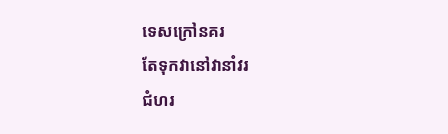ទេសក្រៅនគរ
តែទុកវានៅវានាំវរ
ជំហរ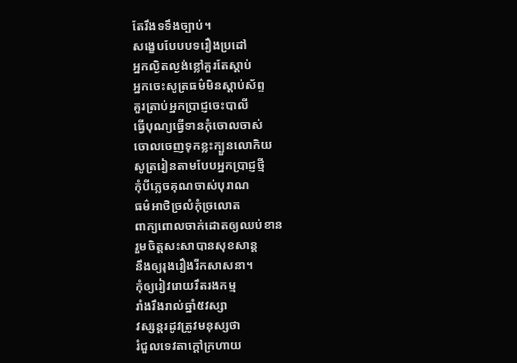តែរឹងទទឹងច្បាប់។
សង្ខេបបែបបទរឿងប្រដៅ
អ្នកល្ងិតល្ងង់ខ្លៅគួរតែស្តាប់
អ្នកចេះសូត្រធម៌មិនស្តាប់ស័ព្ទ
គួរត្រាប់អ្នកប្រាជ្ញចេះបាលី
ធ្វើបុណ្យធ្វើទានកុំចោលចាស់
ចោលចេញទុកខ្លះក្បួនលោកិយ
សូត្ររៀនតាមបែបអ្នកប្រាជ្ញថ្មី
កុំបីភ្លេចគុណចាស់បុរាណ
ធម៌អាថិច្រលំកុំច្រលោត
ពាក្យពោលចាក់ដោតឲ្យឈប់ខាន
រួមចិត្តសះសាបានសុខសាន្ត
នឹងឲ្យរុងរឿងរីកសាសនា។
កុំឲ្យរៀវរោយរឹតរងកម្ម
រាំងរឹងរាល់ឆ្នាំ៥វស្សា
វស្សន្តរដូវត្រូវមនុស្សថា
រំជួលទេវតាក្តៅក្រហាយ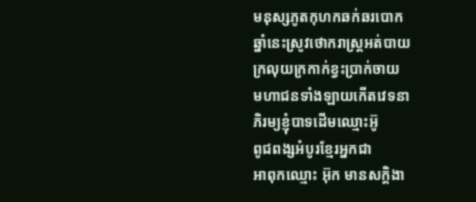មនុស្សភូតកុហកឆក់ឆរបោក
ឆ្នាំនេះស្រូវថោករាស្រ្តអត់បាយ
ក្រលុយក្រកាក់ខ្វះប្រាក់ចាយ
មហាជនទាំងឡាយកើតវេទនា
ភិរម្យខ្ញុំបាទដើមឈ្មោះអ៊ូ
ពូជពង្សអំបូរខែ្មរអ្នកជា
អាពុកឈ្មោះ អ៊ុក មានសក្តិងា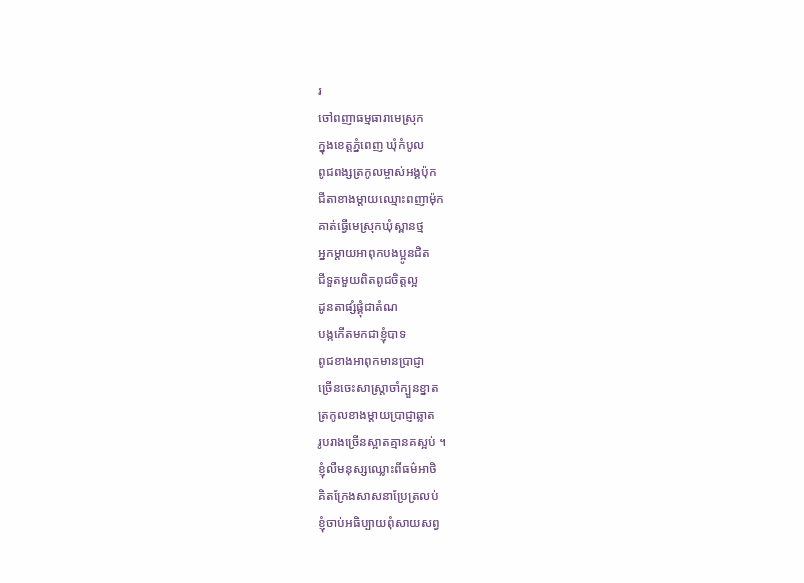រ
ចៅពញាធម្មធារាមេស្រុក
ក្នុងខេត្តភ្នំពេញ ឃុំកំបូល
ពូជពង្សត្រកូលម្ចាស់អង្គប៉ុក
ជីតាខាងម្តាយឈ្មោះពញាម៉ុក
គាត់ធ្វើមេស្រុកឃុំស្ពានថ្ម
អ្នកម្តាយអាពុកបងប្អូនជិត
ជីទួតមួយពិតពូជចិត្តល្អ
ដូនតាផ្សំផ្គុំជាតំណ
បង្កកើតមកជាខ្ញុំបាទ
ពូជខាងអាពុកមានប្រាជ្ញា
ច្រើនចេះសាស្រ្តាចាំក្បួនខ្នាត
ត្រកូលខាងម្តាយប្រាជ្ញាឆ្លាត
រូបរាងច្រើនស្អាតគ្មានគស្អប់ ។
ខ្ញុំលឺមនុស្សឈ្លោះពីធម៌អាថិ
គិតក្រែងសាសនាប្រែត្រលប់
ខ្ញុំចាប់អធិប្បាយពុំសាយសព្វ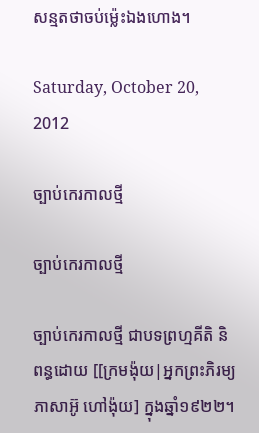សន្មតថាចប់ម្ល៉េះឯងហោង។

Saturday, October 20, 2012

ច្បាប់កេរកាលថ្មី

ច្បាប់កេរកាលថ្មី

ច្បាប់កេរកាលថ្មី ជាបទព្រហ្មគីតិ និពន្ធដោយ [[ក្រមង៉ុយ|អ្នកព្រះភិរម្យភាសាអ៊ូ ហៅង៉ុយ] ក្នុងឆ្នាំ១៩២២។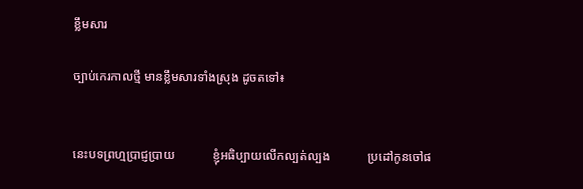ខ្លឹមសារ

ច្បាប់កេរកាលថ្មី មានខ្លឹមសារទាំងស្រុង ដូចតទៅ៖


នេះបទព្រហ្មប្រាជ្ញប្រាយ            ខ្ញុំអធិប្បាយលើកល្បត់ល្បង            ប្រដៅកូនចៅផ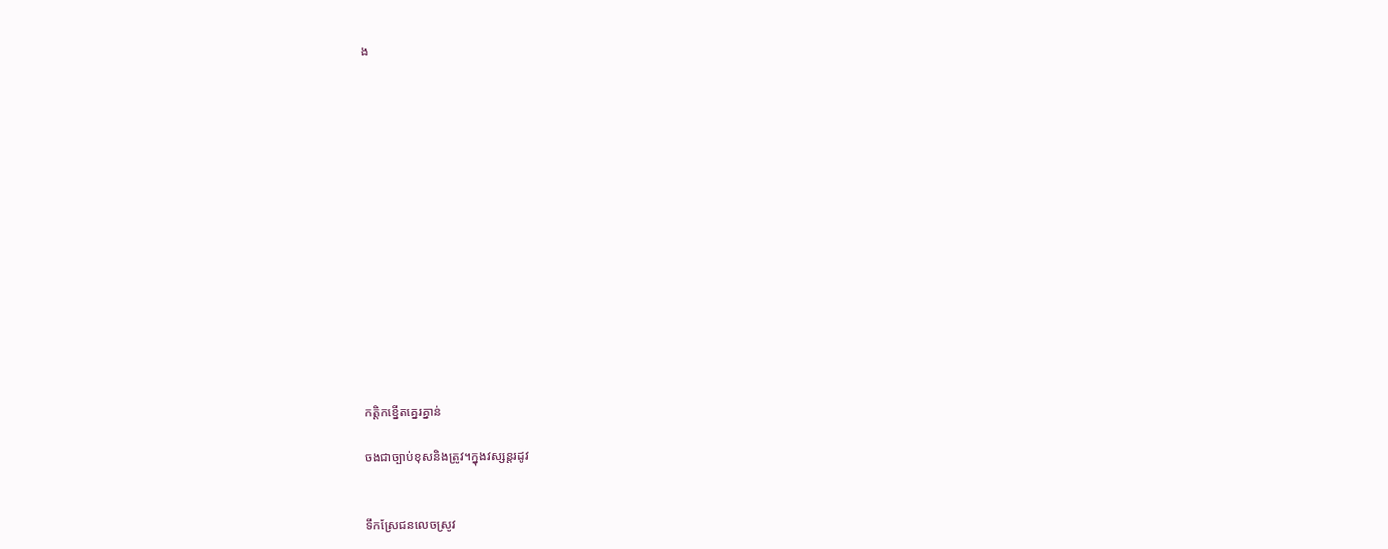ង















កត្ដិកខ្នើតគ្នេរគ្នាន់

ចងជាច្បាប់ខុសនិងត្រូវ។ក្នុងវស្សន្ដរដូវ


ទឹកស្រែជនលេចស្រូវ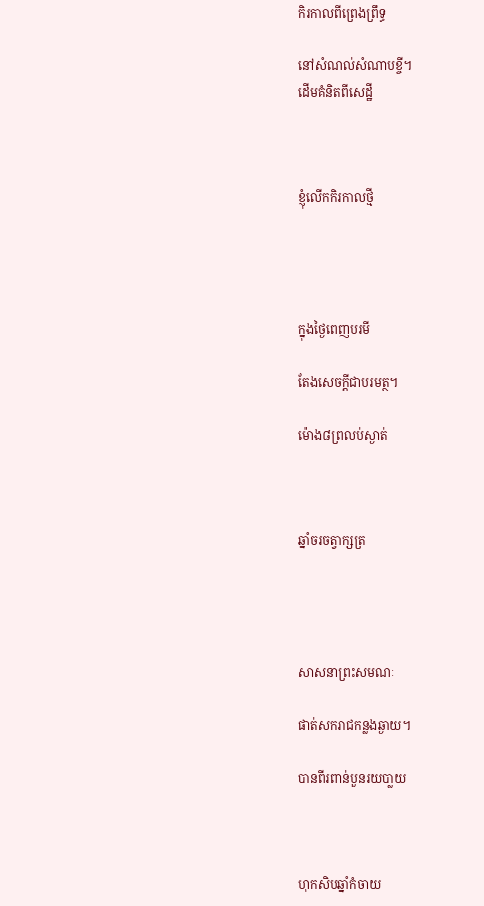កិរកាលពីព្រេងព្រឹទ្ធ

នៅសំណល់សំណាបខ្ចី។
ដើមគំនិតពីសេដ្ឋី



ខ្ញុំលើកកិរកាលថ្មី




ក្នុងថ្ងៃពេញបរមី

តែងសេចក្ដីជាបរមត្ថ។

ម៉ោង៨ព្រលប់ស្ងាត់



ឆ្នាំចរចត្វាក្សត្រ




សាសនាព្រះសមណៈ

ផាត់សករាជកន្លងឆ្ងាយ។

បានពីរពាន់បួនរយបា្លយ



ហុកសិបឆ្នាំកំចាយ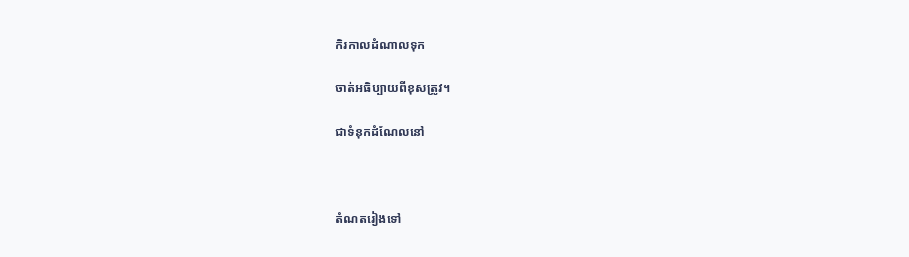កិរកាលដំណាលទុក

ចាត់អធិប្បាយពីខុសត្រូវ។

ជាទំនុកដំណែលនៅ



តំណតរៀងទៅ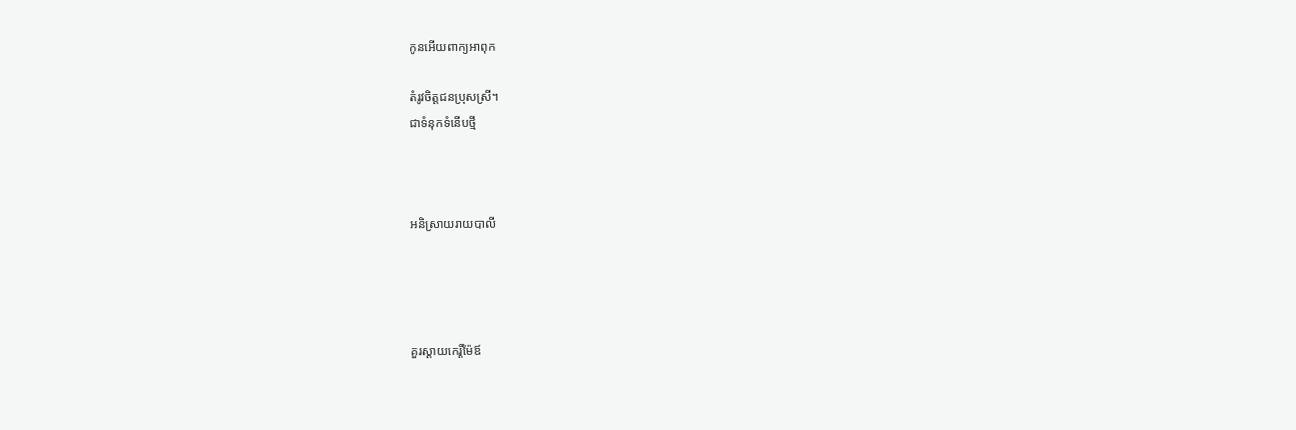កូនអើយពាក្យអាពុក

តំរូវចិត្ដជនប្រុសស្រី។
ជាទំនុកទំនើបថ្មី



អនិស្រាយរាយបាលី




គួរស្ដាយកេរ្ដិ៍ម៉ែឪ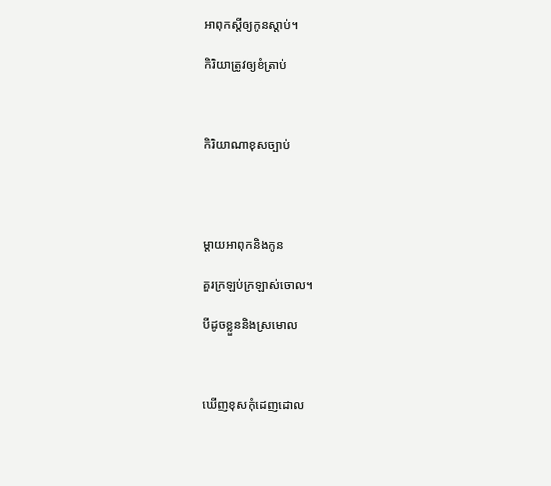អាពុកស្ដីឲ្យកូនស្ដាប់។

កិរិយាត្រូវឲ្យខំត្រាប់



កិរិយាណាខុសច្បាប់




ម្ដាយអាពុកនិងកូន

គួរក្រឡប់ក្រឡាស់ចោល។

បីដូចខ្លួននិងស្រមោល



ឃើញខុសកុំដេញដោល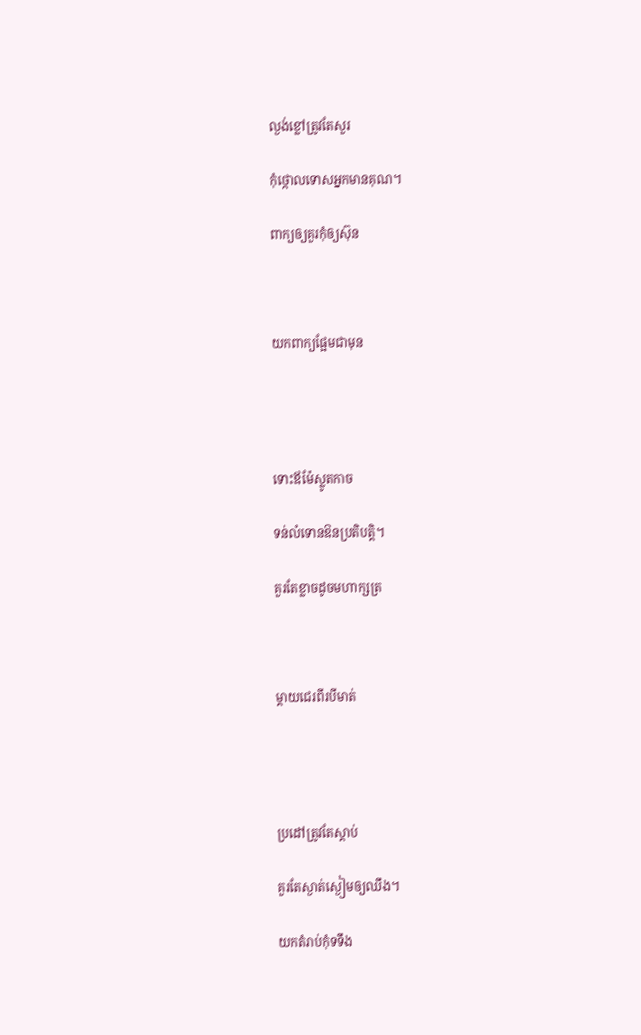ល្ងង់ខ្លៅត្រូវតែសួរ

កុំថ្កោលទោសអ្នកមានគុណ។

ពាក្យឲ្យគួរកុំឲ្យស៊ុន



យកពាក្យផ្អែមជាមុន




ទោះឪម៉ែស្លូតកាច

ទន់លំទោនឱនប្រតិបត្ដិ។

គួរតែខ្លាចដូចមហាក្សត្រ



ម្ដាយជេរពីរបីមាត់




ប្រដៅត្រូវតែស្ដាប់

គួរតែស្ងាត់ស្ងៀមឲ្យឈឹង។

យកតំរាប់កុំទទឹង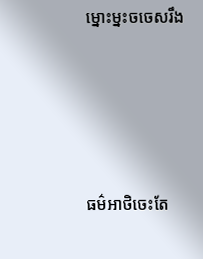ម្នោះម្នះចចេសរឹង




ធម៌អាថិចេះតែ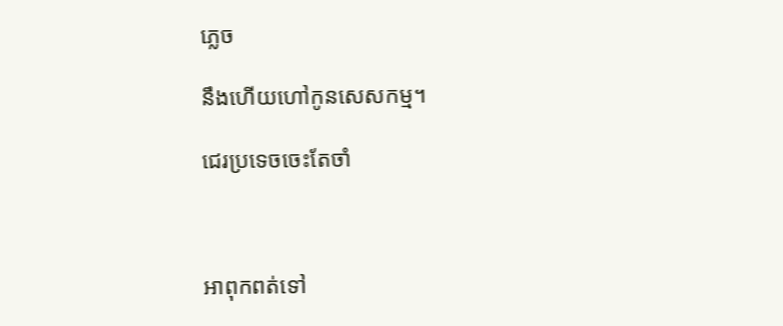ភ្លេច

នឹងហើយហៅកូនសេសកម្ម។

ជេរប្រទេចចេះតែចាំ



អាពុកពត់ទៅ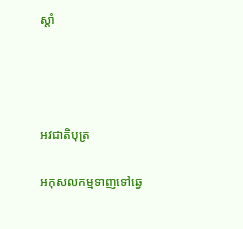ស្ដាំ




អវជាតិបុត្រ

អកុសលកម្មទាញទៅឆ្វេ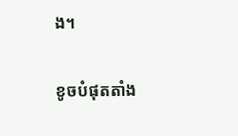ង។

ខូចបំផុតតាំង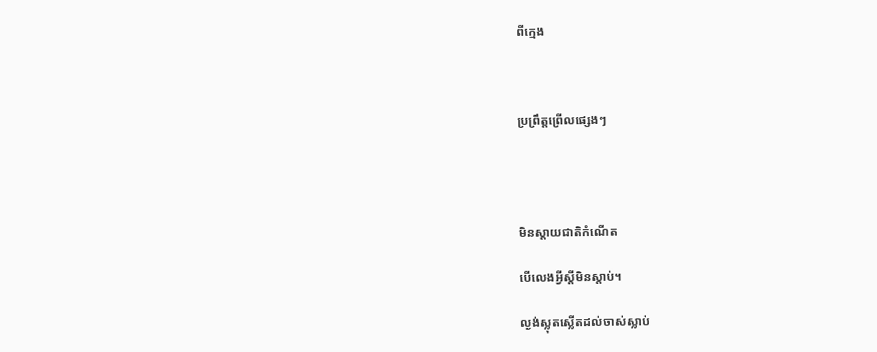ពីក្មេង



ប្រព្រឹត្ដព្រើលផ្សេងៗ




មិនស្ដាយជាតិកំណើត

បើលេងអ្វីស្ដីមិនស្ដាប់។

ល្ងង់ស្លុតស្លើតដល់ចាស់ស្លាប់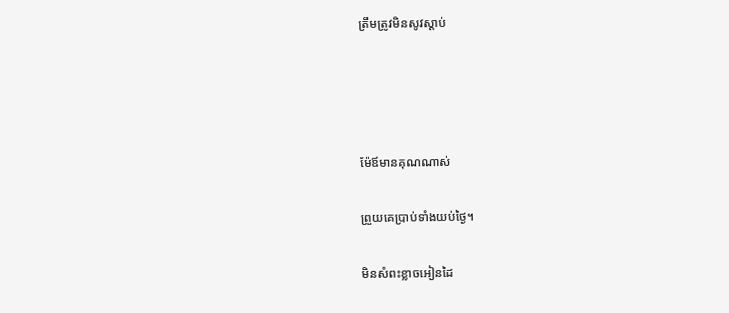ត្រឹមត្រូវមិនសូវស្ដាប់




ម៉ែឪមានគុណណាស់

ព្រួយគេប្រាប់ទាំងយប់ថ្ងៃ។

មិនសំពះខ្លាចអៀនដៃ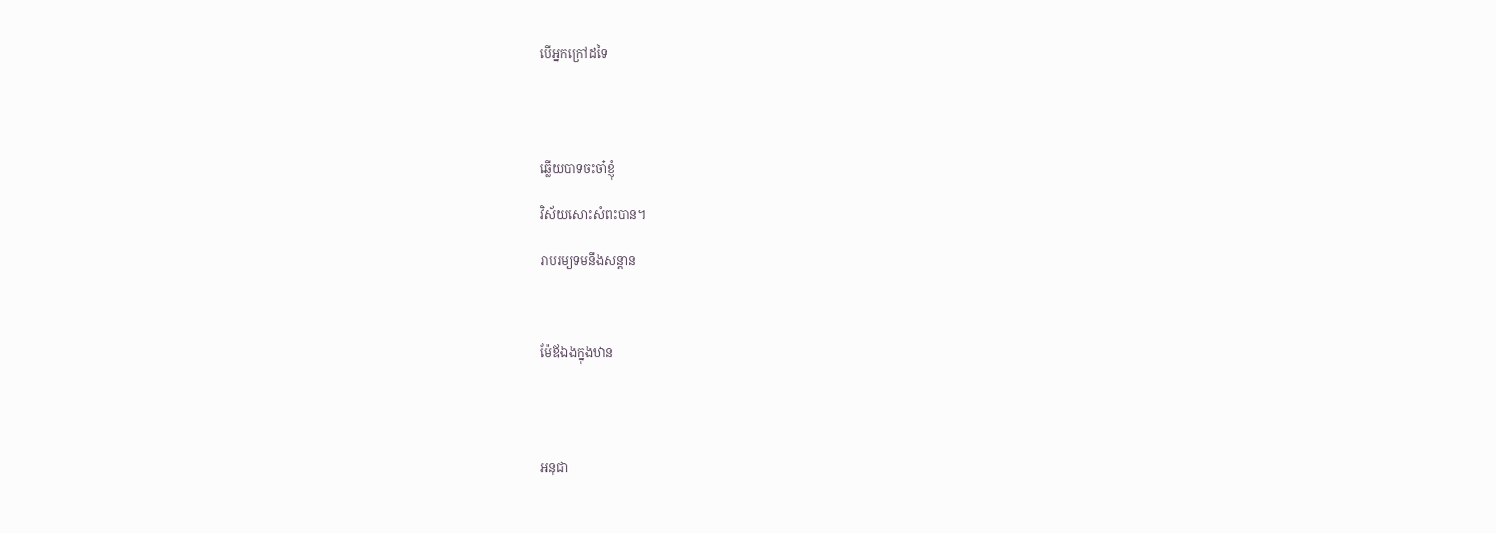បើអ្នកក្រៅដទៃ




ឆ្លើយបាទចះចា៎ខ្ញុំ

វិស័យសោះសំពះបាន។

រាបរម្យទមនឹងសន្ដាន



ម៉ែឪឯងក្នុងឋាន




អនុជា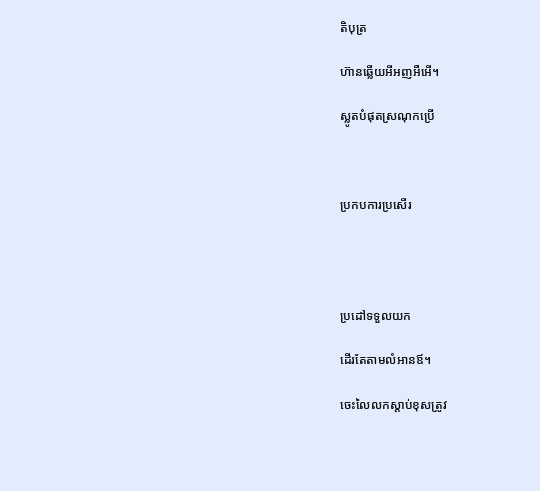តិបុត្រ

ហ៊ានឆ្លើយអីអញអឺអើ។

ស្លូតបំផុតស្រណុកប្រើ



ប្រកបការប្រសើរ




ប្រដៅទទួលយក

ដើរតែតាមលំអានឪ។

ចេះលៃលកស្ដាប់ខុសត្រូវ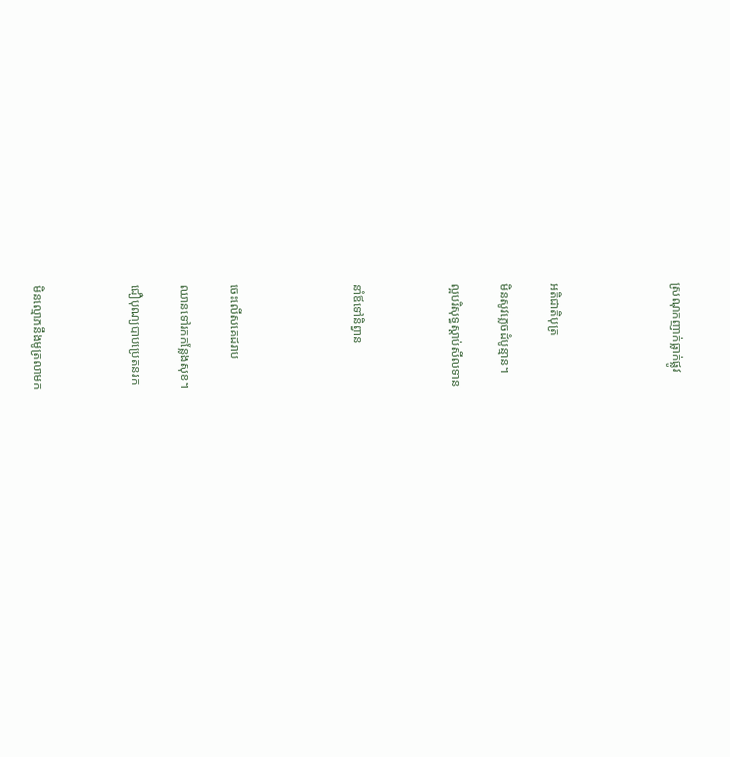ស្រណុកញាក់ធ្លាក់ផ្លូវ




អតិជាតិបុត្រ

មិនសូវភ្លេចដំបូន្មាន។

ល្អបរិសុទ្ធស្ដាប់សីលទាន



នាំឪទៅនិព្វាន




ចេះលើសគេដរាប

ឈានទៅរកកន្លែងសុខ។

ជឿបុណ្យបាបប្រេតនរក



មិនល្មោភនឹងមូត្រលាមក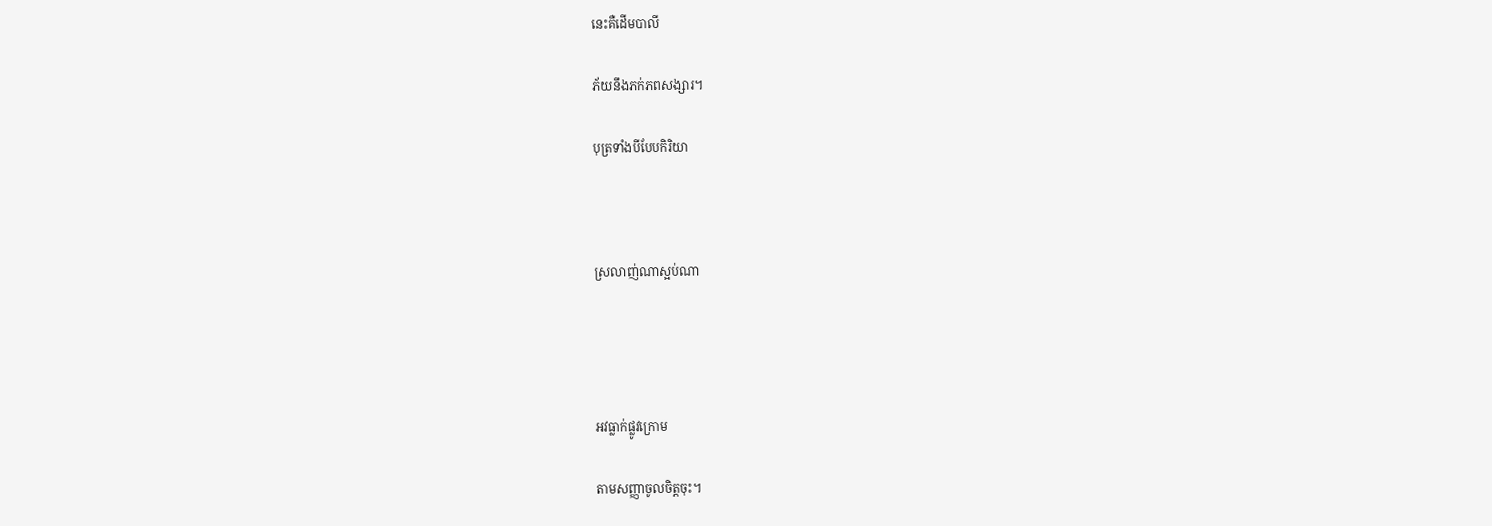នេះគឺដើមបាលី

ភ័យនឹងភក់ភពសង្សារ។

បុត្រទាំងបីបែបកិរិយា



ស្រលាញ់ណាស្អប់ណា




អវធ្លាក់ផ្លូវក្រោម

តាមសញ្ញាចូលចិត្ដចុះ។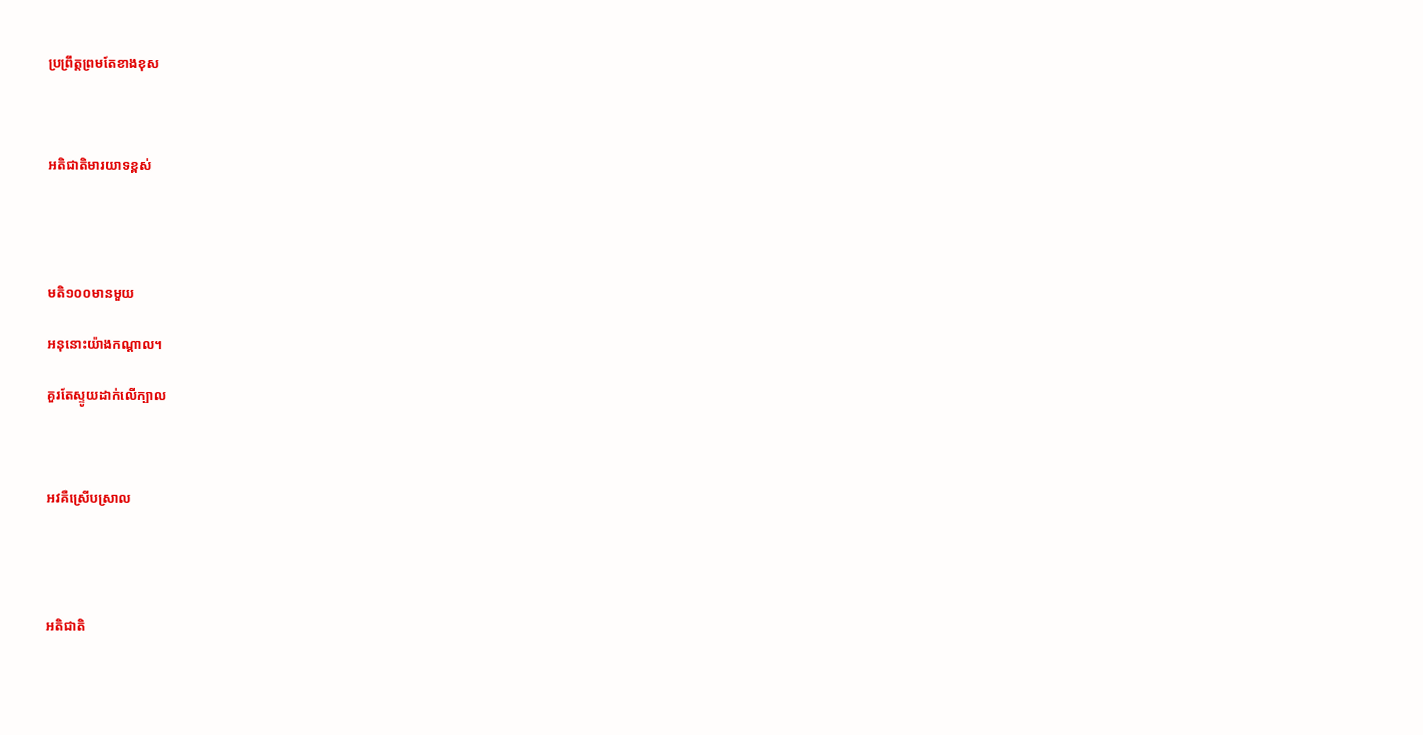ប្រព្រឹត្ដព្រមតែខាងខុស



អតិជាតិមារយាទខ្ពស់




មតិ១០០មានមួយ

អនុនោះយ៉ាងកណ្ដាល។

គួរតែស្ទូយដាក់លើក្បាល



អវគឺស្រើបស្រាល




អតិជាតិ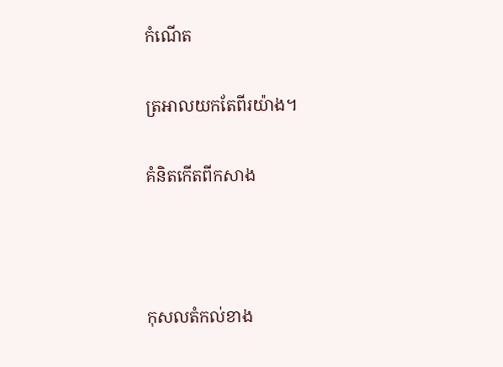កំណើត

ត្រអាលយកតែពីរយ៉ាង។

គំនិតកើតពីកសាង



កុសលតំកល់ខាង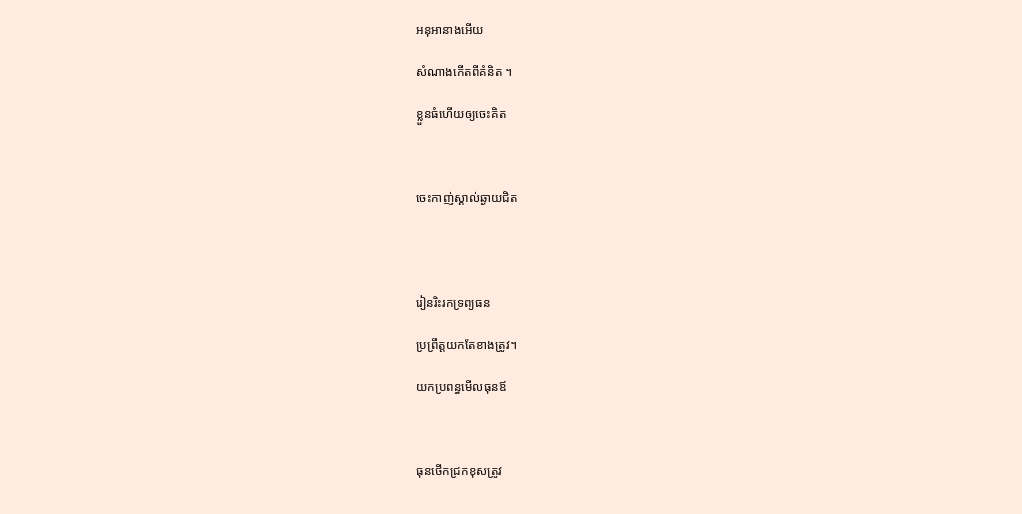អនុអានាងអើយ

សំណាងកើតពីគំនិត ។

ខ្លួនធំហើយឲ្យចេះគិត



ចេះកាញ់ស្គាល់ឆ្ងាយជិត




រៀនរិះរកទ្រព្យធន

ប្រព្រឹត្ដយកតែខាងត្រូវ។

យកប្រពន្ធមើលធុនឪ



ធុនថើកជ្រកខុសត្រូវ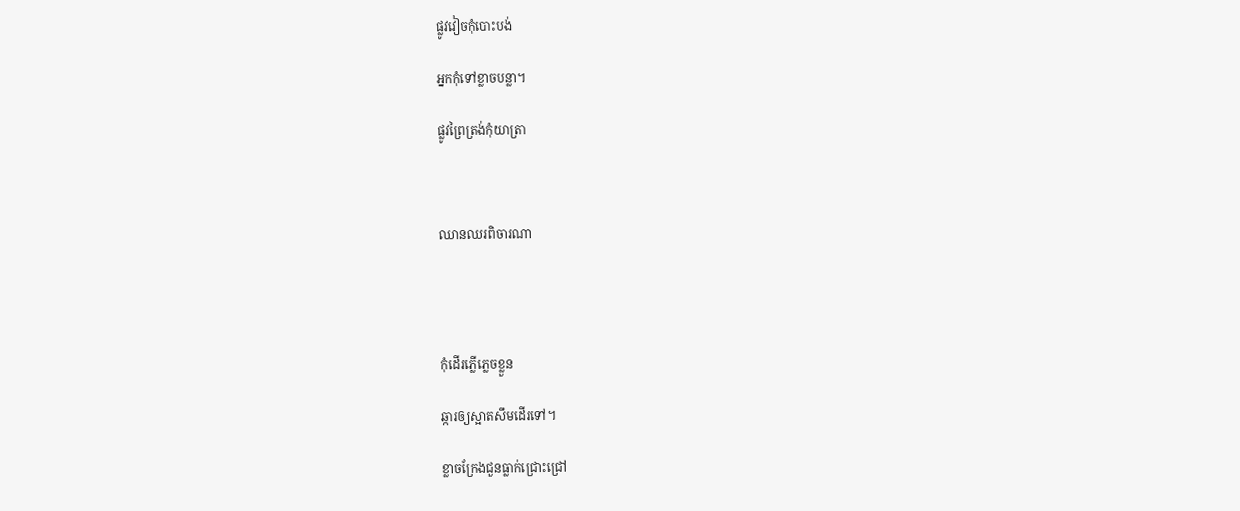ផ្លូវវៀចកុំបោះបង់

អ្នកកុំទៅខ្លាចបន្លា។

ផ្លូវព្រៃត្រង់កុំយាត្រា



ឈានឈរពិចារណា




កុំដើរភ្លើភ្លេចខ្លួន

ឆ្ការឲ្យស្អាតសឹមដើរទៅ។

ខ្លាចក្រែងជួនធ្លាក់ជ្រោះជ្រៅ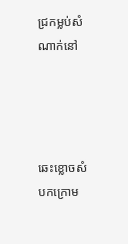ជ្រកម្លប់សំណាក់នៅ




ឆេះខ្លោចសំបកក្រោម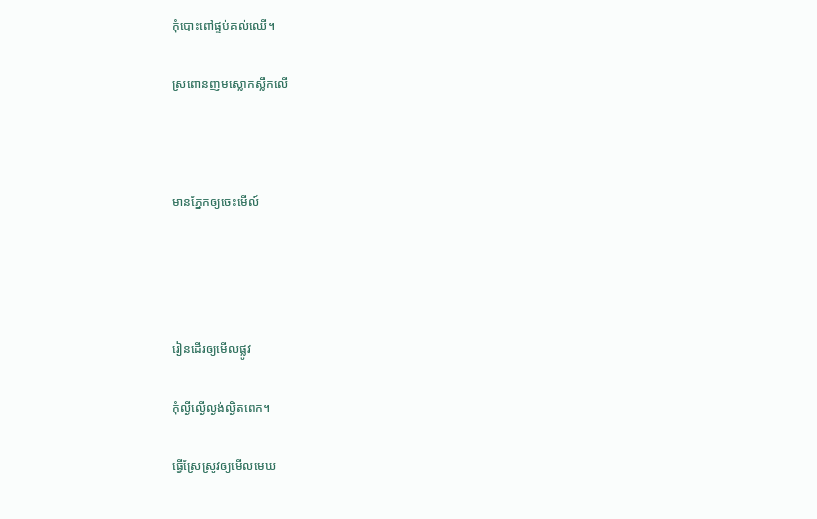កុំបោះពៅផ្ទប់គល់ឈើ។

ស្រពោនញមស្លោកស្លឹកលើ



មានភ្នែកឲ្យចេះមើល៍




រៀនដើរឲ្យមើលផ្លូវ

កុំល្ងីល្ងើល្ងង់ល្ងិតពេក។

ធ្វើស្រែស្រូវឲ្យមើលមេឃ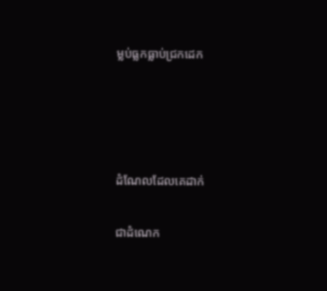ម្លប់ធ្លកធ្លាប់ជ្រកដេក




ដំណែលដែលគេដាក់

ជាដំណេក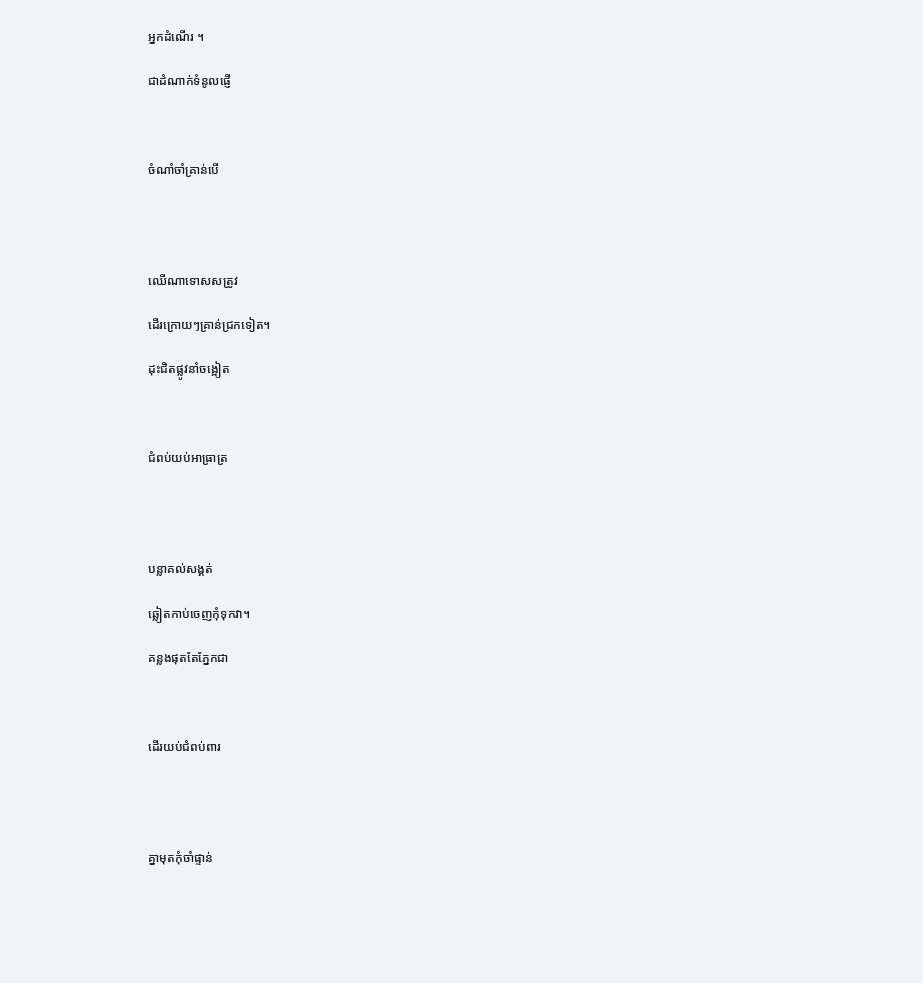អ្នកដំណើរ ។

ជាដំណាក់ទំនូលផ្ញើ



ចំណាំចាំគ្រាន់បើ




ឈើណាទោសសត្រូវ

ដើរក្រោយៗគ្រាន់ជ្រកទៀត។

ដុះជិតផ្លូវនាំចង្អៀត



ជំពប់យប់អាធ្រាត្រ




បន្លាគល់សង្គត់

ឆ្លៀតកាប់ចេញកុំទុកវា។

គន្លងផុតតែភ្នែកជា



ដើរយប់ជំពប់ពារ




គ្នាមុតកុំចាំផ្ទាន់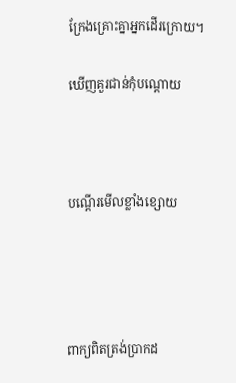ក្រែងគ្រោះគ្នាអ្នកដើរក្រោយ។

ឃើញគួរជាន់កុំបណ្ដោយ



បណ្ដើរមើលខ្លាំងខ្សោយ




ពាក្យពិតត្រង់ប្រាកដ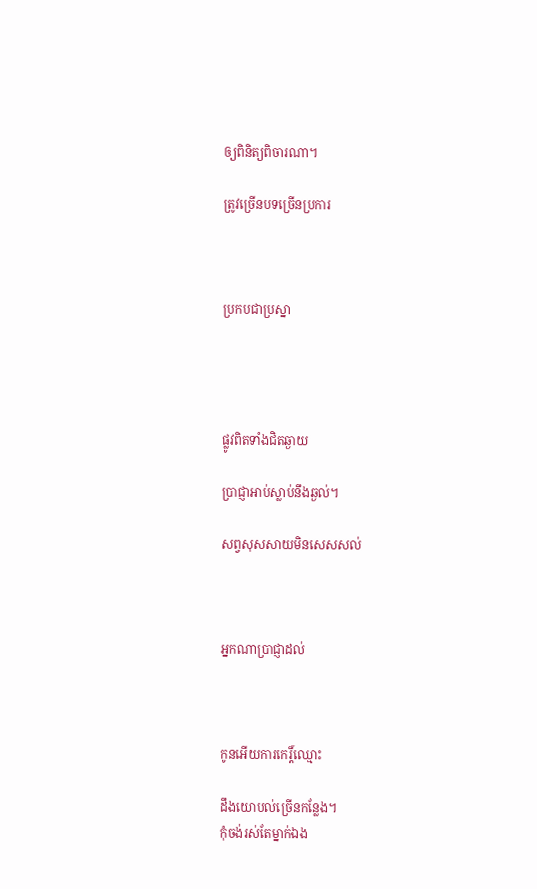ឲ្យពិនិត្យពិចារណា។

ត្រូវច្រើនបទច្រើនប្រការ



ប្រកបជាប្រស្នា




ផ្លូវពិតទាំងជិតឆ្ងាយ

ប្រាជ្ញាអាប់ស្លាប់នឹងឆ្ងល់។

សព្វសុសសាយមិនសេសសល់



អ្នកណាប្រាជ្ញាដល់



កូនអើយការកេរ្ដិ៍ឈ្មោះ

ដឹងយោបល់ច្រើនកន្លែង។
កុំចង់រស់តែម្នាក់ឯង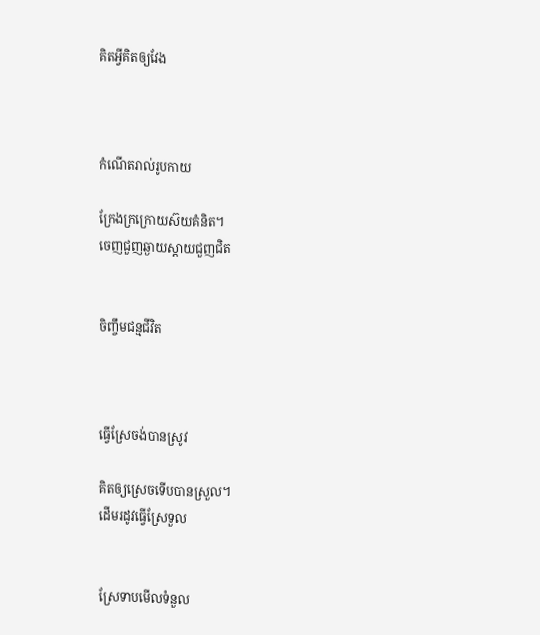គិតអ្វីគិតឲ្យវែង



កំណើតរាល់រូបកាយ

ក្រែងក្រក្រោយស៊យគំនិត។
ចេញជួញឆ្ងាយស្ដាយជួញជិត


ចិញ្ចឹមជន្មជីវិត



ធ្វើស្រែចង់បានស្រូវ

គិតឲ្យស្រេចទើបបានស្រួល។
ដើមរដូវធ្វើស្រែទួល


ស្រែទាបមើលទំនួល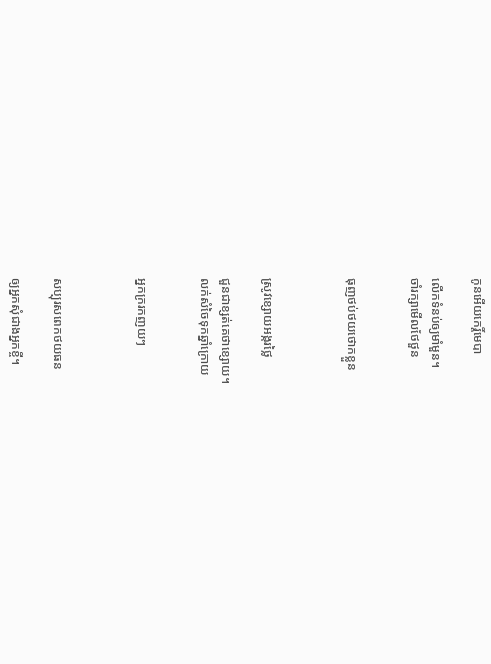កូនអើយកេរ្ដិ៍មេបា

លើកទំនប់ឲ្យមាំមួន។
ចាំរក្សាមើលថែថួន


ធុញថប់ថយថោកខ្លួន



ស្រូវខ្សោយអង្ករថ្លៃ

ជួនជាខ្សត់គេថាខ្សោយ។
លក់សំចៃទុកឆ្នាំក្រោយ


អ្នកក្ររកញយៗ



សប្បុរសពេកថយធន

ឲ្យអ្នកសុំជាងអ្នកខ្ចី។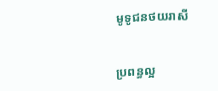មូទូជនថយរាសី


ប្រពន្ធល្អ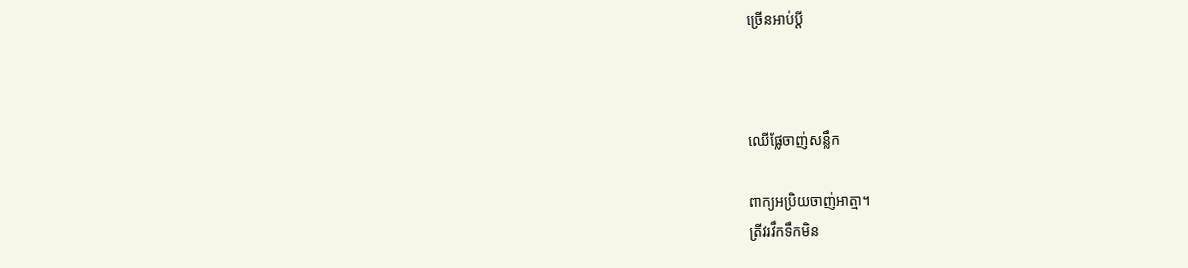ច្រើនអាប់ប្ដី



ឈើផ្លែចាញ់សន្លឹក

ពាក្យអប្រិយចាញ់អាត្មា។
ត្រីវរវឹកទឹកមិន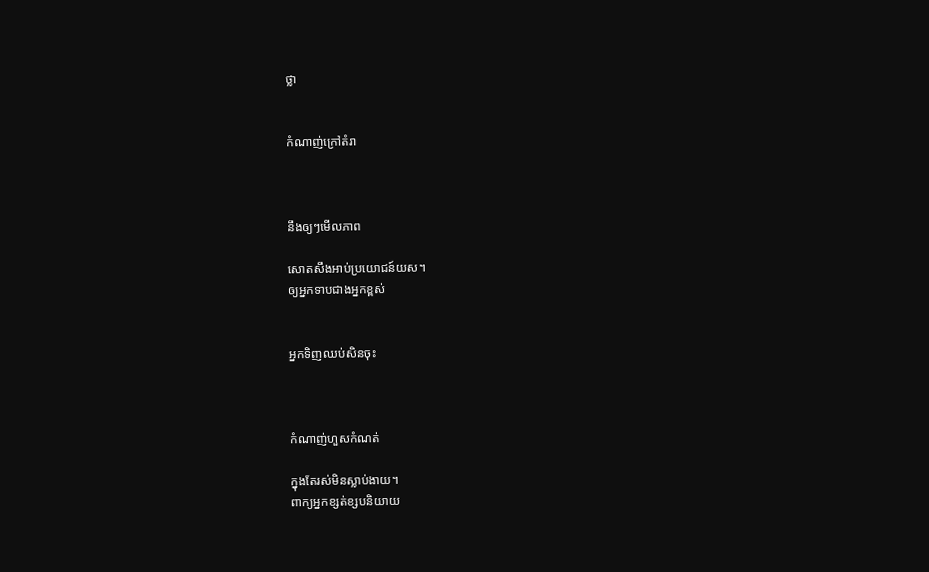ថ្លា


កំណាញ់ក្រៅតំរា



នឹងឲ្យៗមើលភាព

សោតសឹងអាប់ប្រយោជន៍យស។
ឲ្យអ្នកទាបជាងអ្នកខ្ពស់


អ្នកទិញឈប់សិនចុះ



កំណាញ់ហួសកំណត់

ក្នុងតែរស់មិនស្លាប់ងាយ។
ពាក្យអ្នកខ្សត់ខ្សបនិយាយ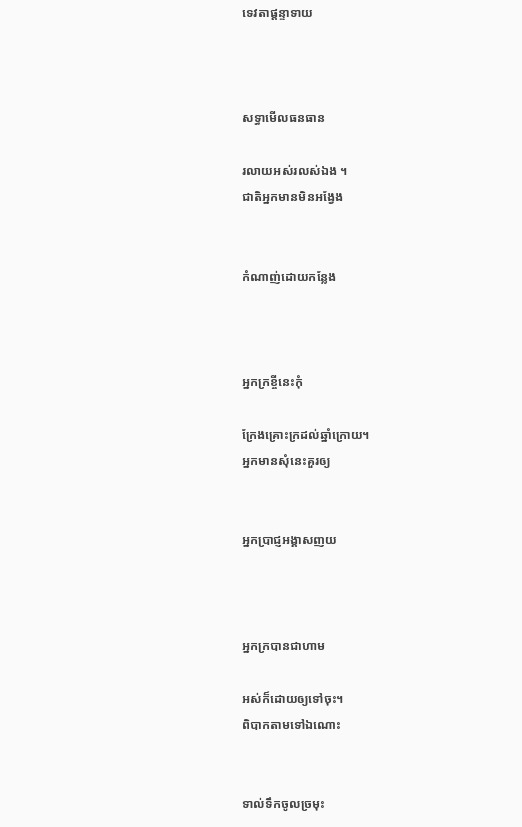ទេវតាផ្ដន្ទាទាយ



សទ្ធាមើលធនធាន

រលាយអស់រលស់ឯង ។
ជាតិអ្នកមានមិនអង្វែង


កំណាញ់ដោយកន្លែង



អ្នកក្រខ្ចីនេះកុំ

ក្រែងគ្រោះក្រដល់ឆ្នាំក្រោយ។
អ្នកមានសុំនេះគួរឲ្យ


អ្នកប្រាជ្ញអង្គាសញយ



អ្នកក្របានជាហាម

អស់ក៏ដោយឲ្យទៅចុះ។
ពិបាកតាមទៅឯណោះ


ទាល់ទឹកចូលច្រមុះ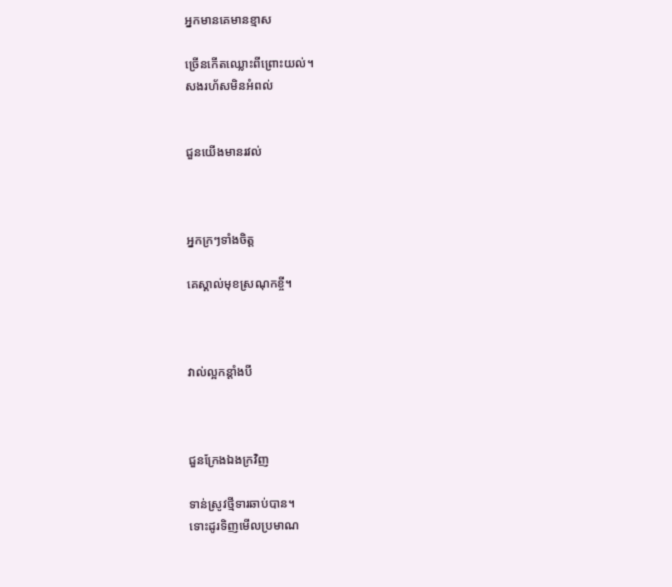អ្នកមានគេមានខ្មាស

ច្រើនកើតឈ្លោះពីព្រោះយល់។
សងរហ័សមិនអំពល់


ជួនយើងមានរវល់



អ្នកក្រៗទាំងចិត្ដ

គេស្គាល់មុខស្រណុកខ្ចី។



វាល់ល្អកន្ដាំងបី



ជួនក្រែងឯងក្រវិញ

ទាន់ស្រូវថ្មីទារឆាប់បាន។
ទោះដូរទិញមើលប្រមាណ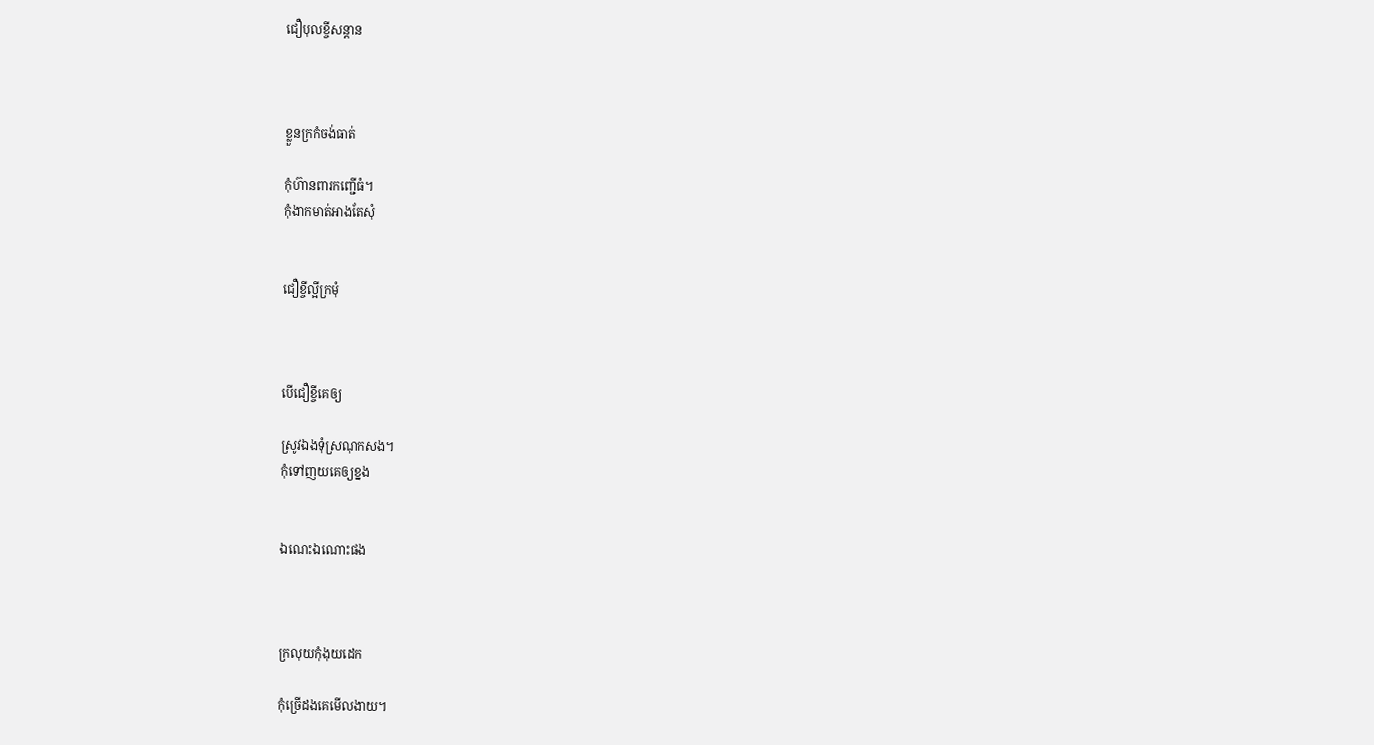ជឿបុលខ្ចីសន្ដាន



ខ្លួនក្រកំចង់ធាត់

កុំហ៊ានពារកញ្ជើធំ។
កុំងាកមាត់អាងតែសុំ


ជឿខ្ចីល្អីក្រមុំ



បើជឿខ្ចីគេឲ្យ

ស្រូវឯងទុំស្រណុកសង។
កុំទៅញយគេឲ្យខ្នង


ឯណេះឯណោះផង



ក្រលុយកុំងុយដេក

កុំច្រើដងគេមើលងាយ។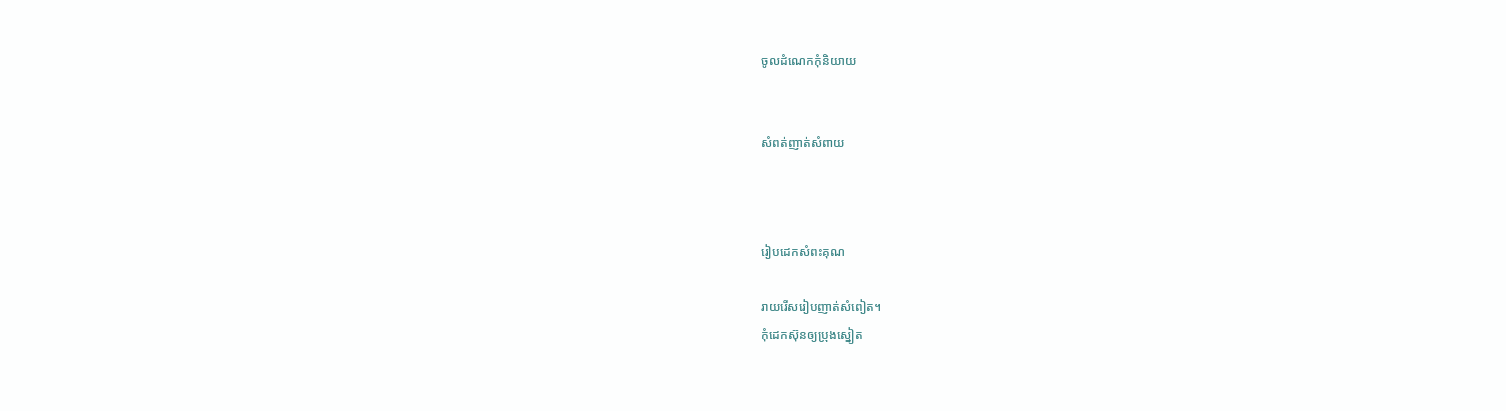ចូលដំណេកកុំនិយាយ


សំពត់ញាត់សំពាយ



រៀបដេកសំពះគុណ

រាយរើសរៀបញាត់សំពៀត។
កុំដេកស៊ុនឲ្យប្រុងស្នៀត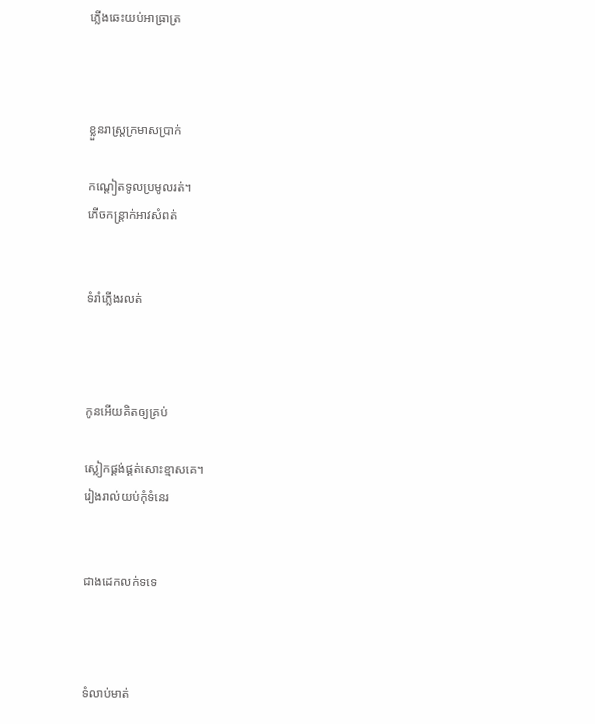ភ្លើងឆេះយប់អាធ្រាត្រ



ខ្លួនរាស្រ្ដក្រមាសប្រាក់

កណ្ដៀតទូលប្រមូលរត់។
ភើចកន្រ្ដាក់អាវសំពត់


ទំរាំភ្លើងរលត់



កូនអើយគិតឲ្យគ្រប់

ស្លៀកផ្គង់ផ្គត់សោះខ្មាសគេ។
រៀងរាល់យប់កុំទំនេរ


ជាងដេកលក់ទទេ



ទំលាប់មាត់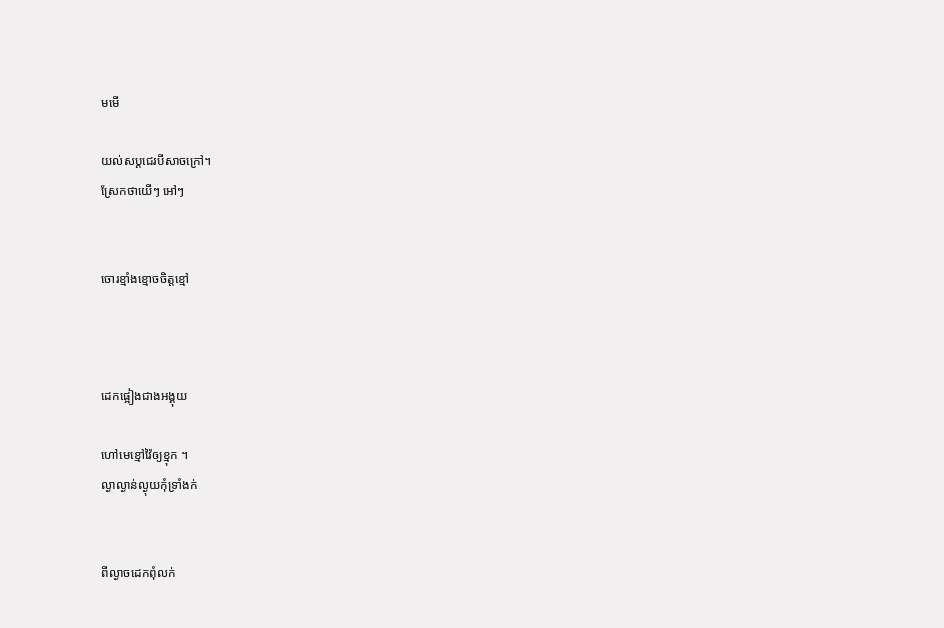មមើ

យល់សប្ដជេរបីសាចក្រៅ។
ស្រែកថាយើៗ អៅៗ


ចោរខ្មាំងខ្មោចចិត្ដខ្មៅ



ដេកផ្អៀងជាងអង្គុយ

ហៅមេខ្មៅវ៉ៃឲ្យខ្មុក ។
ល្ងាល្ងាន់ល្ងុយកុំទ្រាំងក់


ពីល្ងាចដេកពុំលក់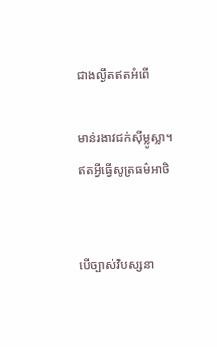ជាងល្ងឹតឥតអំពើ

មាន់រងាវជក់ស៊ីម្លូស្លា។
ឥតអ្វីធ្វើសូត្រធម៌អាថិ


បើច្បាស់វិបស្សនា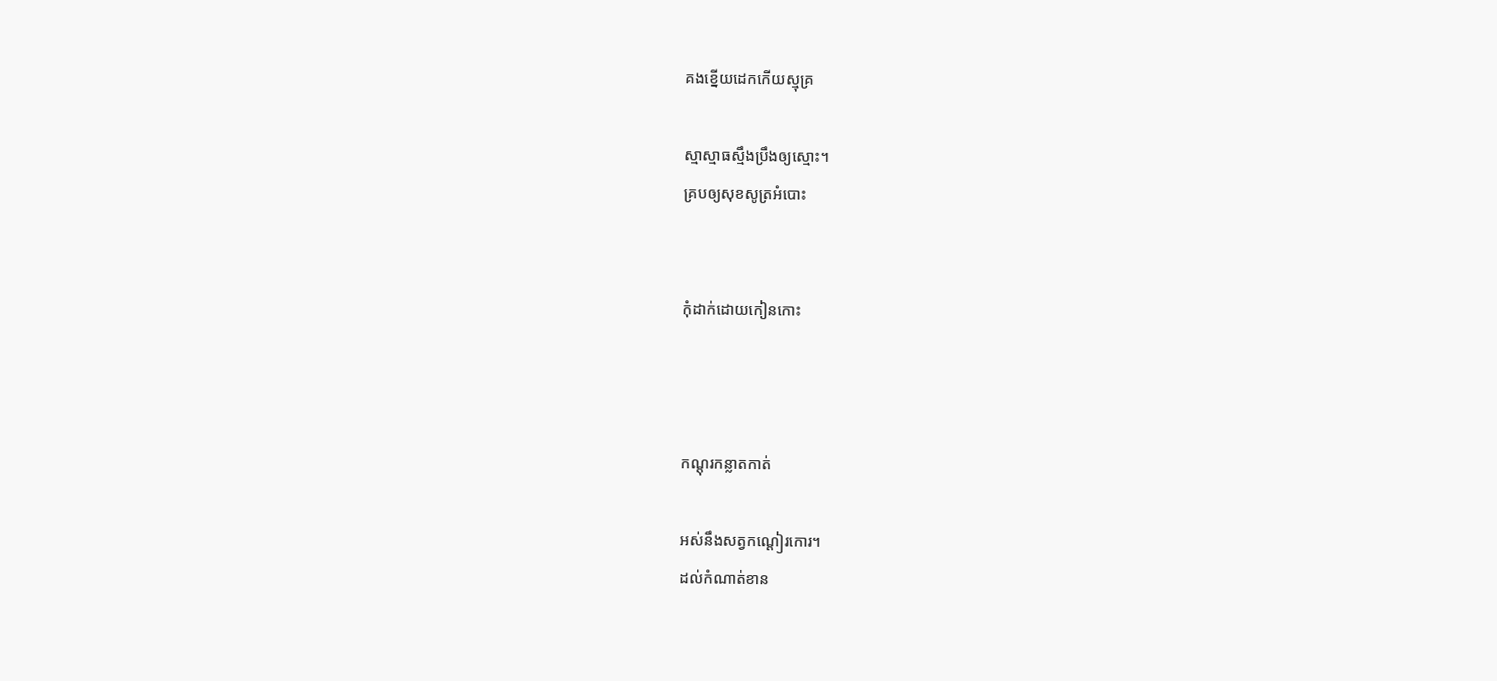គងខ្នើយដេកកើយស្មុគ្រ

ស្មាស្មាធស្មឹងប្រឹងឲ្យស្មោះ។
គ្របឲ្យសុខសូត្រអំបោះ


កុំដាក់ដោយកៀនកោះ



កណ្ដុរកន្លាតកាត់

អស់នឹងសត្វកណ្ដៀរកោរ។
ដល់កំណាត់ខាន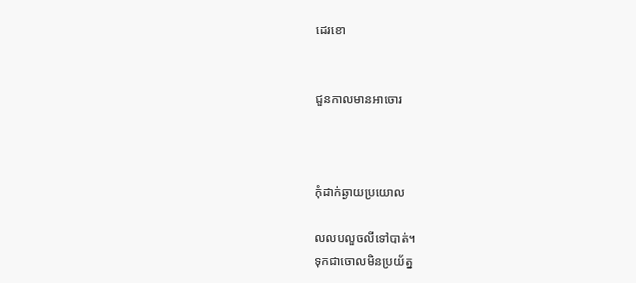ដេរខោ


ជួនកាលមានអាចោរ



កុំដាក់ឆ្ងាយប្រយោល

លលបលួចលីទៅបាត់។
ទុកជាចោលមិនប្រយ័ត្ន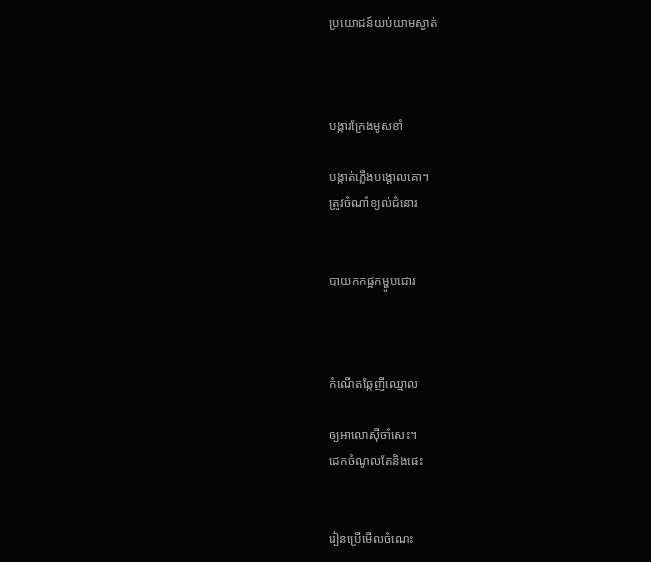ប្រយោជន៍យប់យាមស្ងាត់



បង្ការក្រែងមូសខាំ

បង្កាត់ភ្លើងបង្គោលគោ។
ត្រូវចំណាំខ្យល់ជំនោរ


បាយកកផ្អកម្ហូបជោរ



កំណើតឆ្កែញីឈ្មោល

ឲ្យអាលោស៊ីចាំសេះ។
ដេកចំណូលតែនិងផេះ


រៀនប្រើមើលចំណេះ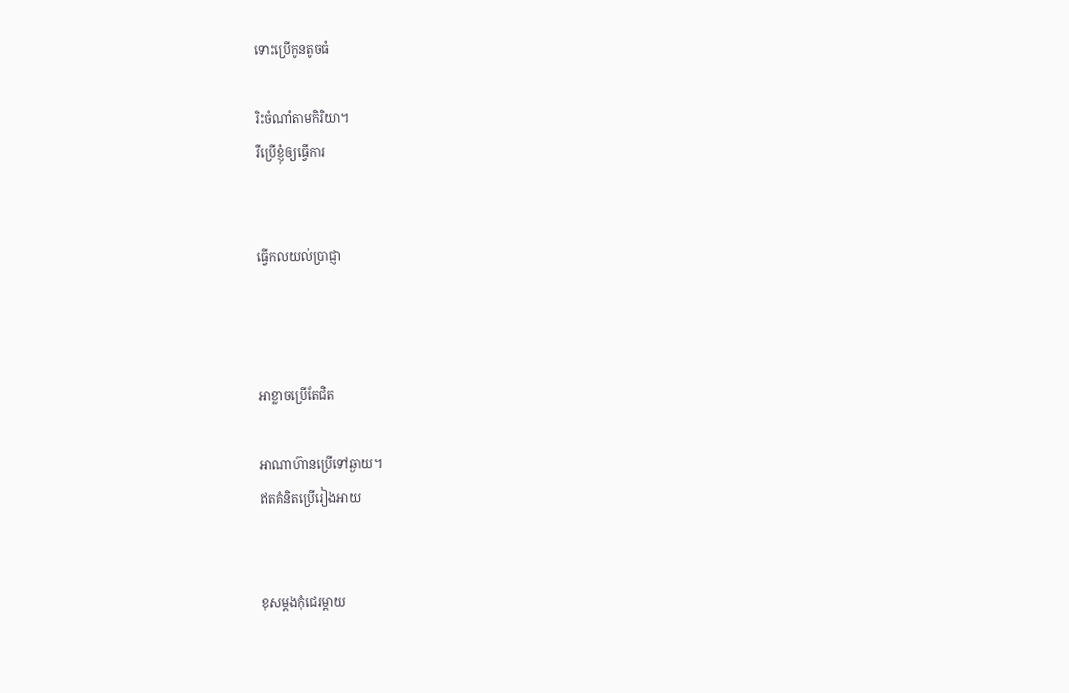ទោះប្រើកូនតូចធំ

រិះចំណាំតាមកិរិយា។
រឺប្រើខ្ញុំឲ្យធ្វើការ


ធ្វើកលយល់ប្រាជ្ញា



អាខ្លាចប្រើតែជិត

អាណាហ៊ានប្រើទៅឆ្ងាយ។
ឥតគំនិតប្រើរៀងអាយ


ខុសម្ដងកុំជេរម្ដាយ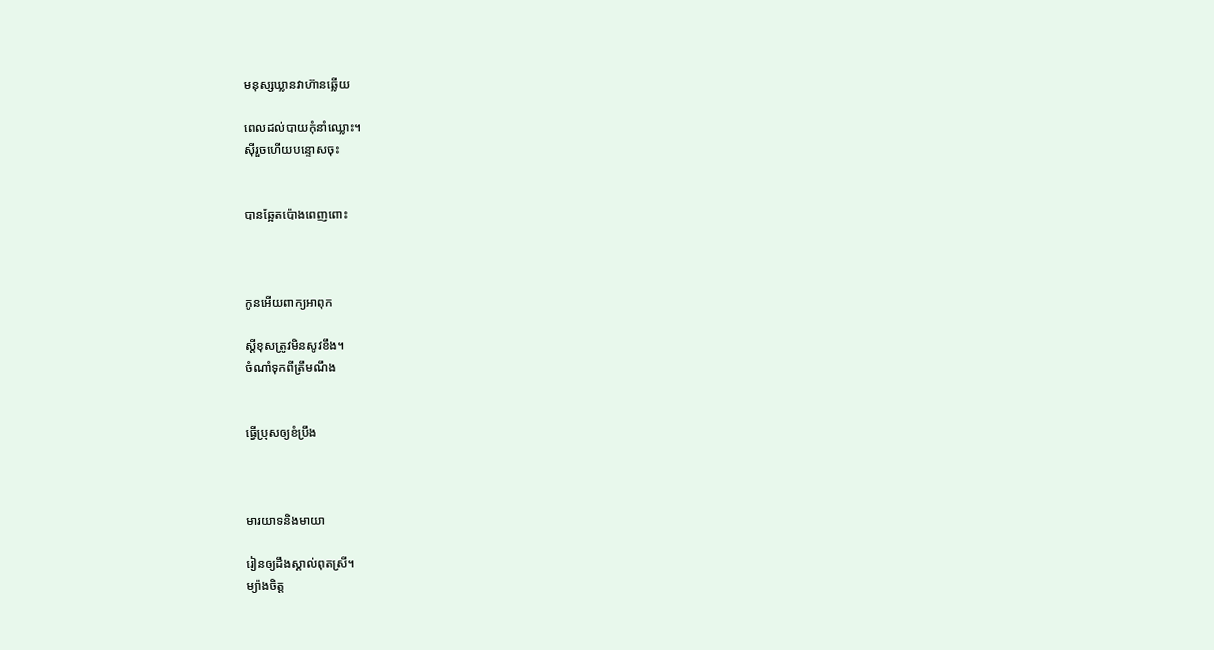មនុស្សឃ្លានវាហ៊ានឆ្លើយ

ពេលដល់បាយកុំនាំឈ្លោះ។
ស៊ីរួចហើយបន្ទោសចុះ


បានឆ្អែតប៉ោងពេញពោះ



កូនអើយពាក្យអាពុក

ស្ដីខុសត្រូវមិនសូវខឹង។
ចំណាំទុកពីត្រឹមណឹង


ធ្វើប្រុសឲ្យខំប្រឹង



មារយាទនិងមាយា

រៀនឲ្យដឹងស្គាល់ពុតស្រី។
ម្យ៉ាងចិត្ដ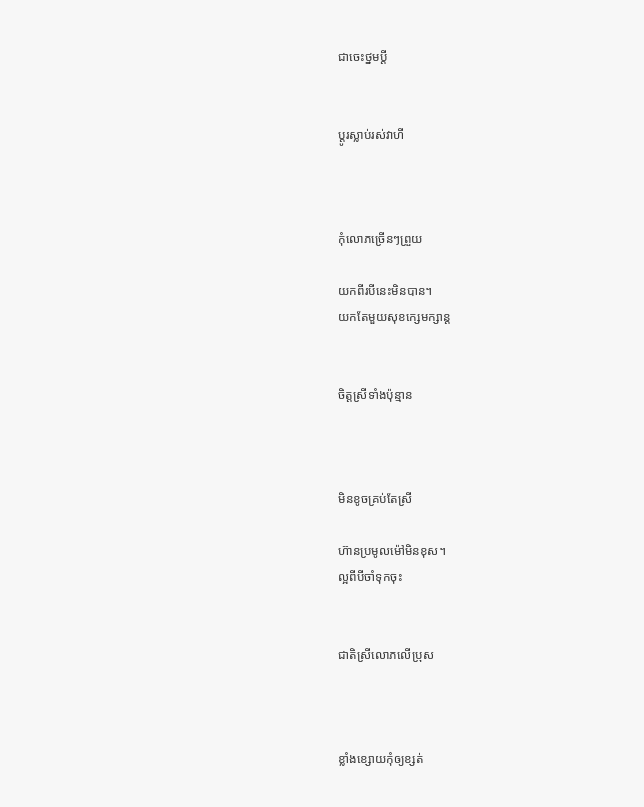ជាចេះថ្នមប្ដី


ប្ដូរស្លាប់រស់វាហី



កុំលោភច្រើនៗព្រួយ

យកពីរបីនេះមិនបាន។
យកតែមួយសុខក្សេមក្សាន្ដ


ចិត្ដស្រីទាំងប៉ុន្មាន



មិនខូចគ្រប់តែស្រី

ហ៊ានប្រមូលម៉ៅមិនខុស។
ល្អពីបីចាំទុកចុះ


ជាតិស្រីលោភលើប្រុស



ខ្លាំងខ្សោយកុំឲ្យខ្សត់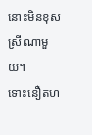នោះមិនខុសស្រីណាមួយ។
ទោះនឿតហ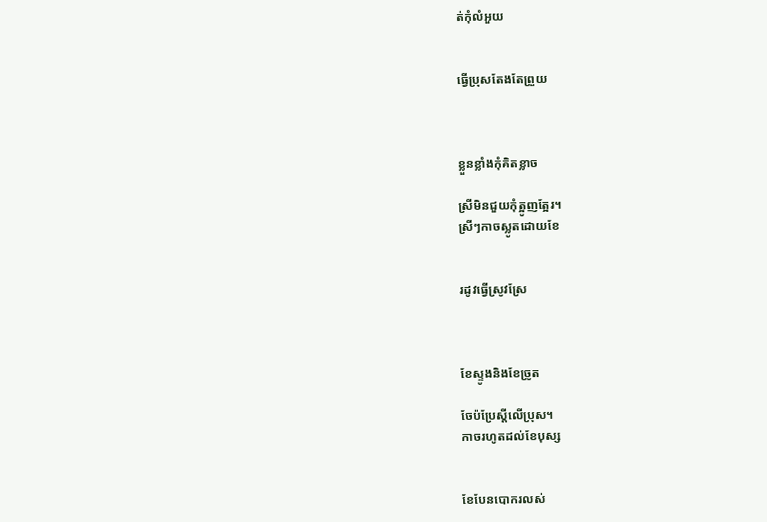ត់កុំលំអួយ


ធ្វើប្រុសតែងតែព្រួយ



ខ្លួនខ្លាំងកុំគិតខ្លាច

ស្រីមិនជួយកុំត្អូញត្អែរ។
ស្រីៗកាចស្លូតដោយខែ


រដូវធ្វើស្រូវស្រែ



ខែស្ទូងនិងខែច្រូត

ចែប៉ប្រែស្ដីលើប្រុស។
កាចរហូតដល់ខែបុស្ស


ខែបែនបោករលស់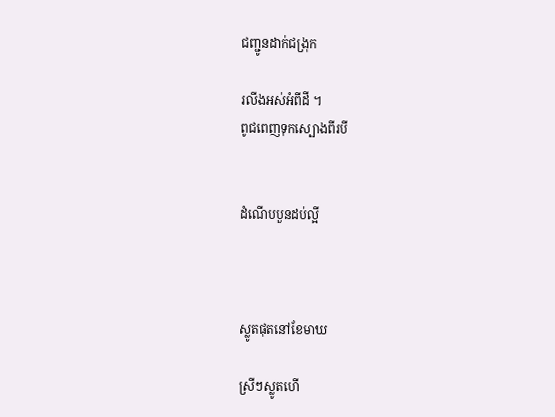ជញ្ជូនដាក់ជង្រុក

រលីងអស់អំពីដី ។
ពូជពេញទុកស្បោងពីរបី


ដំណើបបួនដប់ល្អី



ស្លូតផុតនៅខែមាឃ

ស្រីៗស្លូតហើ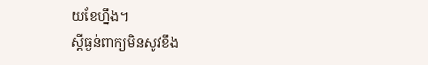យខែហ្នឹង។
ស្ដីធ្ងន់ពាក្យមិនសូវខឹង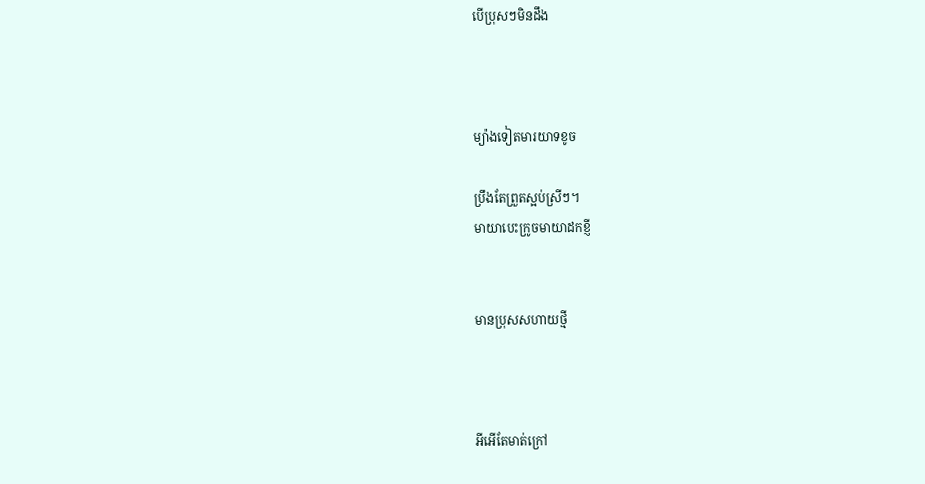បើប្រុសៗមិនដឹង



ម្យ៉ាងទៀតមារយាទខូច

ប្រឹងតែព្រួតស្អប់ស្រីៗ។
មាយាបេះក្រូចមាយាដកខ្ញី


មានប្រុសសហាយថ្មី



អីអើតែមាត់ក្រៅ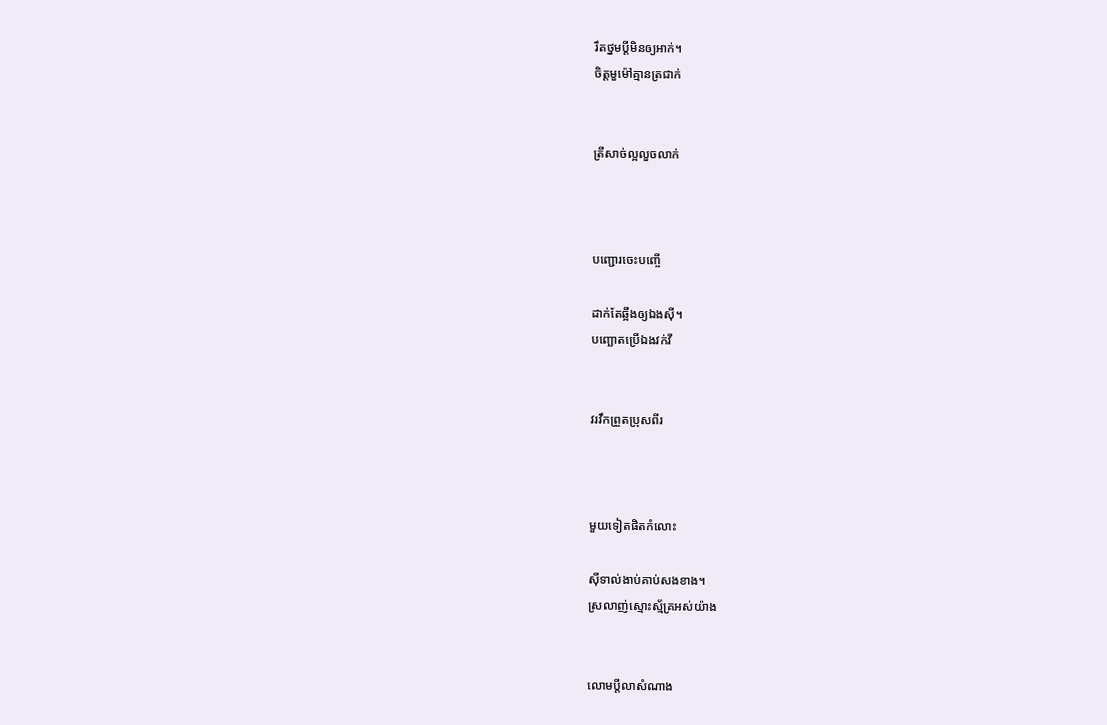រឹតថ្នមប្ដីមិនឲ្យអាក់។
ចិត្ដមួម៉ៅគ្មានត្រជាក់


ត្រីសាច់ល្អលួចលាក់



បញ្ជោរចេះបញ្ចើ

ដាក់តែឆ្អឹងឲ្យឯងស៊ី។
បញ្ឆោតប្រើឯងវក់វី


វរវឹកព្រួតប្រុសពីរ



មួយទៀតផិតកំលោះ

ស៊ីទាល់ងាប់គាប់សងខាង។
ស្រលាញ់ស្មោះស្ម័គ្រអស់យ៉ាង


លោមប្ដីលាសំណាង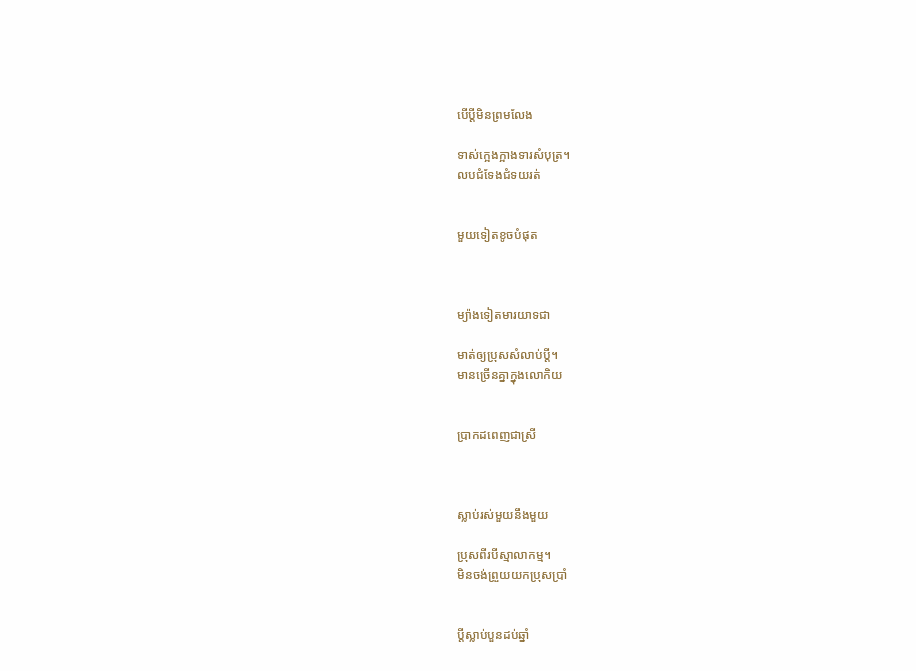បើប្ដីមិនព្រមលែង

ទាស់ក្អេងក្អាងទារសំបុត្រ។
លបជំទែងជំទយរត់


មួយទៀតខូចបំផុត



ម្យ៉ាងទៀតមារយាទជា

មាត់ឲ្យប្រុសសំលាប់ប្ដី។
មានច្រើនគ្នាក្នុងលោកិយ


ប្រាកដពេញជាស្រី



ស្លាប់រស់មួយនឹងមួយ

ប្រុសពីរបីស្មាលាកម្ម។
មិនចង់ព្រួយយកប្រុសប្រាំ


ប្ដីស្លាប់បួនដប់ឆ្នាំ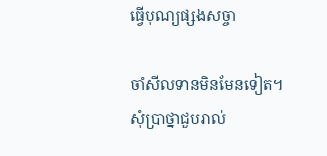ធ្វើបុណ្យផ្សងសច្ចា

ចាំសីលទានមិនមែនទៀត។
សុំប្រាថ្នាជួបរាល់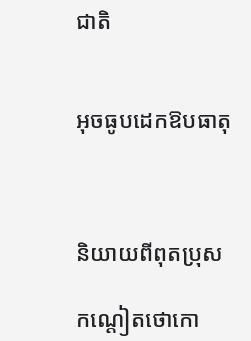ជាតិ


អុចធូបដេកឱបធាតុ



និយាយពីពុតប្រុស

កណ្ដៀតថោកោ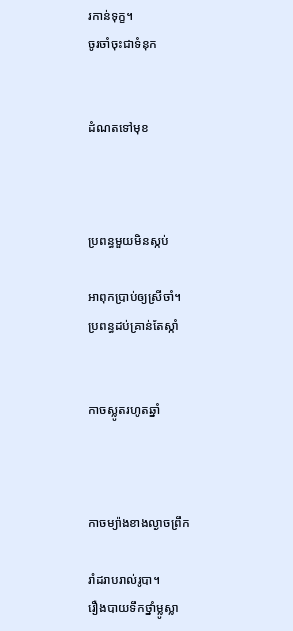រកាន់ទុក្ខ។
ចូរចាំចុះជាទំនុក


ដំណតទៅមុខ



ប្រពន្ធមួយមិនស្កប់

អាពុកប្រាប់ឲ្យស្រីចាំ។
ប្រពន្ធដប់គ្រាន់តែស្កាំ


កាចស្លូតរហូតឆ្នាំ



កាចម្យ៉ាងខាងល្ងាចព្រឹក

រាំដរាបរាល់រូបា។
រឿងបាយទឹកថ្នាំម្លូស្លា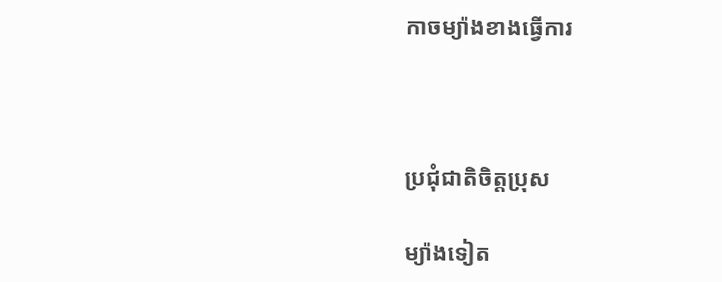កាចម្យ៉ាងខាងធ្វើការ



ប្រជុំជាតិចិត្ដប្រុស

ម្យ៉ាងទៀត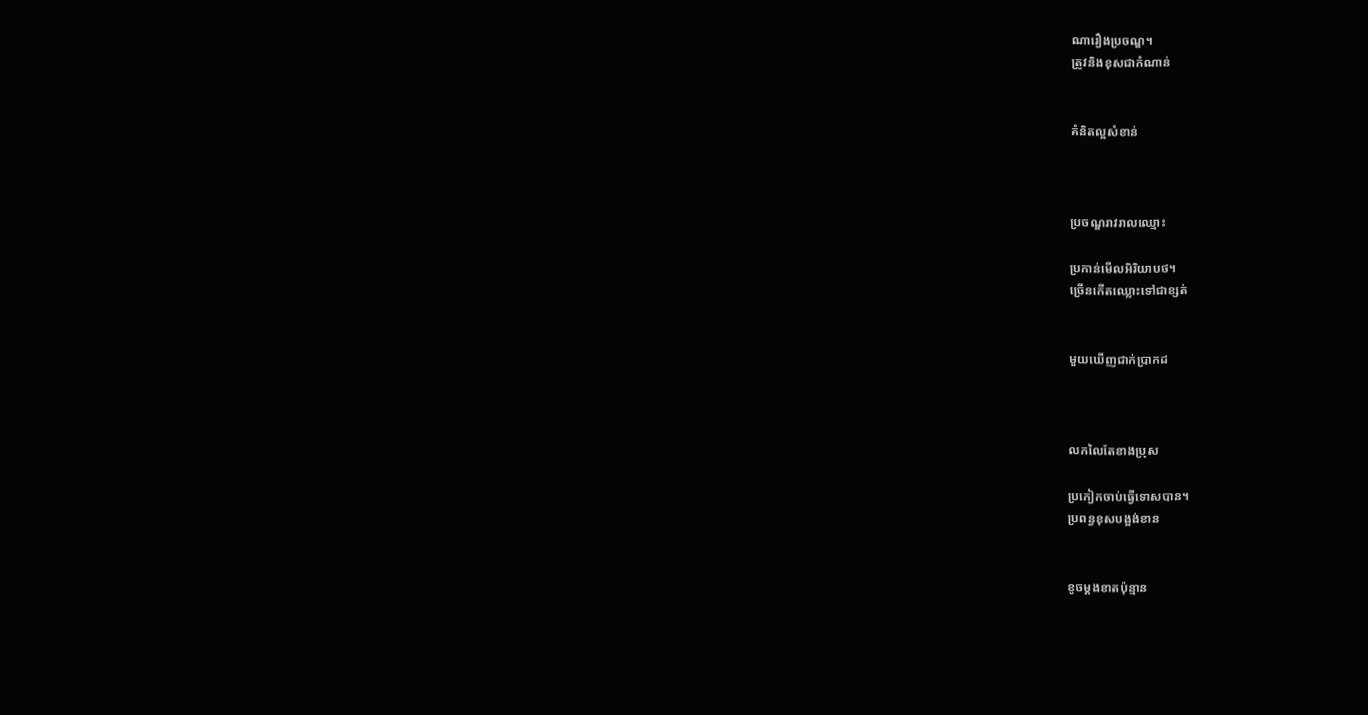ណារឿងប្រចណ្ឌ។
ត្រូវនិងខុសជាកំណាន់


គំនិតល្អសំខាន់



ប្រចណ្ឌរាវរាលឈ្មោះ

ប្រកាន់មើលអិរិយាបថ។
ច្រើនកើតឈ្លោះទៅជាខ្សត់


មួយឃើញជាក់ប្រាកដ



លកលៃតែខាងប្រុស

ប្រកៀកចាប់ធ្វើទោសបាន។
ប្រពន្ធខុសបង្អង់ខាន


ខូចម្ដងខាតប៉ុន្មាន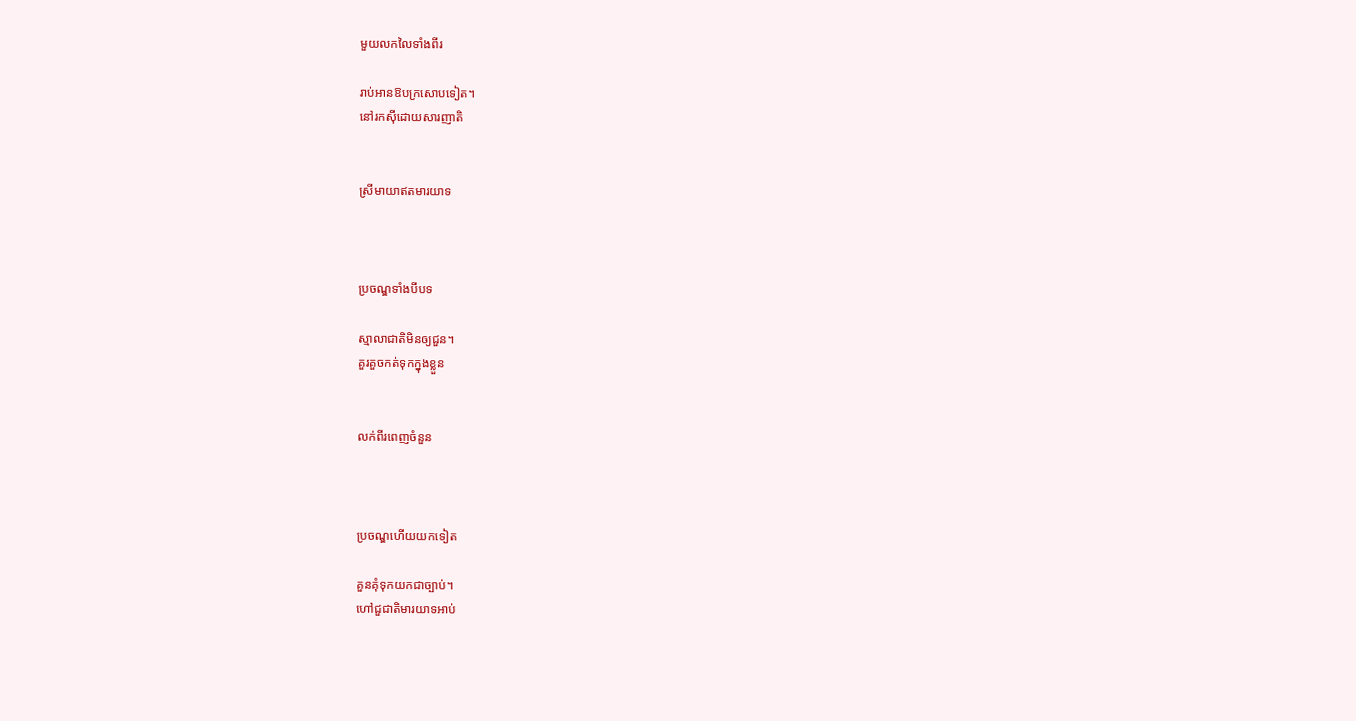មួយលកលៃទាំងពីរ

រាប់អានឱបក្រសោបទៀត។
នៅរកស៊ីដោយសារញាតិ


ស្រីមាយាឥតមារយាទ



ប្រចណ្ឌទាំងបីបទ

ស្មាលាជាតិមិនឲ្យជួន។
គួរគួចកត់ទុកក្នុងខ្លួន


លក់ពីរពេញចំនួន



ប្រចណ្ឌហើយយកទៀត

គួនគុំទុកយកជាច្បាប់។
ហៅជួជាតិមារយាទអាប់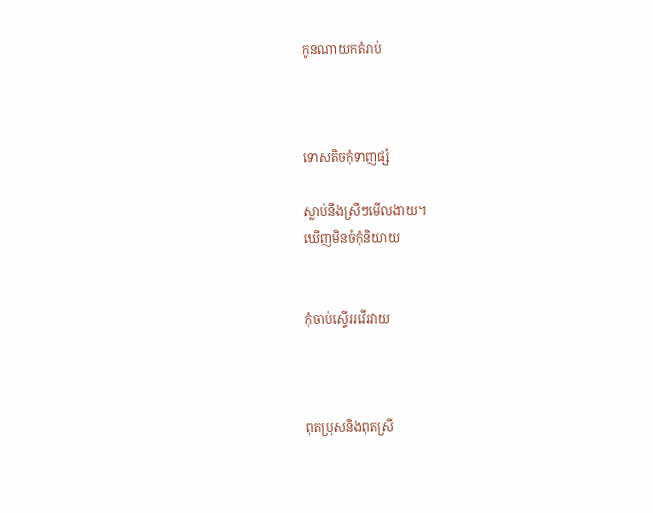កូនណាយកតំរាប់



ទោសតិចកុំទាញផ្សំ

ស្លាប់នឹងស្រីៗមើលងាយ។
ឃើញមិនចំកុំនិយាយ


កុំចាប់ស្ទើររវើរវាយ



ពុតប្រុសនិងពុតស្រី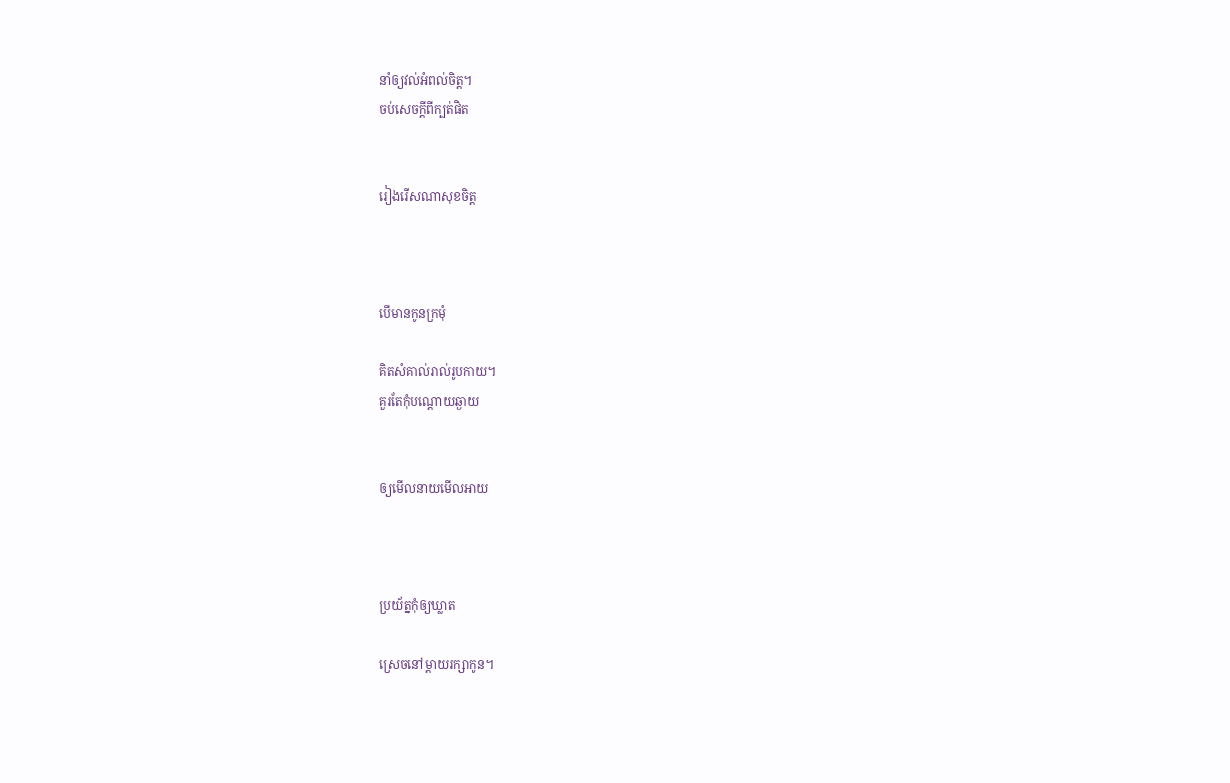នាំឲ្យវល់អំពល់ចិត្ដ។
ចប់សេចក្ដីពីក្បត់ផិត


រៀងរើសណាសុខចិត្ដ



បើមានកូនក្រមុំ

គិតសំគាល់រាល់រូបកាយ។
គួរតែកុំបណ្ដោយឆ្ងាយ


ឲ្យមើលនាយមើលអាយ



ប្រយ័ត្នកុំឲ្យឃ្លាត

ស្រេចនៅម្ដាយរក្សាកូន។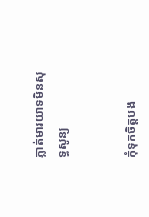ភ្លាត់មារយាទមិនសុទ្ធសូន្យ


កុំទុកចិត្ដបង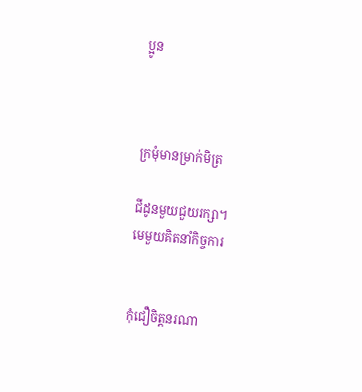ប្អូន



ក្រមុំមានម្រាក់មិត្រ

ជីដូនមួយជួយរក្សា។
មេមួយគិតនាំកិច្ចការ


កុំជឿចិត្ដនរណា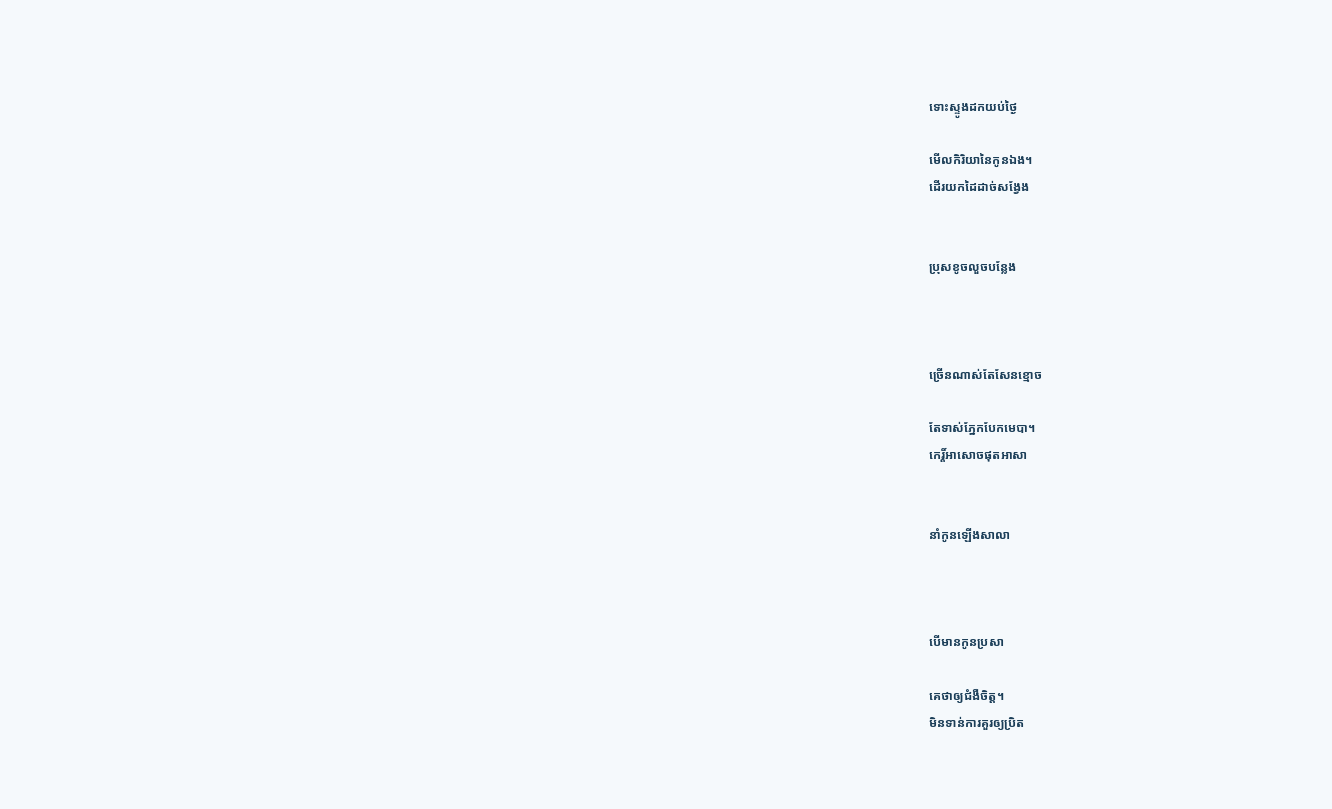ទោះស្ទូងដកយប់ថ្ងៃ

មើលកិរិយានៃកូនឯង។
ដើរយកដៃដាច់សង្វែង


ប្រុសខូចលួចបន្លែង



ច្រើនណាស់តែសែនខ្មោច

តែទាស់ភ្នែកបែកមេបា។
កេរ្ដិ៍អាសោចផុតអាសា


នាំកូនឡើងសាលា



បើមានកូនប្រសា

គេថាឲ្យជំងឺចិត្ដ។
មិនទាន់ការគួរឲ្យប្រិត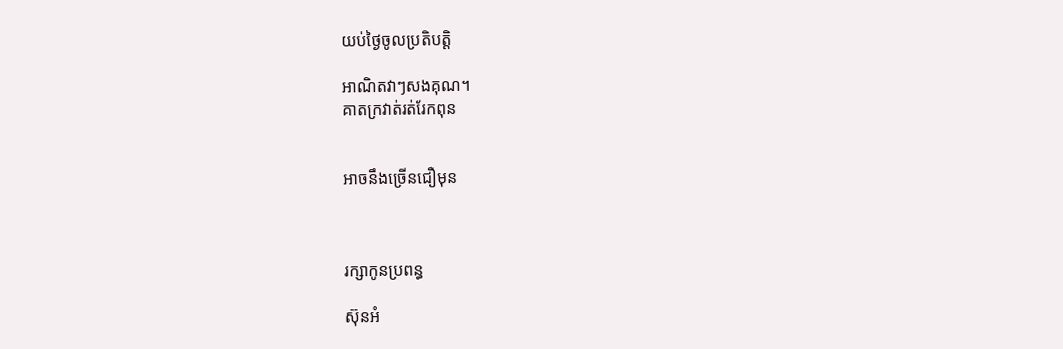យប់ថ្ងៃចូលប្រតិបត្ដិ

អាណិតវាៗសងគុណ។
គាតក្រវាត់រត់រែកពុន


អាចនឹងច្រើនជឿមុន



រក្សាកូនប្រពន្ធ

ស៊ុនអំ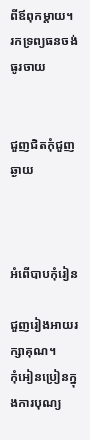ពីឪពុកម្ដាយ។
រកទ្រព្យធនចង់ធូរចាយ


ជួញជិតកុំជួញឆ្ងាយ



អំពើបាបកុំរៀន

ជួញរៀងអាយរក្សាគុណ។
កុំអៀនប្រៀនក្នុងការបុណ្យ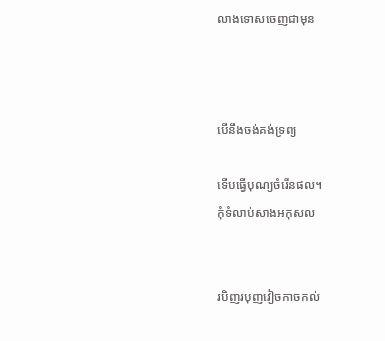លាងទោសចេញជាមុន



បើនឹងចង់គង់ទ្រព្យ

ទើបធ្វើបុណ្យចំរើនផល។
កុំទំលាប់សាងអកុសល


របិញរបុញវៀចកាចកល់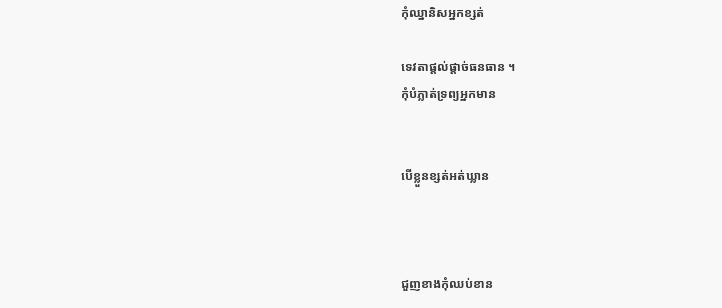កុំឈ្នានិសអ្នកខ្សត់

ទេវតាផ្ដល់ផ្ដាច់ធនធាន ។
កុំបំភ្លាត់ទ្រព្យអ្នកមាន


បើខ្លួនខ្សត់អត់ឃ្លាន



ជួញខាងកុំឈប់ខាន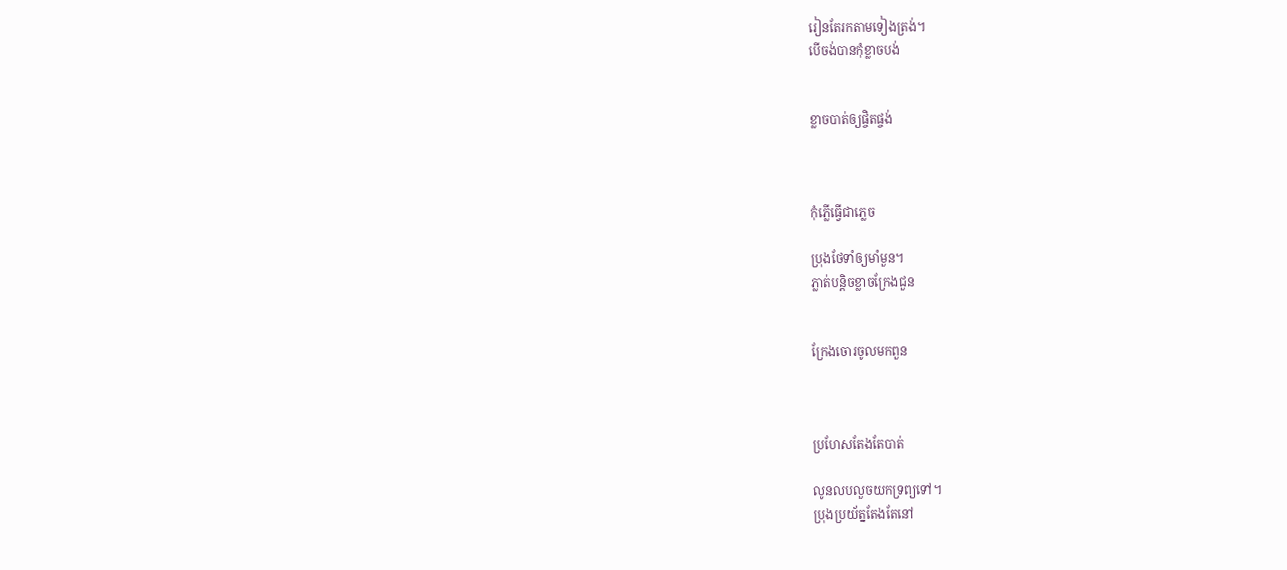រៀនតែរកតាមទៀងត្រង់។
បើចង់បានកុំខ្លាចបង់


ខ្លាចបាត់ឲ្យផ្ចិតផ្ចង់



កុំភ្លើធ្វើជាភ្លេច

ប្រុងថែទាំឲ្យមាំមួន។
ភ្លាត់បន្ដិចខ្លាចក្រែងជួន


ក្រែងចោរចូលមកពួន



ប្រហែសតែងតែបាត់

លូនលបលួចយកទ្រព្យទៅ។
ប្រុងប្រយ័ត្នតែងតែនៅ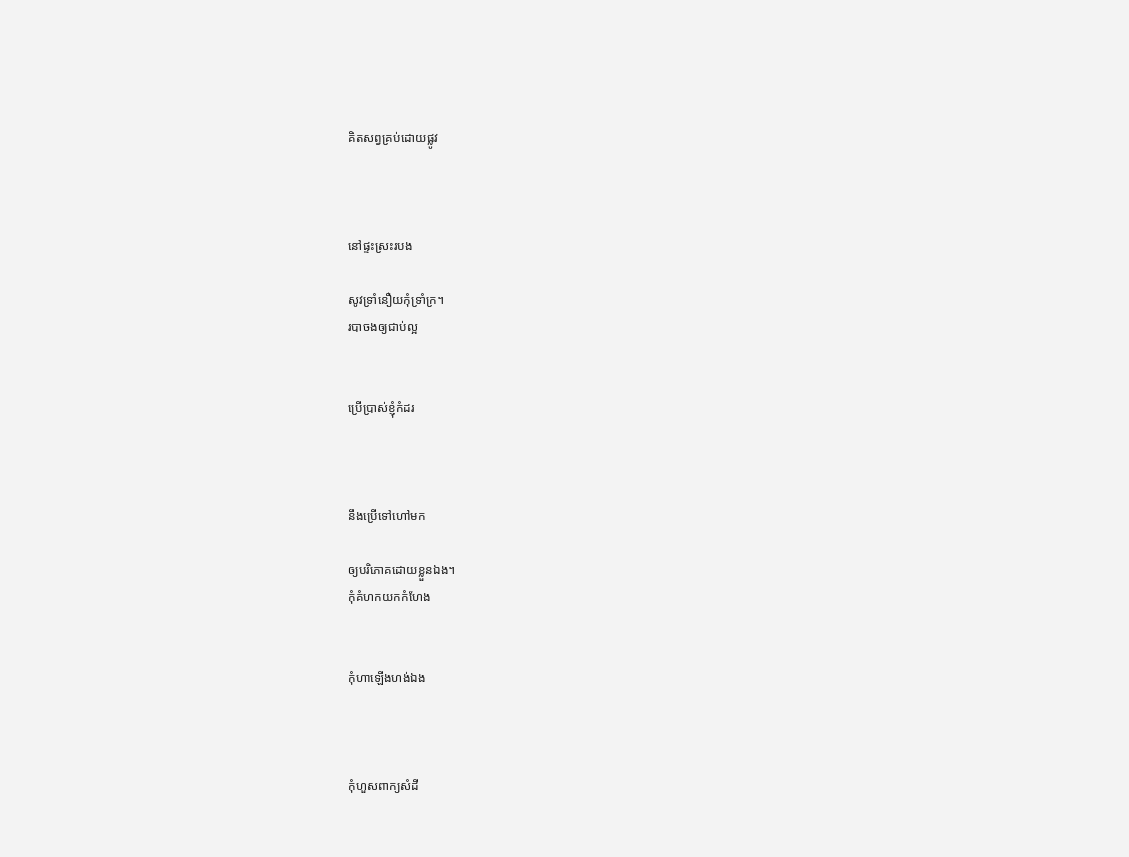គិតសព្វគ្រប់ដោយផ្លូវ



នៅផ្ទះស្រះរបង

សូវទ្រាំនឿយកុំទ្រាំក្រ។
របាចងឲ្យជាប់ល្អ


ប្រើប្រាស់ខ្ញុំកំដរ



នឹងប្រើទៅហៅមក

ឲ្យបរិភោគដោយខ្លួនឯង។
កុំគំហកយកកំហែង


កុំហាឡើងហង់ឯង



កុំហួសពាក្យសំដី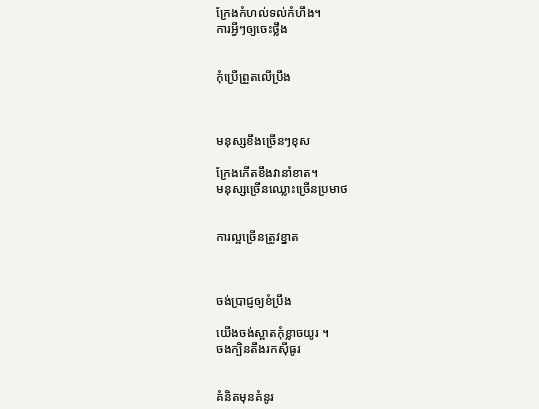ក្រែងកំហល់ទល់កំហឹង។
ការអ្វីៗឲ្យចេះថ្លឹង


កុំប្រើព្រួតលើប្រឹង



មនុស្សខឹងច្រើនៗខុស

ក្រែងកើតខឹងវានាំខាត។
មនុស្សច្រើនឈ្លោះច្រើនប្រមាថ


ការល្អច្រើនត្រូវខ្នាត



ចង់ប្រាជ្ញឲ្យខំប្រឹង

យើងចង់ស្អាតកុំខ្លាចយូរ ។
ចងក្បិនតឹងរកស៊ីធូរ


គំនិតមុនគំនូរ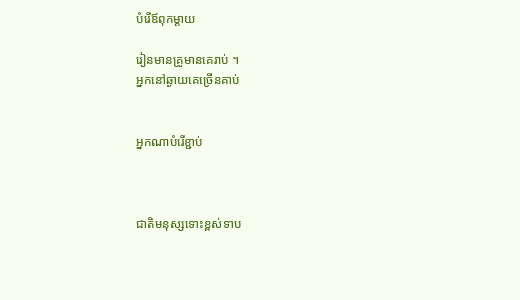បំរើឪពុកម្ដាយ

រៀនមានគ្រូមានគេរាប់ ។
អ្នកនៅឆ្ងាយគេច្រើនគាប់


អ្នកណាបំរើខ្ជាប់



ជាតិមនុស្សទោះខ្ពស់ទាប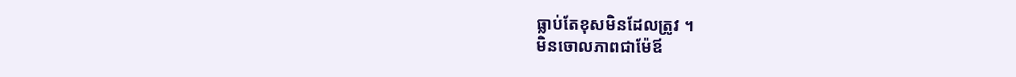ធ្លាប់តែខុសមិនដែលត្រូវ ។
មិនចោលភាពជាម៉ែឪ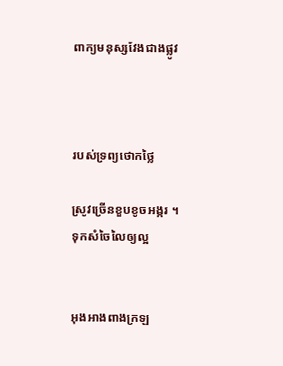ពាក្យមនុស្សវែងជាងផ្លូវ



របស់ទ្រព្យថោកថ្លៃ

ស្រូវច្រើនខួបខូចអង្ករ ។
ទុកសំចៃលៃឲ្យល្អ


អុងអាងពាងក្រឡ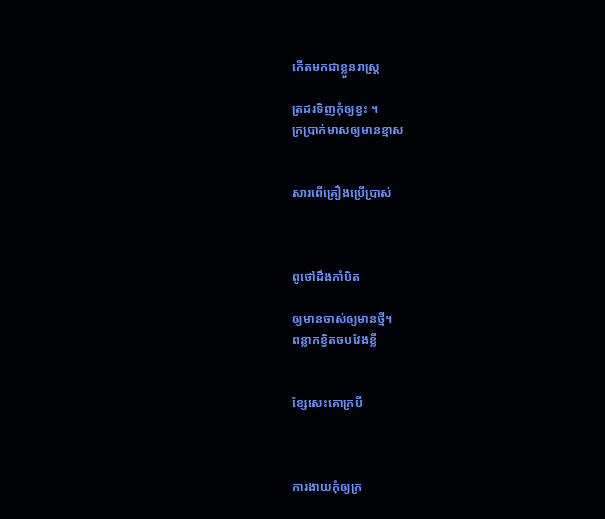កើតមកជាខ្លួនរាស្រ្ដ

ត្រដរទិញកុំឲ្យខ្វះ ។
ក្រប្រាក់មាសឲ្យមានខ្មាស


សារពើគ្រឿងប្រើប្រាស់



ពូថៅដឹងកាំបិត

ឲ្យមានចាស់ឲ្យមានថ្មី។
ពន្លាកខ្វិតចបវែងខ្លី


ខ្សែសេះគោក្របី



ការងាយកុំឲ្យក្រ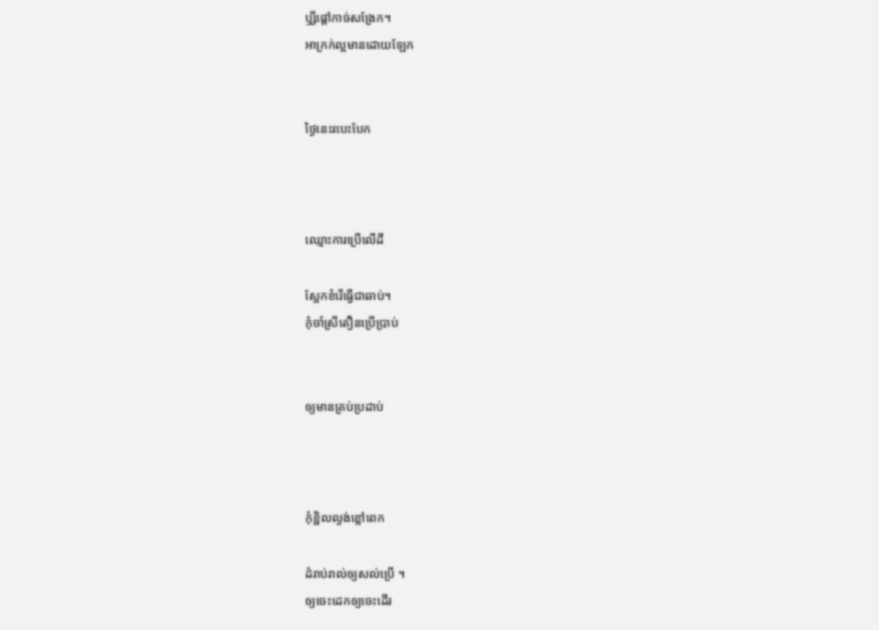ឫ្សីផ្ដៅកាច់សង្រែក។
អាក្រក់ល្អមានដោយឡែក


ថ្ងៃនេះរបេះបែក



ឈ្មោះការប្រើលើដី

ស្អែកខំរើធ្វើជាឆាប់។
កុំចាំស្រីតឿនប្រើប្រាប់


ឲ្យមានគ្រប់ប្រដាប់



កុំខ្ជិលល្ងង់ខ្លៅពេក

ដំរាប់រាល់ឲ្យសល់ប្រើ ។
ឲ្យចេះដេកឲ្យចេះដើរ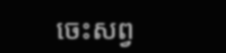ចេះសព្វ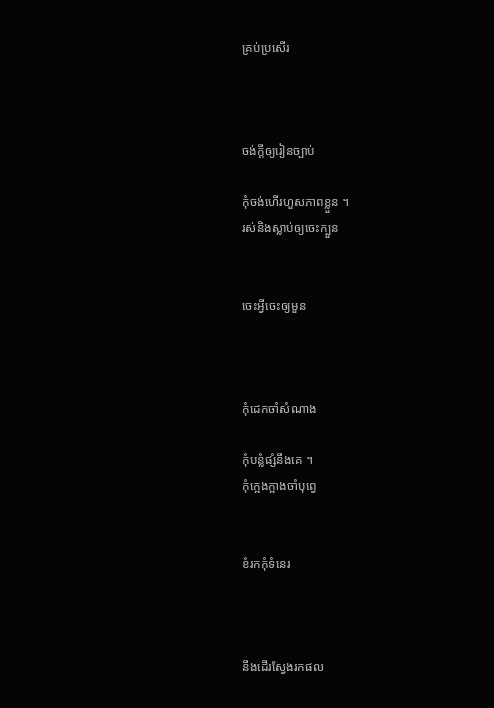គ្រប់ប្រសើរ



ចង់ក្ដីឲ្យរៀនច្បាប់

កុំចង់ហើរហួសភាពខ្លួន ។
រស់និងស្លាប់ឲ្យចេះក្បួន


ចេះអ្វីចេះឲ្យមួន



កុំដេកចាំសំណាង

កុំបន្លំផ្សំនឹងគេ ។
កុំក្អេងក្អាងចាំបុព្វេ


ខំរកកុំទំនេរ



នឹងដើរស្វែងរកផល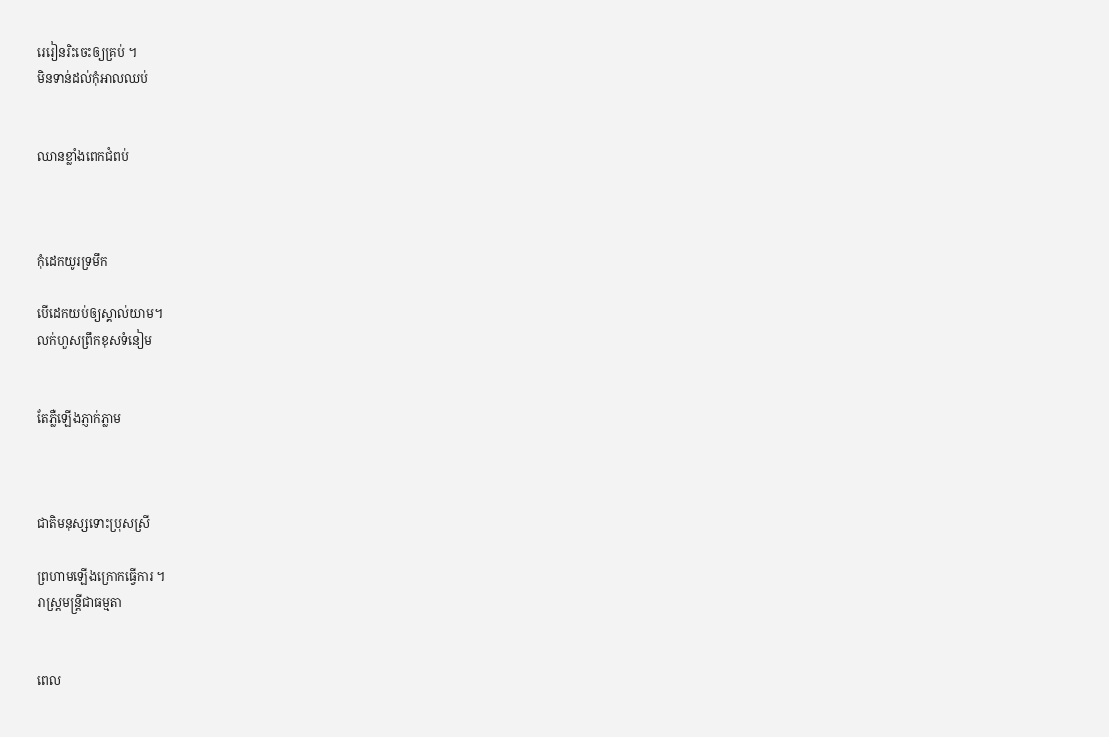រេរៀនរិះចេះឲ្យគ្រប់ ។
មិនទាន់ដល់កុំអាលឈប់


ឈានខ្លាំងពេកជំពប់



កុំដេកយូរទ្រមឹក

បើដេកយប់ឲ្យស្គាល់យាម។
លក់ហួសព្រឹកខុសទំនៀម


តែភ្លឺឡើងភ្ញាក់ភ្លាម



ជាតិមនុស្សទោះប្រុសស្រី

ព្រហាមឡើងក្រោកធ្វើការ ។
រាស្រ្ដមន្រ្ដីជាធម្មតា


ពេល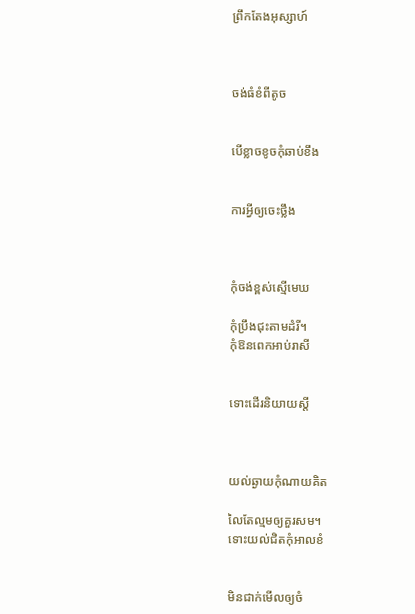ព្រឹកតែងអុស្សាហ៍



ចង់ធំខំពីតូច


បើខ្លាចខូចកុំឆាប់ខឹង


ការអ្វីឲ្យចេះថ្លឹង



កុំចង់ខ្ពស់ស្មើមេឃ

កុំប្រឹងជុះតាមដំរី។
កុំឱនពេកអាប់រាសី


ទោះដើរនិយាយស្ដី



យល់ឆ្ងាយកុំណាយគិត

លៃតែល្មមឲ្យគួរសម។
ទោះយល់ជិតកុំអាលខំ


មិនជាក់មើលឲ្យចំ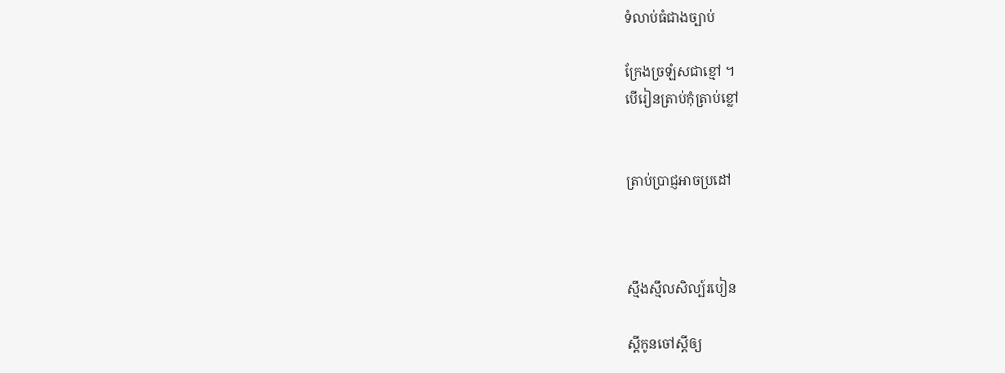ទំលាប់ធំជាងច្បាប់

ក្រែងច្រឡំសជាខ្មៅ ។
បើរៀនត្រាប់កុំត្រាប់ខ្លៅ


ត្រាប់ប្រាជ្ញអាចប្រដៅ



ស្មឹងស្មឹលសិល្ប៍របៀន

ស្ដីកូនចៅស្ដីឲ្យ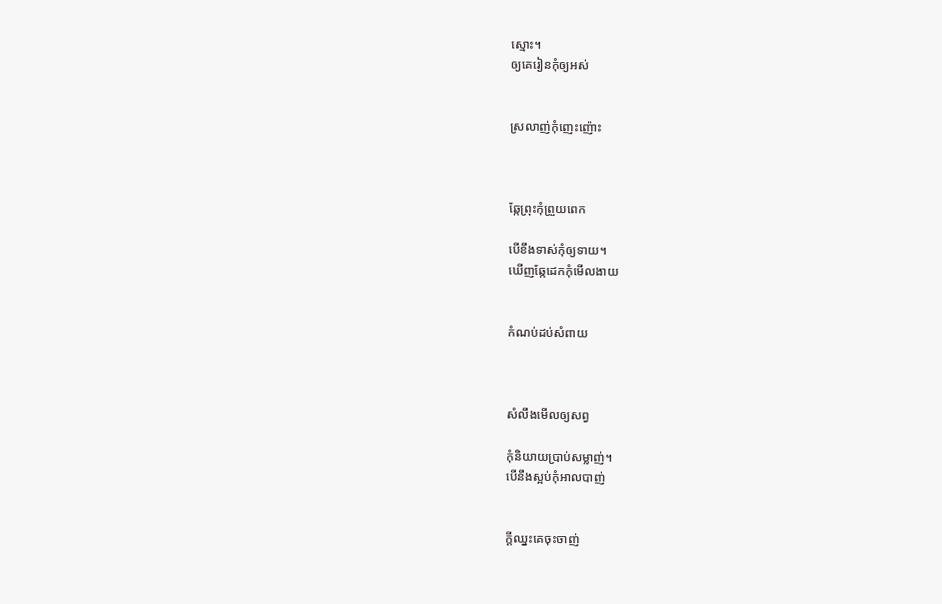ស្មោះ។
ឲ្យគេរៀនកុំឲ្យអស់


ស្រលាញ់កុំញេះញ៉ោះ



ឆ្កែព្រុះកុំព្រួយពេក

បើខឹងទាស់កុំឲ្យទាយ។
ឃើញឆ្កែដេកកុំមើលងាយ


កំណប់ដប់សំពាយ



សំលឹងមើលឲ្យសព្វ

កុំនិយាយប្រាប់សម្លាញ់។
បើនឹងស្អប់កុំអាលបាញ់


ក្ដីឈ្នះគេចុះចាញ់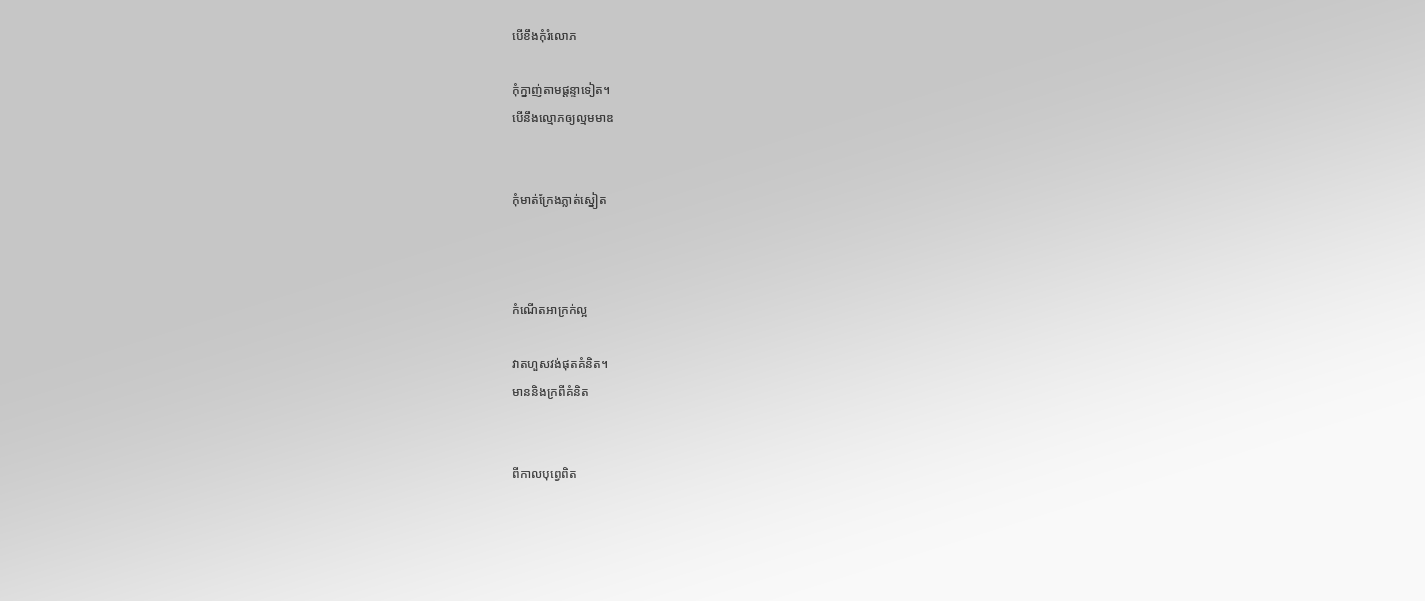បើខឹងកុំរំលោភ

កុំក្នាញ់តាមផ្ដន្ទាទៀត។
បើនឹងល្មោភឲ្យល្មមមាឌ


កុំមាត់ក្រែងភ្លាត់ស្នៀត



កំណើតអាក្រក់ល្អ

វាតហួសវង់ផុតគំនិត។
មាននិងក្រពីគំនិត


ពីកាលបុព្វេពិត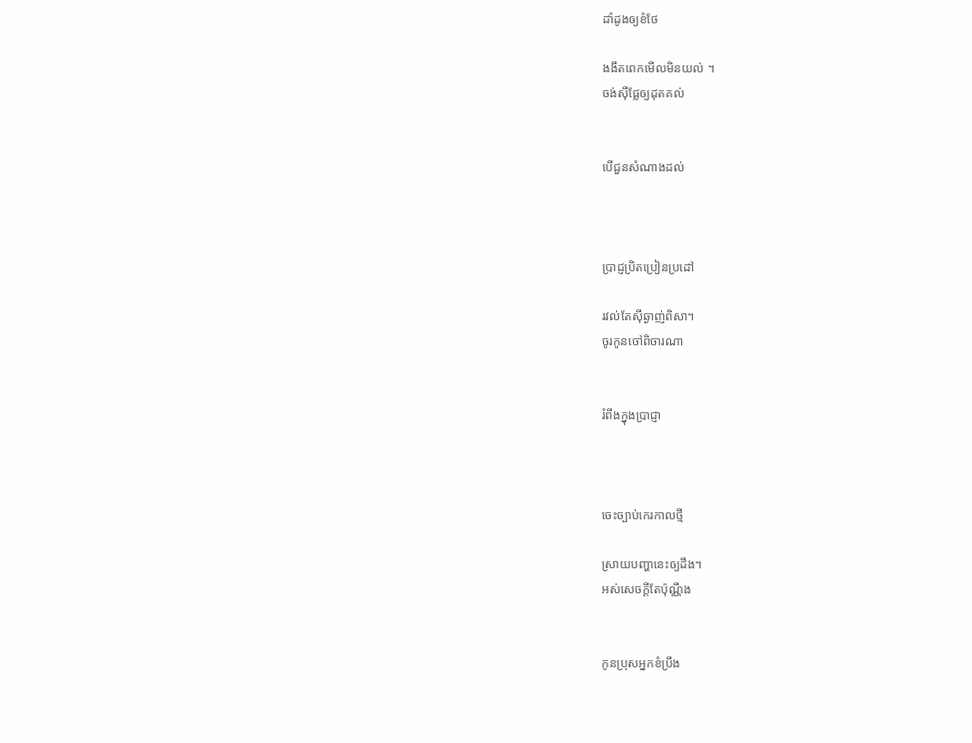ដាំដូងឲ្យខំថែ

ងងឹតពេកមើលមិនយល់ ។
ចង់ស៊ីផ្លែឲ្យដុតគល់


បើជួនសំណាងដល់



ប្រាជ្ញប្រិតប្រៀនប្រដៅ

រវល់តែស៊ីឆ្ងាញ់ពិសា។
ចូរកូនចៅពិចារណា


រំពឹងក្នុងប្រាជ្ញា



ចេះច្បាប់កេរកាលថ្មី

ស្រាយបញ្ហានេះឲ្យដឹង។
អស់សេចក្ដីតែប៉ុណ្ណឹង


កូនប្រុសអ្នកខំប្រឹង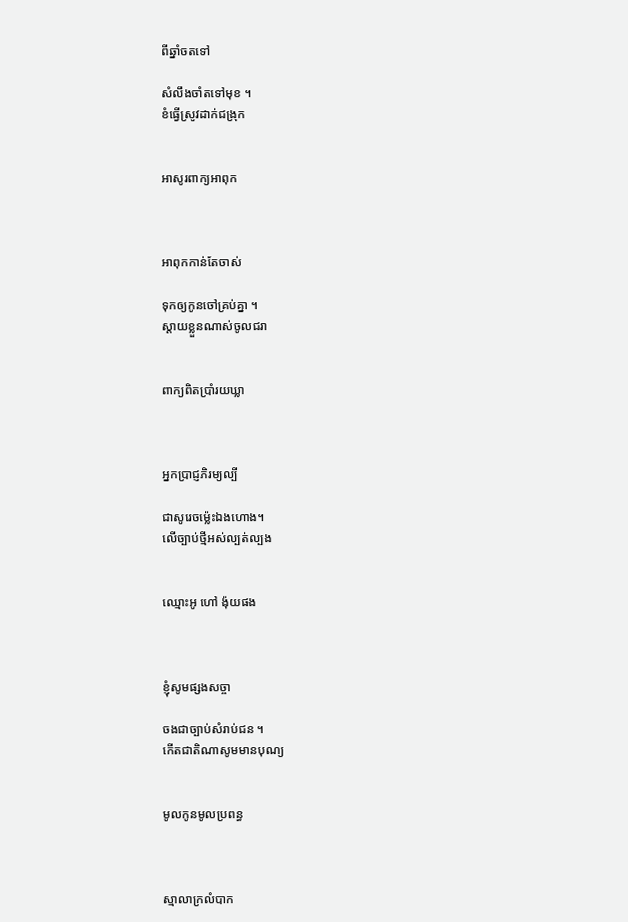ពីឆ្នាំចតទៅ

សំលឹងចាំតទៅមុខ ។
ខំធ្វើស្រូវដាក់ជង្រុក


អាសូរពាក្យអាពុក



អាពុកកាន់តែចាស់

ទុកឲ្យកូនចៅគ្រប់គ្នា ។
ស្ដាយខ្លួនណាស់ចូលជរា


ពាក្យពិតប្រាំរយឃ្លា



អ្នកប្រាជ្ញភិរម្យល្បី

ជាសូរេចម្ល៉េះឯងហោង។
លើច្បាប់ថ្មីអស់ល្បត់ល្បង


ឈ្មោះអូ ហៅ ង៉ុយផង



ខ្ញុំសូមផ្សងសច្ចា

ចងជាច្បាប់សំរាប់ជន ។
កើតជាតិណាសូមមានបុណ្យ


មូលកូនមូលប្រពន្ធ



ស្មាលាក្រលំបាក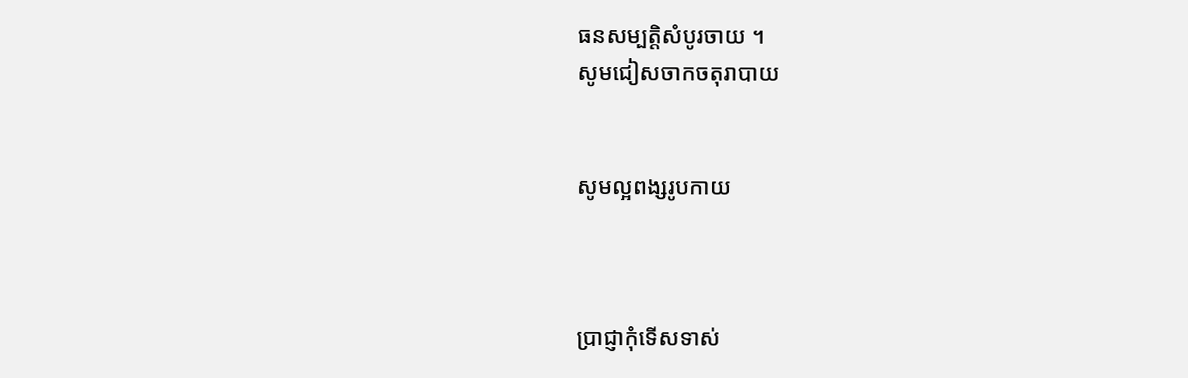ធនសម្បត្ដិសំបូរចាយ ។
សូមជៀសចាកចតុរាបាយ


សូមល្អពង្សរូបកាយ



ប្រាជ្ញាកុំទើសទាស់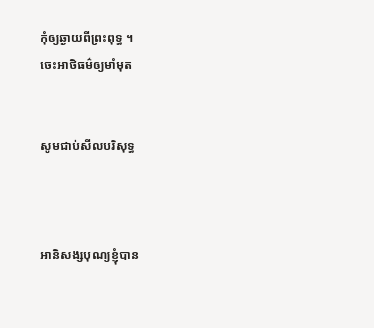កុំឲ្យឆ្ងាយពីព្រះពុទ្ធ ។
ចេះអាថិធម៌ឲ្យមាំមុត


សូមជាប់សីលបរិសុទ្ធ



អានិសង្សបុណ្យខ្ញុំបាន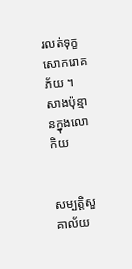រលត់ទុក្ខសោករោគភ័យ ។
សាងប៉ុន្មានក្នុងលោកិយ


សម្បត្ដិសួគាល័យ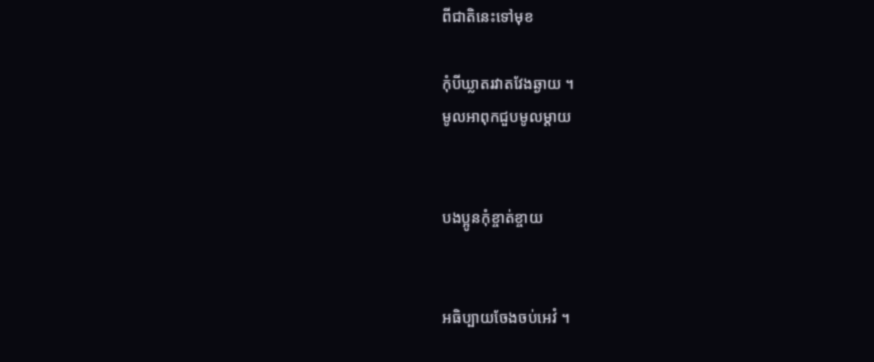ពីជាតិនេះទៅមុខ

កុំបីឃ្លាតរវាតវែងឆ្ងាយ ។
មូលអាពុកជួបមូលម្ដាយ


បងប្អូនកុំខ្ចាត់ខ្ចាយ


អធិប្បាយចែងចប់អេវំ ។